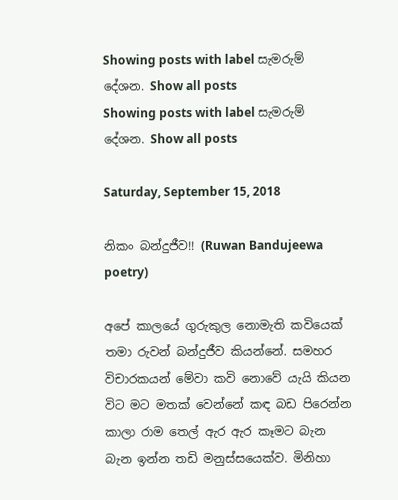Showing posts with label සැමරුම් දේශන. Show all posts
Showing posts with label සැමරුම් දේශන. Show all posts

Saturday, September 15, 2018

නිකං බන්දුජීව!! (Ruwan Bandujeewa poetry)

අපේ කාලයේ ගුරුකුල නොමැති කවියෙක් තමා රුවන් බන්දුජීව කියන්නේ. සමහර විචාරකයන් මේවා කවි නොවේ යැයි කියන විට මට මතක් වෙන්නේ කඳ බඩ පිරෙන්න කාලා රාම තෙල් ඇර ඇර කෑමට බැන බැන ඉන්න තඩි මනුස්සයෙක්ව. මිනිහා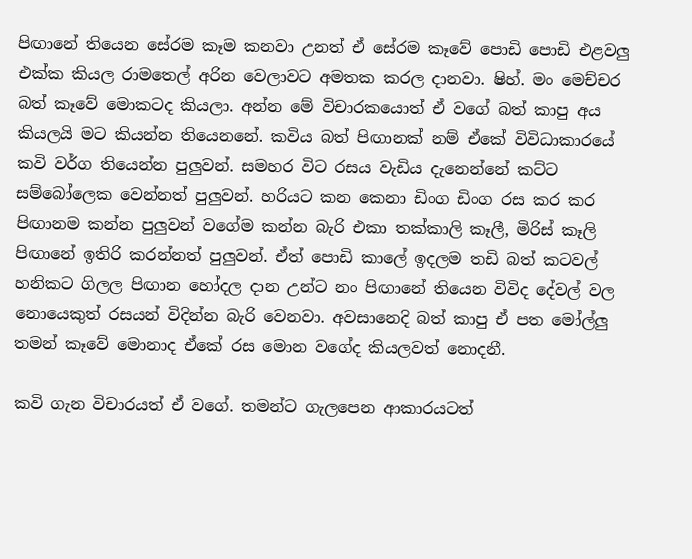පිඟානේ තියෙන සේරම කෑම කනවා උනත් ඒ සේරම කෑවේ පොඩි පොඩි එළවලු එක්ක කියල රාමතෙල් අරින වෙලාවට අමතක කරල දානවා. ෂිහ්. මං මෙච්චර බත් කෑවේ මොකටද කියලා. අන්න මේ විචාරකයොත් ඒ වගේ බත් කාපු අය කියලයි මට කියන්න තියෙනනේ. කවිය බත් පිඟානක් නම් ඒකේ විවිධාකාරයේ කවි වර්ග තියෙන්න පුලුවන්. සමහර විට රසය වැඩිය දැනෙන්නේ කට්ට සම්බෝලෙක වෙන්නත් පුලුවන්. හරියට කන කෙනා ඩිංග ඩිංග රස කර කර පිඟානම කන්න පුලුවන් වගේම කන්න බැරි එකා තක්කාලි කෑලී, මිරිස් කෑලි පිඟානේ ඉතිරි කරන්නත් පුලුවන්. ඒත් පොඩි කාලේ ඉදලම තඩි බත් කටවල් හනිකට ගිලල පිඟාන හෝදල දාන උන්ට නං පිඟානේ තියෙන විවිද දේවල් වල නොයෙකුත් රසයන් විදින්න බැරි වෙනවා. අවසානෙදි බත් කාපු ඒ පත මෝල්ලු තමන් කෑවේ මොනාද ඒකේ රස මොන වගේද කියලවත් නොදනී.

කවි ගැන විචාරයත් ඒ වගේ. තමන්ට ගැලපෙන ආකාරයටත්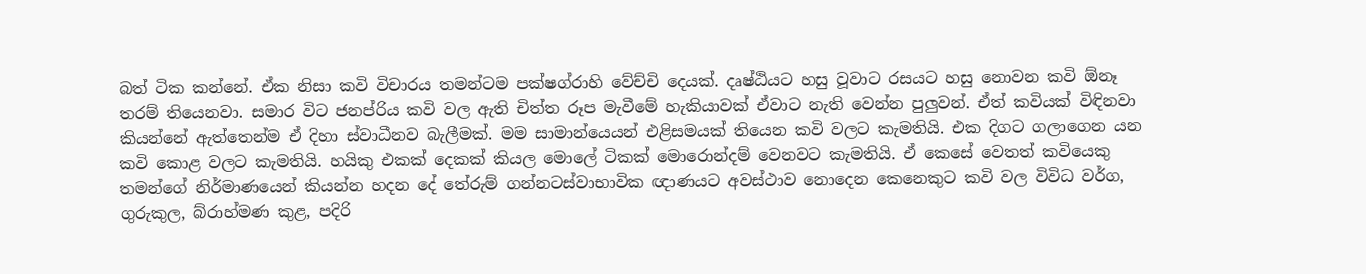බත් ටික කන්නේ. ඒක නිසා කවි විචාරය තමන්ටම පක්ෂග්රාහි වේච්චි දෙයක්. දෘෂ්ඨියට හසු වූවාට රසයට හසු නොවන කවි ඕනෑ තරම් තියෙනවා. සමාර විට ජනප්රිය කවි වල ඇති චිත්ත රූප මැවීමේ හැකියාවක් ඒවාට නැති වෙන්න පුලුවන්. ඒත් කවියක් විඳිනවා කියන්නේ ඇත්තෙන්ම ඒ දිහා ස්වාධීනව බැලීමක්. මම සාමාන්යෙයන් එළිසමයක් තියෙන කවි වලට කැමතියි. එක දිගට ගලාගෙන යන කවි කොළ වලට කැමතියි. හයිකු එකක් දෙකක් කියල මොලේ ටිකක් මොරොන්දම් වෙනවට කැමතියි. ඒ කෙසේ වෙතත් කවියෙකු තමන්ගේ නිර්මාණයෙන් කියන්න හදන දේ තේරුම් ගන්නටස්වාභාවික ඥාණයට අවස්ථාව නොදෙන කෙනෙකුට කවි වල විවිධ වර්ග, ගුරුකුල, බ්රාහ්මණ කුළ, පදිරි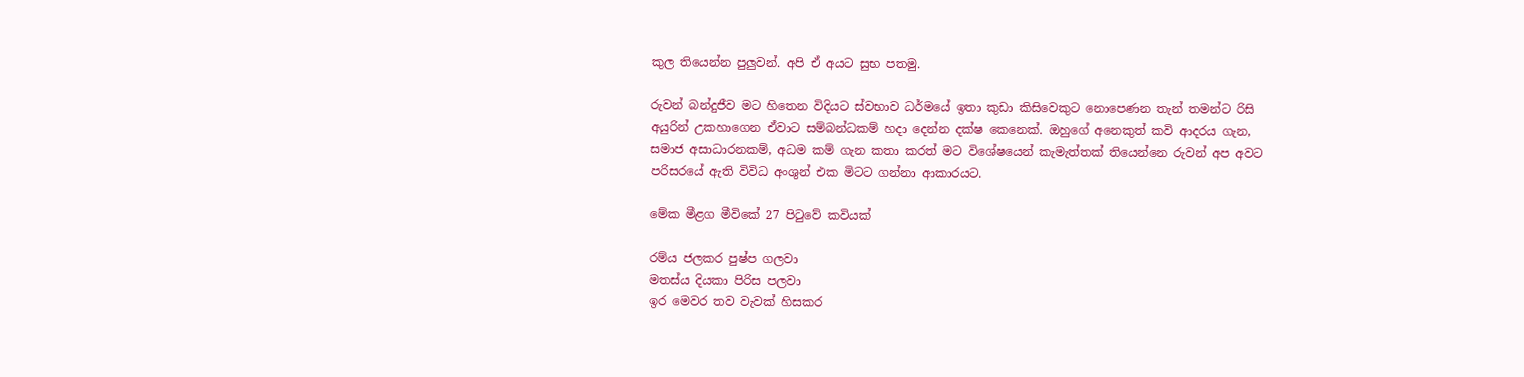කුල තියෙන්න පුලුවන්. අපි ඒ අයට සුභ පතමු.

රුවන් බන්දුජීව මට හිතෙන විදියට ස්වභාව ධර්මයේ ඉතා කුඩා කිසිවෙකුට නොපෙණන තැන් තමන්ට රිසි අයුරින් උකහාගෙන ඒවාට සම්බන්ධකම් හදා දෙන්න දක්ෂ කෙනෙක්. ඔහුගේ අනෙකුත් කවි ආදරය ගැන, සමාජ අසාධාරනකම්, අධම කම් ගැන කතා කරත් මට විශේෂයෙන් කැමැත්තක් තියෙන්නෙ රුවන් අප අවට පරිසරයේ ඇති විවිධ අංශුන් එක මිටට ගන්නා ආකාරයට.

මේක මීළග මීවිකේ 27 පිටුවේ කවියක්

රම්ය ජලකර පුෂ්ප ගලවා
මතස්ය දියකා පිරිස පලවා
ඉර මෙවර තව වැවක් හිසකර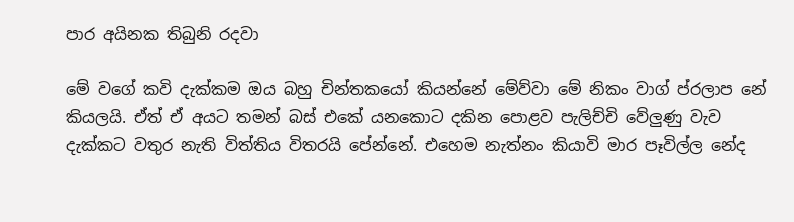පාර අයිනක තිබුනි රදවා

මේ වගේ කවි දැක්කම ඔය බහු චින්තකයෝ කියන්නේ මේව්වා මේ නිකං වාග් ප්රලාප නේ කියලයි. ඒත් ඒ අයට තමන් බස් එකේ යනකොට දකින පොළව පැලිච්චි වේලුණු වැව දැක්කට වතුර නැති විත්තිය විතරයි පේන්නේ. එහෙම නැත්නං කියාවි මාර පෑවිල්ල නේද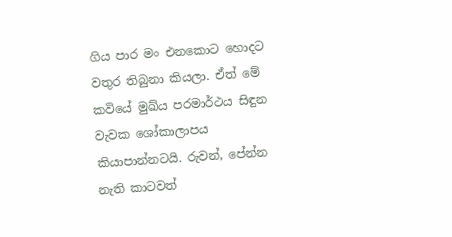ගිය පාර මං එනකොට හොදට වතුර තිබුනා කියලා. ඒත් මේ කවියේ මුඛ්ය පරමාර්ථය සිඳුන වැවක ශෝකාලාපය කියාපාන්නටයි. රුවන්, පේන්න නැති කාටවත්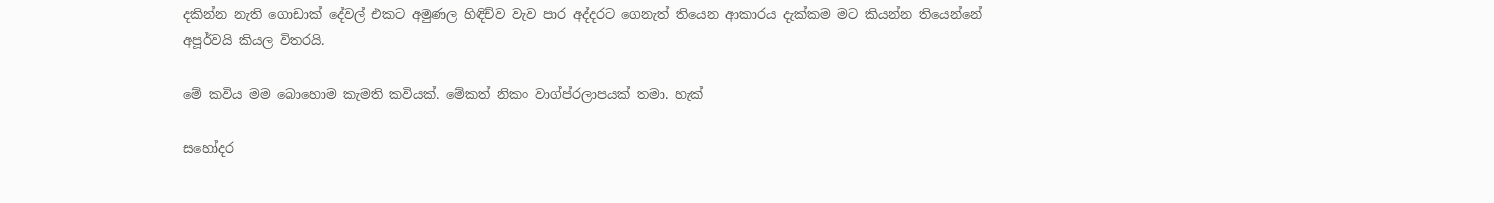දකින්න නැති ගොඩාක් දේවල් එකට අමුණල හිඳිච්ව වැව පාර අද්දරට ගෙනැත් තියෙන ආකාරය දැක්කම මට කියන්න තියෙන්නේ අපූර්වයි කියල විතරයි.

මේ කවිය මම බොහොම කැමති කවියක්. මේකත් නිකං වාග්ප්රලාපයක් තමා. හැක්

සහෝදර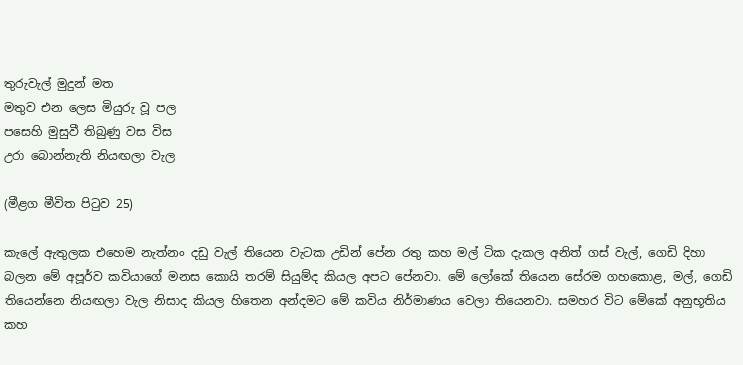තුරුවැල් මුදුන් මත
මතුව එන ලෙස මියුරු වූ පල
පසෙහි මුසුවී තිබුණු වස විස
උරා බොන්නැති නියඟලා වැල

(මීළග මීවිත පිටුව 25)

කැලේ ඇතුලක එහෙම නැත්නං දඩු වැල් තියෙන වැටක උඩින් පේන රතු කහ මල් ටික දැකල අනිත් ගස් වැල්, ගෙඩි දිහා බලන මේ අපූර්ව කවියාගේ මනස කොයි තරම් සියුම්ද කියල අපට පේනවා. මේ ලෝකේ තියෙන සේරම ගහකොළ, මල්, ගෙඩි තියෙන්නෙ නියඟලා වැල නිසාද කියල හිතෙන අන්දමට මේ කවිය නිර්මාණය වෙලා තියෙනවා. සමහර විට මේකේ අනුභූතිය කහ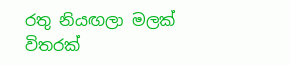රතු නියඟලා මලක් විතරක්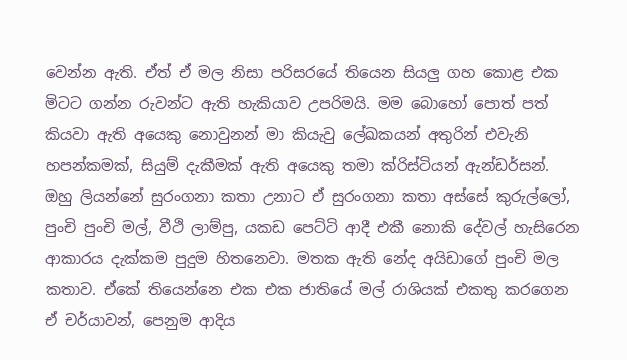වෙන්න ඇති. ඒත් ඒ මල නිසා පරිසරයේ තියෙන සියලු ගහ කොළ එක මිටට ගන්න රුවන්ට ඇති හැකියාව උපරිමයි. මම බොහෝ පොත් පත් කියවා ඇති අයෙකු නොවුනන් මා කියැවු ලේඛකයන් අතුරින් එවැනි හපන්කමක්, සියුම් දැකීමක් ඇති අයෙකු තමා ක්රිස්ටියන් ඇන්ඩර්සන්. ඔහු ලියන්නේ සුරංගනා කතා උනාට ඒ සුරංගනා කතා අස්සේ කුරුල්ලෝ, පුංචි පුංචි මල්, වීථි ලාම්පු, යකඩ පෙට්ටි ආදී එකී නොකි දේවල් හැසිරෙන ආකාරය දැක්කම පුදුම හිතනෙවා. මතක ඇති නේද අයිඩාගේ පුංචි මල කතාව. ඒකේ තියෙන්නෙ එක එක ජාතියේ මල් රාශියක් එකතු කරගෙන ඒ චර්යාවන්, පෙනුම ආදිය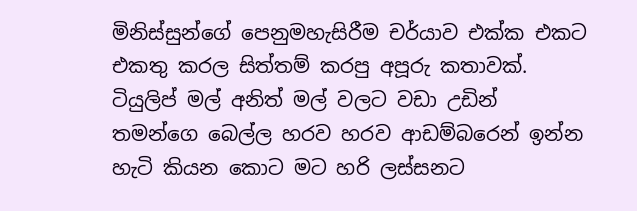මිනිස්සුන්ගේ පෙනුමහැසිරීම චර්යාව එක්ක එකට එකතු කරල සිත්තම් කරපු අපූරු කතාවක්. ටියුලිප් මල් අනිත් මල් වලට වඩා උඩින් තමන්ගෙ බෙල්ල හරව හරව ආඩම්බරෙන් ඉන්න හැටි කියන කොට මට හරි ලස්සනට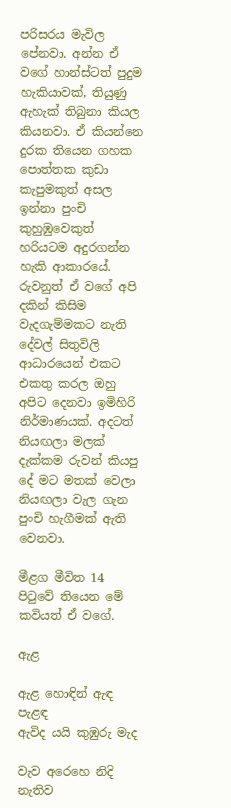පරිසරය මැවිල පේනවා. අන්න ඒ වගේ හාන්ස්ටත් පුදුම හැකියාවක්, තියුණු ඇහැක් තිබුනා කියල කියනවා. ඒ කියන්නෙ දුරක තියෙන ගහක පොත්තක කුඩා කැපුමකුත් අසල ඉන්නා පුංචි කුහුඹුවෙකුත් හරියටම අදුරගන්න හැකි ආකාරයේ. රුවනුත් ඒ වගේ අපි දකින් කිසිම වැදගැම්මකට නැති දේවල් සිතුවිලි ආධාරයෙන් එකට එකතු කරල ඔහු අපිට දෙනවා ඉමිහිරි නිර්මාණයක්. අදටත් නියඟලා මලක් දැක්කම රුවන් කියපු දේ මට මතක් වෙලා නියඟලා වැල ගැන පුංචි හැගීමක් ඇති වෙනවා.

මීළග මීවිත 14 පිටුවේ තියෙන මේ කවියත් ඒ වගේ.

ඇළ

ඇළ හොඳින් ඇඳ පැළඳ
ඇවිද යයි කුඹුරු මැද

වැව අරෙහෙ නිදි නැතිව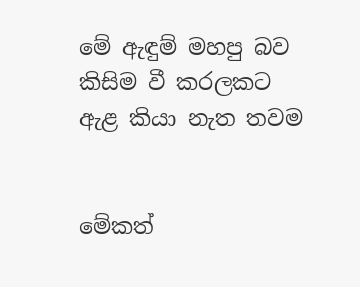මේ ඇඳුම් මහපු බව
කිසිම වී කරලකට
ඇළ කියා නැත තවම


මේකත්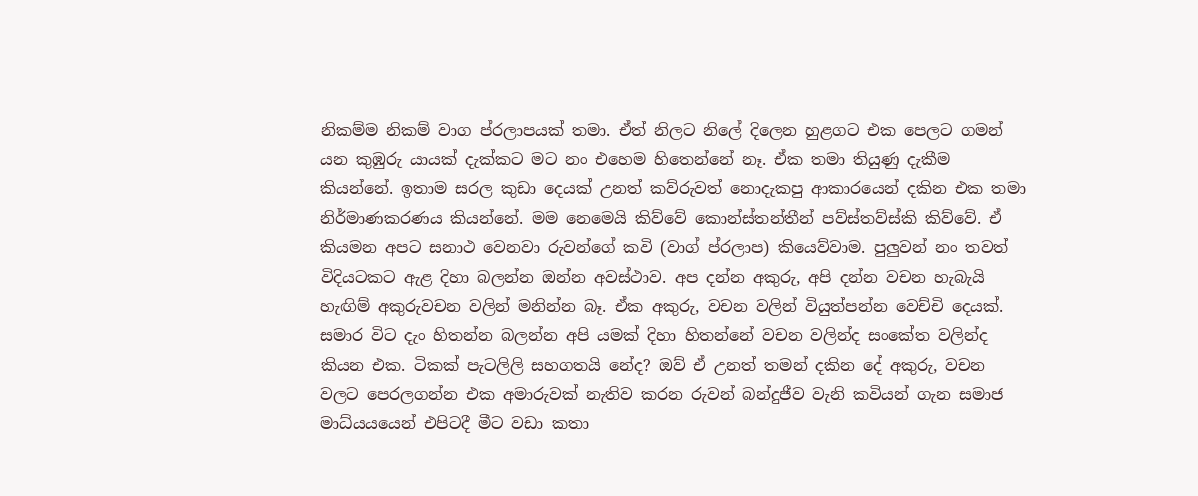නිකම්ම නිකම් වාග ප්රලාපයක් තමා. ඒත් නිලට නිලේ දිලෙන හුළගට එක පෙලට ගමන් යන කුඹුරු යායක් දැක්කට මට නං එහෙම හිතෙන්නේ නෑ. ඒක තමා තියුණු දැකීම කියන්නේ. ඉතාම සරල කුඩා දෙයක් උනත් කව්රුවත් නොදැකපු ආකාරයෙන් දකින එක තමා නිර්මාණකරණය කියන්නේ. මම නෙමෙයි කිව්වේ කොන්ස්තන්තීන් පව්ස්තව්ස්කි කිව්වේ. ඒ කියමන අපට සනාථ වෙනවා රුවන්ගේ කවි (වාග් ප්රලාප) කියෙව්වාම. පුලුවන් නං තවත් විදියටකට ඇළ දිහා බලන්න ඔන්න අවස්ථාව. අප දන්න අකුරු, අපි දන්න වචන හැබැයි හැඟිම් අකුරුවචන වලින් මනින්න බෑ. ඒක අකුරු, වචන වලින් වියුත්පන්න වෙච්චි දෙයක්. සමාර විට දැං හිතන්න බලන්න අපි යමක් දිහා හිතන්නේ වචන වලින්ද සංකේත වලින්ද කියන එක. ටිකක් පැටලිලි සහගතයි නේද? ඔව් ඒ උනත් තමන් දකින දේ අකුරු, වචන වලට පෙරලගන්න එක අමාරුවක් නැතිව කරන රුවන් බන්දුජීව වැනි කවියන් ගැන සමාජ මාධ්යයයෙන් එපිටදී මීට වඩා කතා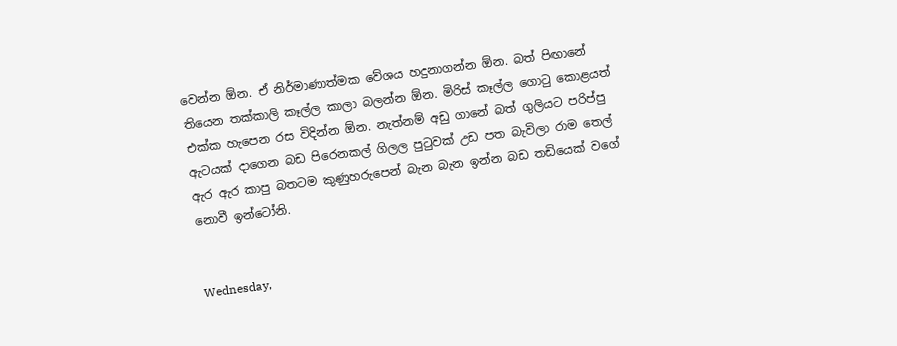වෙන්න ඕන. ඒ නිර්මාණාත්මක වේශය හදුනාගන්න ඕන. බත් පිඟානේ තියෙන තක්කාලි කෑල්ල කාලා බලන්න ඕන. මිරිස් කෑල්ල ගොටු කොළයත් එක්ක හැපෙන රස විදින්න ඕන. නැත්නම් අඩු ගානේ බත් ගුලියට පරිප්පු ඇටයක් දාගෙන බඩ පිරෙනකල් ගිලල පුටුවක් උඩ පත බැවිලා රාම තෙල් ඇර ඇර කාපු බතටම කුණුහරුපෙන් බැන බැන ඉන්න බඩ තඩියෙක් වගේ නොවී ඉන්ටෝනි.


Wednesday,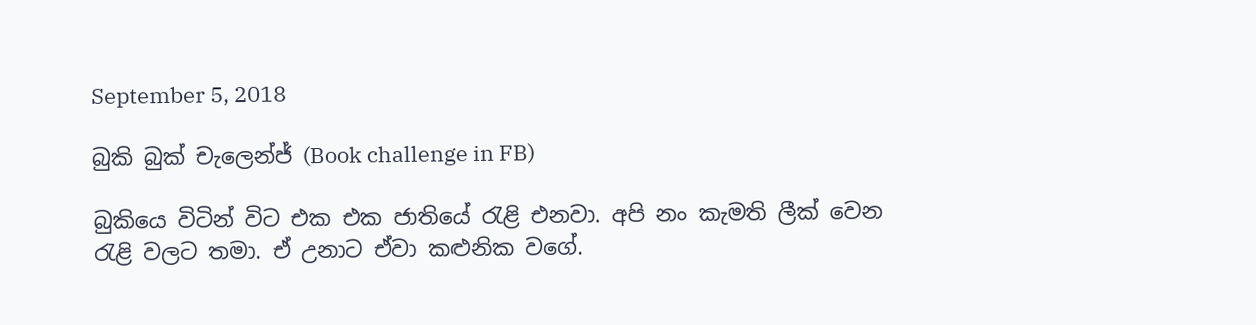September 5, 2018

බුකි බුක් චැලෙන්ජ් (Book challenge in FB)

බුකියෙ විටින් විට එක එක ජාතියේ රැළි එනවා. අපි නං කැමති ලීක් වෙන රැළි වලට තමා. ඒ උනාට ඒවා කළුනික වගේ.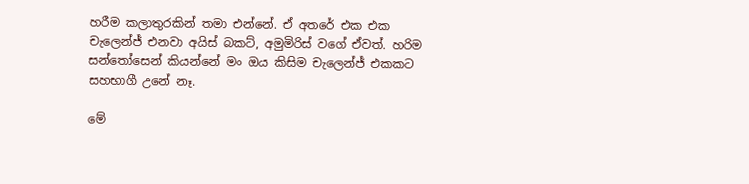හරීම කලාතුරකින් තමා එන්නේ. ඒ අතරේ එක එක චැලෙන්ජ් එනවා අයිස් බකට්, අමුමිරිස් වගේ ඒවත්. හරිම සන්තෝසෙන් කියන්නේ මං ඔය කිසිම චැලෙන්ජ් එකකට සහභාගී උනේ නෑ.

මේ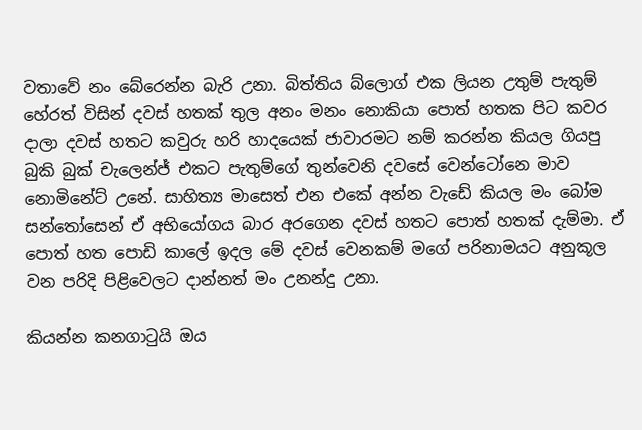වතාවේ නං බේරෙන්න බැරි උනා. බිත්තිය බ්ලොග් එක ලියන උතුම් පැතුම් හේරත් විසින් දවස් හතක් තුල අනං මනං නොකියා පොත් හතක පිට කවර දාලා දවස් හතට කවුරු හරි හාදයෙක් ජාවාරමට නම් කරන්න කියල ගියපු බුකි බුක් චැලෙන්ජ් එකට පැතුම්ගේ තුන්වෙනි දවසේ වෙන්ටෝනෙ මාව නොමිනේට් උනේ. සාහිත්‍ය මාසෙත් එන එකේ අන්න වැඩේ කියල මං බෝම සන්තෝසෙන් ඒ අභියෝගය බාර අරගෙන දවස් හතට පොත් හතක් දැම්මා. ඒ පොත් හත පොඩි කාලේ ඉදල මේ දවස් වෙනකම් මගේ පරිනාමයට අනුකූල වන පරිදි පිළිවෙලට දාන්නත් මං උනන්දු උනා.

කියන්න කනගාටුයි ඔය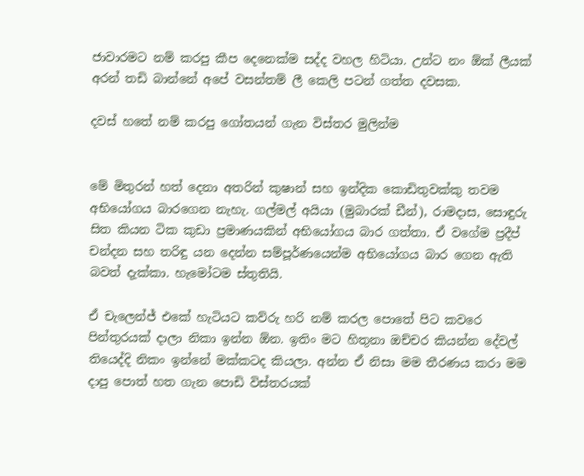ජාවාරමට නම් කරපු කීප දෙනෙක්ම සද්ද වහල හිටියා. උන්ට නං ඕක් ලීයක් අරන් තඩි බාන්නේ අපේ වසන්තම් ලී කෙලි පටන් ගත්ත දවසක.

දවස් හතේ නම් කරපු ගෝතයන් ගැන විස්තර මුලින්ම


මේ මිතුරන් හත් දෙනා අතරින් කුෂාන් සහ ඉන්දික කොඩිතුවක්කු තවම අභියෝගය බාරගෙන නැහැ. ගල්මල් අයියා (මුබාරක් ඩීන්), රාමදාස, සොඳුරු සිත කියන ටික කුඩා ප්‍රමාණයකින් අභියෝගය බාර ගත්තා. ඒ වගේම ප්‍රදීප් චන්දන සහ තරිඳු යන දෙන්න සම්පූර්ණයෙන්ම අභියෝගය බාර ගෙන ඇති බවත් දැක්කා. හැමෝටම ස්තුතියි.

ඒ චැලෙන්ජ් එකේ හැටියට කව්රු හරි නම් කරල පොතේ පිට කවරෙ පින්තුරයක් දාලා නිකා ඉන්න ඕන. ඉතිං මට හිතුනා ඔච්චර කියන්න දේවල් තියෙද්දි නිකං ඉන්නේ මක්කටද කියලා. අන්න ඒ නිසා මම තීරණය කරා මම දාපු පොත් හත ගැන පොඩි විස්තරයක්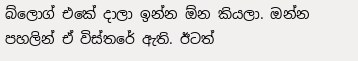බ්ලොග් එකේ දාලා ඉන්න ඕන කියලා. ඔන්න පහලින් ඒ විස්තරේ ඇති. ඊටත්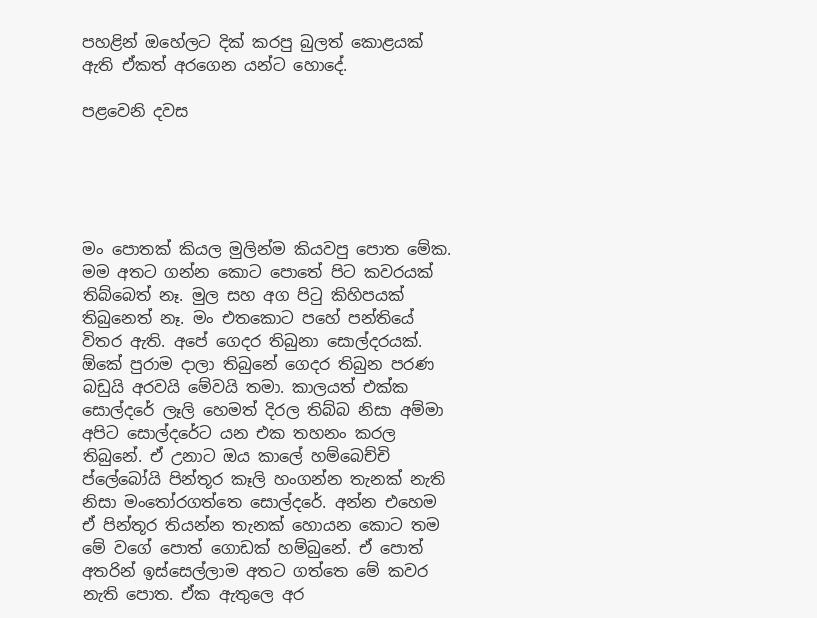පහළින් ඔහේලට දික් කරපු බුලත් කොළයක් ඇති ඒකත් අරගෙන යන්ට හොදේ.

පළවෙනි දවස





මං පොතක් කියල මුලින්ම කියවපු පොත මේක. මම අතට ගන්න කොට පොතේ පිට කවරයක් තිබ්බෙත් නෑ. මුල සහ අග පිටු කිහිපයක් තිබුනෙත් නෑ. මං එතකොට පහේ පන්තියේ විතර ඇති. අපේ ගෙදර තිබුනා සොල්දරයක්. ඕකේ පුරාම දාලා තිබුනේ ගෙදර තිබුන පරණ බඩුයි අරවයි මේවයි තමා. කාලයත් එක්ක සොල්දරේ ලෑලි හෙමත් දිරල තිබ්බ නිසා අම්මා අපිට සොල්දරේට යන එක තහනං කරල තිබුනේ. ඒ උනාට ඔය කාලේ හම්බෙච්චි ප්ලේබෝයි පින්තූර කෑලි හංගන්න තැනක් නැති නිසා මංතෝරගත්තෙ සොල්දරේ. අන්න එහෙම ඒ පින්තූර තියන්න තැනක් හොයන කොට තම මේ වගේ පොත් ගොඩක් හම්බුනේ. ඒ පොත් අතරින් ඉස්සෙල්ලාම අතට ගත්තෙ මේ කවර නැති පොත. ඒක ඇතුලෙ අර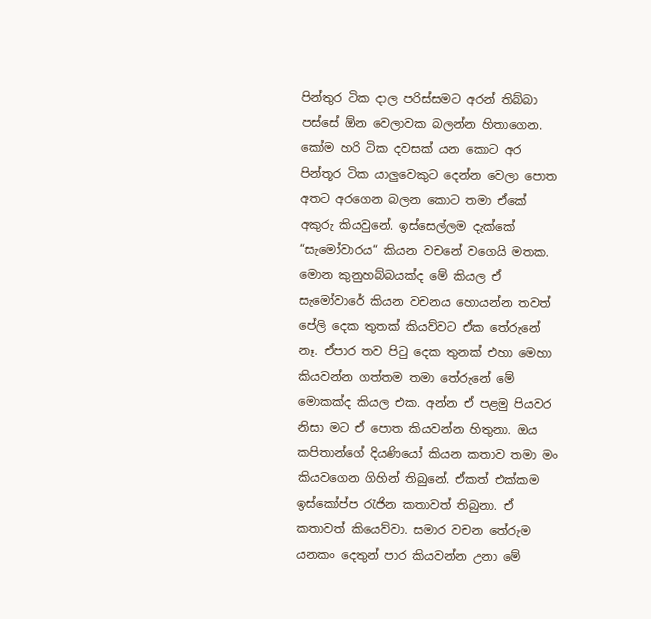පින්තුර ටික දාල පරිස්සමට අරන් තිබ්බා පස්සේ ඕන වෙලාවක බලන්න හිතාගෙන. කෝම හරි ටික දවසක් යන කොට අර පින්තූර ටික යාලුවෙකුට දෙන්න වෙලා පොත අතට අරගෙන බලන කොට තමා ඒකේ අකුරු කියවුනේ. ඉස්සෙල්ලම දැක්කේ “සැමෝවාරය“ කියන වචනේ වගෙයි මතක. මොන කුනුහබ්බයක්ද මේ කියල ඒ සැමෝවාරේ කියන වචනය හොයන්න තවත් පේලි දෙක තුතක් කියව්වට ඒක තේරුනේ නෑ. ඒපාර තව පිටු දෙක තුනක් එහා මෙහා කියවන්න ගත්තම තමා තේරුනේ මේ මොකක්ද කියල එක. අන්න ඒ පළමු පියවර නිසා මට ඒ පොත කියවන්න හිතුනා. ඔය කපිතාන්ගේ දියණියෝ කියන කතාව තමා මං කියවගෙන ගිහින් තිබුනේ. ඒකත් එක්කම ඉස්කෝප්ප රැජින කතාවත් තිබුනා. ඒ කතාවත් කියෙව්වා. සමාර වචන තේරුම යනකං දෙතුන් පාර කියවන්න උනා මේ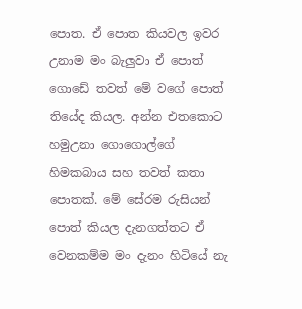පොත. ඒ පොත කියවල ඉවර උනාම මං බැලුවා ඒ පොත් ගොඩේ තවත් මේ වගේ පොත් තියේද කියල. අන්න එතකොට හමුඋනා ගොගොල්ගේ හිමකබාය සහ තවත් කතා පොතක්. මේ සේරම රුසියන් පොත් කියල දැනගත්තට ඒ වෙනකම්ම මං දැනං හිටියේ නැ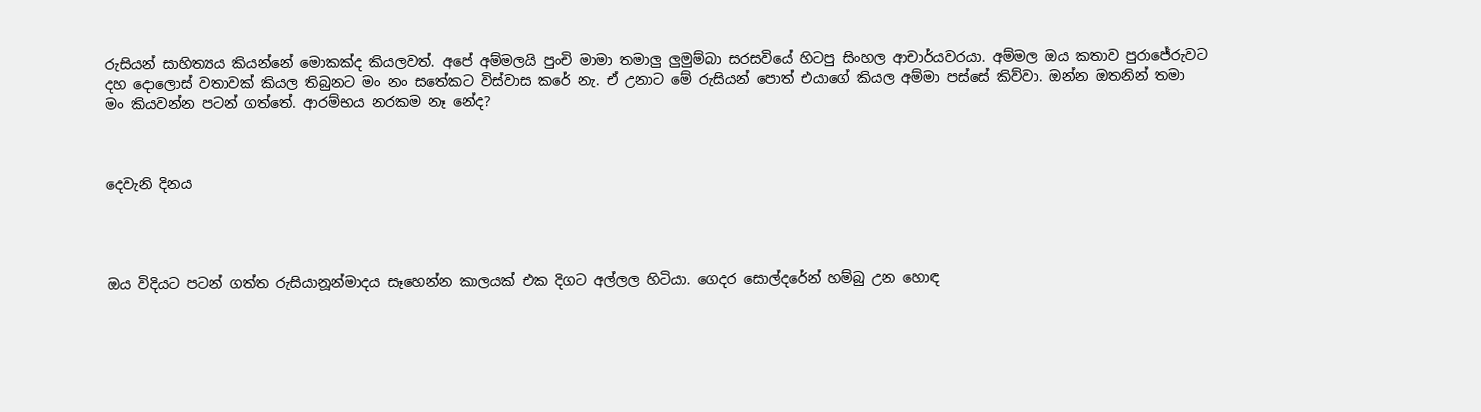රුසියන් සාහිත්‍යය කියන්නේ මොකක්ද කියලවත්. අපේ අම්මලයි පුංචි මාමා තමාලු ලුමුම්බා සරසවියේ හිටපු සිංහල ආචාර්යවරයා. අම්මල ඔය කතාව පුරාජේරුවට දහ දොලොස් වතාවක් කියල තිබුනට මං නං සතේකට විස්වාස කරේ නැ. ඒ උනාට මේ රුසියන් පොත් එයාගේ කියල අම්මා පස්සේ කිව්වා. ඔන්න ඔතනින් තමා මං කියවන්න පටන් ගත්තේ. ආරම්භය නරකම නෑ නේද?



දෙවැනි දිනය




ඔය විදියට පටන් ගත්ත රුසියානූන්මාදය සෑහෙන්න කාලයක් එක දිගට අල්ලල හිටියා. ගෙදර සොල්දරේන් හම්බු උන හොඳ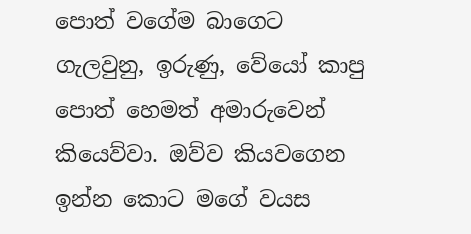පොත් වගේම බාගෙට ගැලවුනු, ඉරුණු, වේයෝ කාපු පොත් හෙමත් අමාරුවෙන් කියෙව්වා. ඔව්ව කියවගෙන ඉන්න කොට මගේ වයස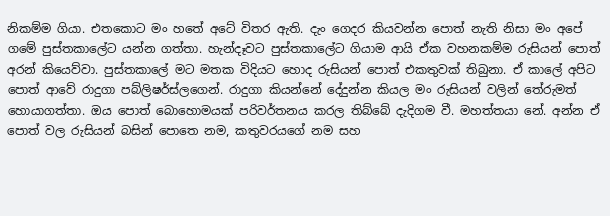නිකම්ම ගියා. එතකොට මං හතේ අටේ විතර ඇති. දැං ගෙදර කියවන්න පොත් නැති නිසා මං අපේ ගමේ පුස්තකාලේට යන්න ගත්තා. හැන්දෑවට පුස්තකාලේට ගියාම ආයි ඒක වහනකම්ම රුසියන් පොත් අරන් කියෙව්වා. පුස්තකාලේ මට මතක විදියට හොද රුසියන් පොත් එකතුවක් තිබුනා. ඒ කාලේ අපිට පොත් ආවේ රාදුගා පබ්ලිෂර්ස්ලගෙන්. රාදුගා කියන්නේ දේදුන්න කියල මං රුසියන් වලින් තේරුමත් හොයාගත්තා. ඔය පොත් බොහොමයක් පරිවර්තනය කරල තිබ්බේ දැදිගම වී. මහත්තයා නේ. අන්න ඒ පොත් වල රුසියන් බසින් පොතෙ නම, කතුවරයගේ නම සහ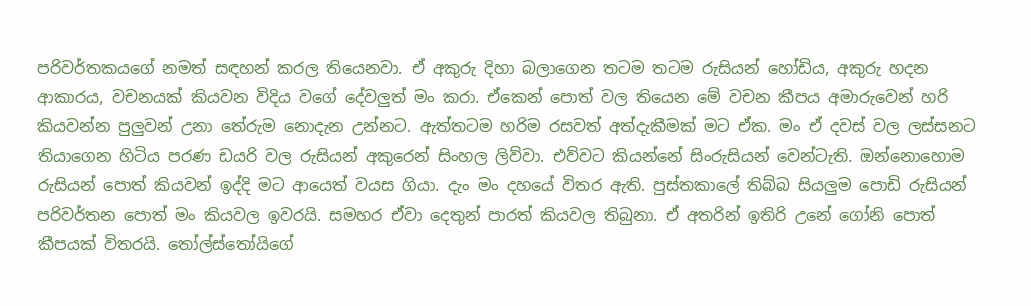පරිවර්තකයගේ නමත් සඳහන් කරල තියෙනවා. ඒ අකුරු දිහා බලාගෙන තටම තටම රුසියන් හෝඩිය, අකුරු හදන ආකාරය, වචනයක් කියවන විදිය වගේ දේවලුත් මං කරා. ඒකෙන් පොත් වල තියෙන මේ වචන කීපය අමාරුවෙන් හරි කියවන්න පුලුවන් උනා තේරුම නොදැන උන්නට. ඇත්තටම හරිම රසවත් අත්දැකීමක් මට ඒක. මං ඒ දවස් වල ලස්සනට තියාගෙන හිටිය පරණ ඩයරි වල රුසියන් අකුරෙන් සිංහල ලිව්වා. එව්වට කියන්නේ සිංරුසියන් වෙන්ටැති. ඔන්නොහොම රුසියන් පොත් කියවන් ඉද්දි මට ආයෙත් වයස ගියා. දැං මං දහයේ විතර ඇති. පුස්තකාලේ තිබ්බ සියලුම පොඩි රුසියන් පරිවර්තන පොත් මං කියවල ඉවරයි. සමහර ඒවා දෙතුන් පාරත් කියවල තිබුනා. ඒ අතරින් ඉතිරි උනේ ගෝනි පොත් කීපයක් විතරයි. තෝල්ස්තෝයිගේ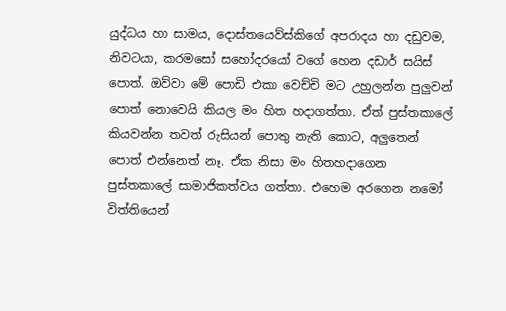යුද්ධය හා සාමය, දොස්තයෙව්ස්කිගේ අපරාදය හා දඩුවම, නිවටයා, කරමසෝ සහෝදරයෝ වගේ හෙන දඩාර් සයිස් පොත්. ඔව්වා මේ පොඩි එකා වෙච්චි මට උහුලන්න පුලුවන් පොත් නොවෙයි කියල මං හිත හදාගත්තා. ඒත් පුස්තකාලේ කියවන්න තවත් රුසියන් පොතු නැති කොට, අලුතෙන් පොත් එන්නෙත් නෑ. ඒක නිසා මං හිතහදාගෙන පුස්තකාලේ සාමාජිකත්වය ගත්තා. එහෙම අරගෙන නමෝ විත්තියෙන්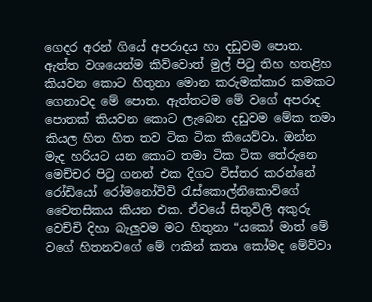ගෙදර අරන් ගියේ අපරාදය හා දඩුවම පොත. ඇත්ත වශයෙන්ම කිව්වොත් මුල් පිටු තිහ හතළිහ කියවන කොට හිතුනා මොන කරුමක්කාර කමකට ගෙනාවද මේ පොත. ඇත්තටම මේ වගේ අපරාද පොතක් කියවන කොට ලැබෙන දඩුවම මේක තමා කියල හිත හිත තව ටික ටික කියෙව්වා. ඔන්න මැද හරියට යන කොට තමා ටික ටික තේරුනෙ මෙච්චර පිටු ගනන් එක දිගට විස්තර කරන්නේ රෝඩියෝ රෝමනෝවිවි රැස්කොල්නිකොව්ගේ චෛතසිකය කියන එක. ඒවයේ සිතුවිලි අකුරු වෙච්චි දිහා බැලුවම මට හිතුනා “යකෝ මාත් මේ වගේ හිතනවගේ මේ ෆකින් කතෘ කෝමද මේව්වා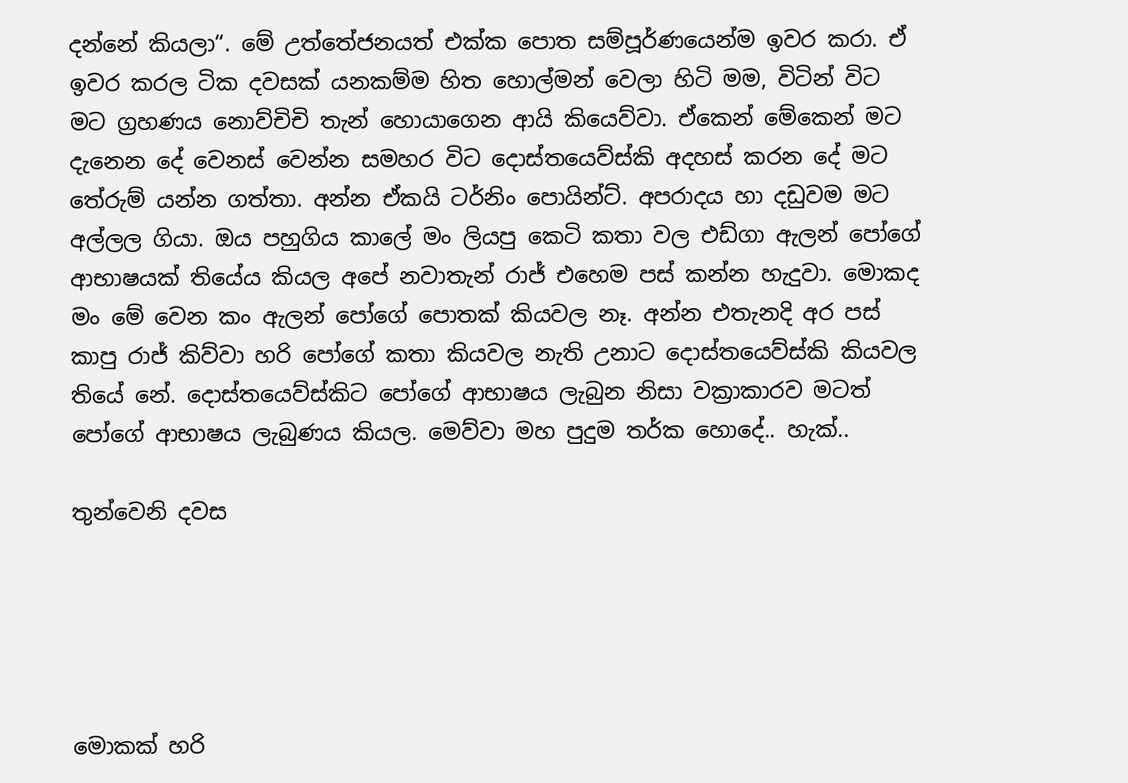දන්නේ කියලා“. මේ උත්තේජනයත් එක්ක පොත සම්පූර්ණයෙන්ම ඉවර කරා. ඒ ඉවර කරල ටික දවසක් යනකම්ම හිත හොල්මන් වෙලා හිටි මම, විටින් විට මට ග්‍රහණය නොව්චිචි තැන් හොයාගෙන ආයි කියෙව්වා. ඒකෙන් මේකෙන් මට දැනෙන දේ වෙනස් වෙන්න සමහර විට දොස්තයෙව්ස්කි අදහස් කරන දේ මට තේරුම් යන්න ගත්තා. අන්න ඒකයි ටර්නිං පොයින්ට්. අපරාදය හා දඩුවම මට අල්ලල ගියා. ඔය පහුගිය කාලේ මං ලියපු කෙටි කතා වල එඩ්ගා ඇලන් පෝගේ ආභාෂයක් තියේය කියල අපේ නවාතැන් රාජ් එහෙම පස් කන්න හැදුවා. මොකද මං මේ වෙන කං ඇලන් පෝගේ පොතක් කියවල නෑ. අන්න එතැනදි අර පස් කාපු රාජ් කිව්වා හරි පෝගේ කතා කියවල නැති උනාට දොස්තයෙව්ස්කි කියවල තියේ නේ. දොස්තයෙව්ස්කිට පෝගේ ආභාෂය ලැබුන නිසා වක්‍රාකාරව මටත් පෝගේ ආභාෂය ලැබුණය කියල. මෙව්වා මහ පුදුම තර්ක හොදේ.. හැක්..

තුන්වෙනි දවස





මොකක් හරි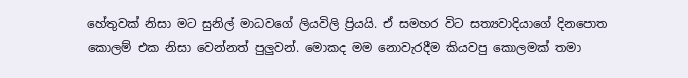හේතුවක් නිසා මට සුනිල් මාධවගේ ලියවිලි ප්‍රියයි. ඒ සමහර විට සත්‍යවාදියාගේ දිනපොත කොලම් එක නිසා වෙන්නත් පුලුවන්. මොකද මම නොවැරදීම කියවපු කොලමක් තමා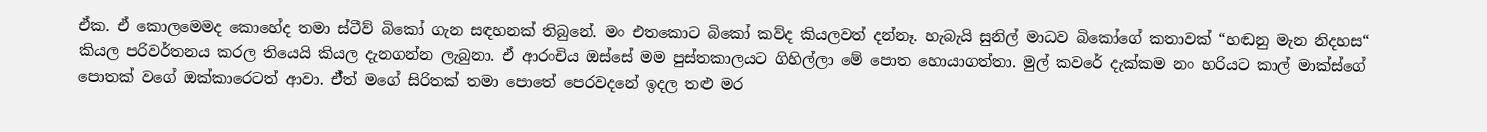ඒක. ඒ කොලමෙමද කොහේද තමා ස්ටීව් බිකෝ ගැන සඳහනක් තිබුනේ. මං එතකොට බිකෝ කව්ද කියලවත් දන්නෑ. හැබැයි සුනිල් මාධව බිකෝගේ කතාවක් “හඬනු මැන නිදහස“ කියල පරිවර්තනය කරල තියෙයි කියල දැනගන්න ලැබුනා. ඒ ආරංචිය ඔස්සේ මම පුස්තකාලයට ගිහිල්ලා මේ පොත හොයාගත්තා. මුල් කවරේ දැක්කම නං හරියට කාල් මාක්ස්ගේ පොතක් වගේ ඔක්කාරෙටත් ආවා. ඒ්ත් මගේ සිරිතක් තමා පොතේ පෙරවදනේ ඉදල තළු මර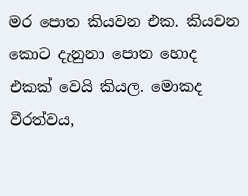මර පොත කියවන එක. කියවන කොට දැනුනා පොත හොද එකක් වෙයි කියල. මොකද වීරත්වය,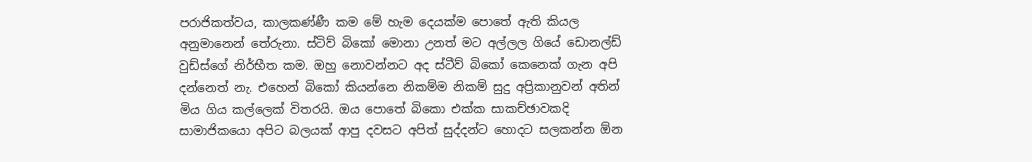පරාජිකත්වය, කාලකණ්ණී කම මේ හැම දෙයක්ම පොතේ ඇති කියල අනුමානෙන් තේරුනා. ස්ටිව් බිකෝ මොනා උනත් මට අල්ලල ගියේ ඩොනල්ඩ් වුඩ්ස්ගේ නිර්භීත කම. ඔහු නොවන්නට අද ස්ටීව් බිකෝ කෙනෙක් ගැන අපි දන්නෙත් නැ. එහෙන් බිකෝ කියන්නෙ නිකම්ම නිකම් සුදු අප්‍රිකානුවන් අතින් මිය ගිය කල්ලෙක් විතරයි. ඔය පොතේ බිකො එක්ක සාකච්ඡාවකදි සාමාජිකයො අපිට බලයක් ආපු දවසට අපිත් සුද්දන්ට හොදට සලකන්න ඕන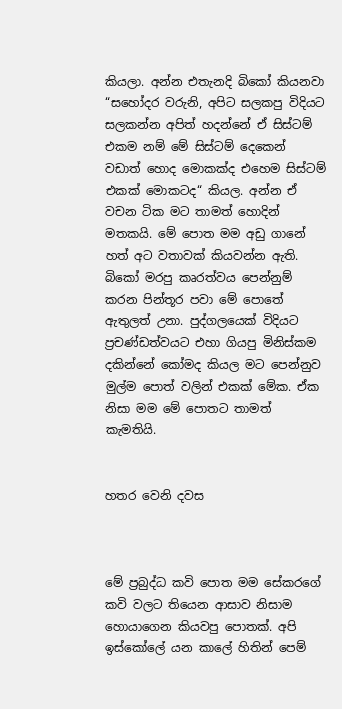කියලා. අන්න එතැනදි බිකෝ කියනවා “සහෝදර වරුනි, අපිට සලකපු විදියට සලකන්න අපිත් හදන්නේ ඒ සිස්ටම් එකම නම් මේ සිස්ටම් දෙකෙන් වඩාත් හොද මොකක්ද එහෙම සිස්ටම් එකක් මොකටද“ කියල. අන්න ඒ වචන ටික මට තාමත් හොදින් මතකයි. මේ පොත මම අඩු ගානේ හත් අට වතාවක් කියවන්න ඇති. බිකෝ මරපු කෘරත්වය පෙන්නුම් කරන පින්තූර පවා මේ පොතේ ඇතුලත් උනා. පුද්ගලයෙක් විදියට ප්‍රචණ්ඩත්වයට එහා ගියපු මිනිස්කම දකින්නේ කෝමද කියල මට පෙන්නුව මුල්ම පොත් වලින් එකක් මේක. ඒක නිසා මම මේ පොතට තාමත් කැමතියි.


හතර වෙනි දවස



මේ ප්‍රබුද්ධ කවි පොත මම සේකරගේ කවි වලට තියෙන ආසාව නිසාම හොයාගෙන කියවපු පොතක්. අපි ඉස්කෝලේ යන කාලේ හිතින් පෙම්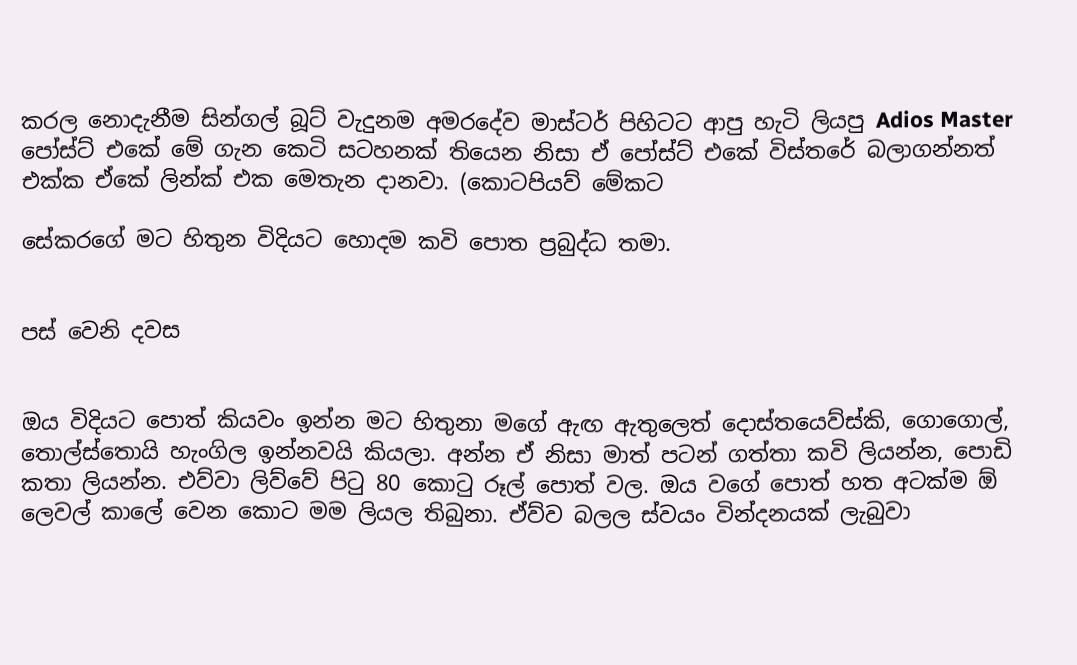කරල නොදැනීම සින්ගල් බූට් වැදුනම අමරදේව මාස්ටර් පිහිටට ආපු හැටි ලියපු Adios Master පෝස්ට් එකේ මේ ගැන කෙටි සටහනක් තියෙන නිසා ඒ පෝස්ට් එකේ විස්තරේ බලාගන්නත් එක්ක ඒකේ ලින්ක් එක මෙතැන දානවා. (කොටපියව් මේකට

සේකරගේ මට හිතුන විදියට හොදම කවි පොත ප්‍රබුද්ධ තමා.


පස් වෙනි දවස


ඔය විදියට පොත් කියවං ඉන්න මට හිතුනා මගේ ඇඟ ඇතුලෙත් දොස්තයෙව්ස්කි, ගොගොල්, තොල්ස්තොයි හැංගිල ඉන්නවයි කියලා. අන්න ඒ නිසා මාත් පටන් ගත්තා කවි ලියන්න, පොඩි කතා ලියන්න. එව්වා ලිව්වේ පිටු 80 කොටු රූල් පොත් වල. ඔය වගේ පොත් හත අටක්ම ඕ ලෙවල් කාලේ වෙන කොට මම ලියල තිබුනා. ඒව්ව බලල ස්වයං වින්දනයක් ලැබුවා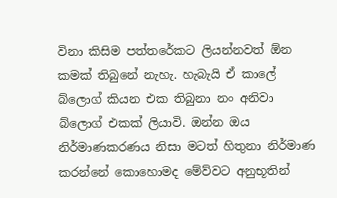විනා කිසිම පත්තරේකට ලියන්නවත් ඕන කමක් තිබුනේ නැහැ. හැබැයි ඒ කාලේ බ්ලොග් කියන එක තිබුනා නං අනිවා බ්ලොග් එකක් ලියාවි. ඔන්න ඔය නිර්මාණකරණය නිසා මටත් හිතුනා නිර්මාණ කරන්නේ කොහොමද මේව්වට අනුභූතින්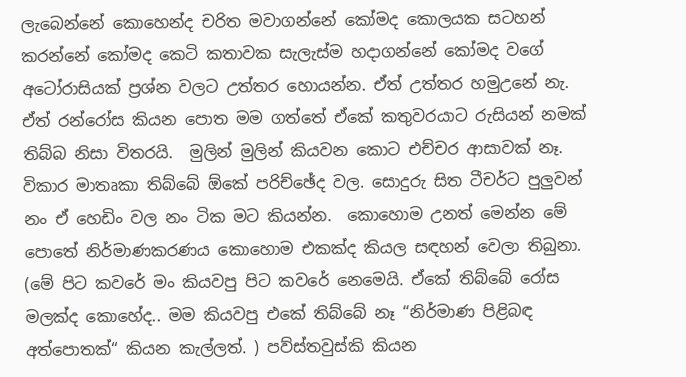ලැබෙන්නේ කොහෙන්ද චරිත මවාගන්නේ කෝමද කොලයක සටහන් කරන්නේ කෝමද කෙටි කතාවක සැලැස්ම හදාගන්නේ කෝමද වගේ අටෝරාසියක් ප්‍රශ්න වලට උත්තර හොයන්න. ඒත් උත්තර හමුඋනේ නැ. ඒත් රන්රෝස කියන පොත මම ගත්තේ ඒකේ කතුවරයාට රුසියන් නමක් තිබ්බ නිසා විතරයි.  මුලින් මුලින් කියවන කොට එච්චර ආසාවක් නෑ. විකාර මාතෘකා තිබ්බේ ඕකේ පරිච්ඡේද වල. සොදුරු සිත ටීචර්ට පුලුවන් නං ඒ හෙඩිං වල නං ටික මට කියන්න.  කොහොම උනත් මෙන්න මේ පොතේ නිර්මාණකරණය කොහොම එකක්ද කියල සඳහන් වෙලා තිබුනා. (මේ පිට කවරේ මං කියවපු පිට කවරේ නෙමෙයි. ඒකේ තිබ්බේ රෝස මලක්ද කොහේද.. මම කියවපු එකේ තිබ්බේ නෑ “නිර්මාණ පිළිබඳ අත්පොතක්“ කියන කැල්ලත්. ) පව්ස්තවුස්කි කියන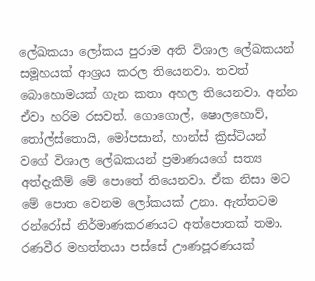ලේඛකයා ලෝකය පුරාම අති විශාල ලේඛකයන් සමූහයක් ආශ්‍රය කරල තියෙනවා. තවත් බොහොමයක් ගැන කතා අහල තියෙනවා. අන්න ඒවා හරිම රසවත්. ගොගොල්, ෂොලහොව්, තෝල්ස්තොයි, මෝපසාන්, හාන්ස් ක්‍රිස්ටියන් වගේ විශාල ලේඛකයන් ප්‍රමාණයගේ සත්‍ය අත්දැකීම් මේ පොතේ තියෙනවා. ඒක නිසා මට මේ පොත වෙනම ලෝකයක් උනා. ඇත්තටම රන්රෝස් නිර්මාණකරණයට අත්පොතක් තමා. රණවීර මහත්තයා පස්සේ ඌණපූරණයක්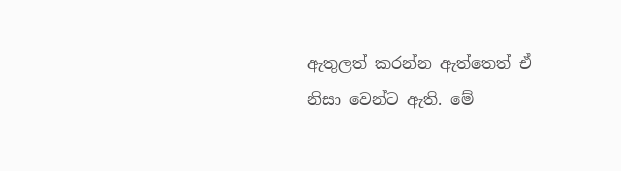ඇතුලත් කරන්න ඇත්තෙත් ඒ නිසා වෙන්ට ඇති. මේ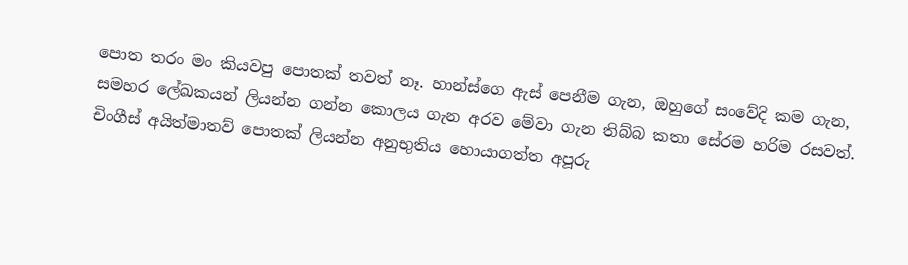පොත තරං මං කියවපු පොතක් තවත් නෑ. හාන්ස්ගෙ ඇස් පෙනීම ගැන, ඔහුගේ සංවේදි කම ගැන, සමහර ලේඛකයන් ලියන්න ගන්න කොලය ගැන අරව මේවා ගැන තිබ්බ කතා සේරම හරිම රසවත්. චිංගීස් අයිත්මාතව් පොතක් ලියන්න අනුභුතිය හොයාගත්ත අපූරු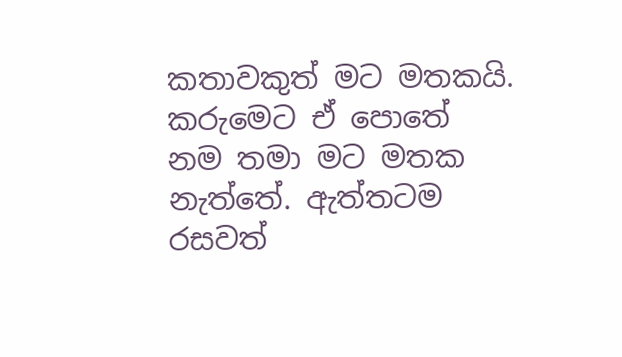කතාවකුත් මට මතකයි. කරුමෙට ඒ පොතේ නම තමා මට මතක නැත්තේ. ඇත්තටම රසවත්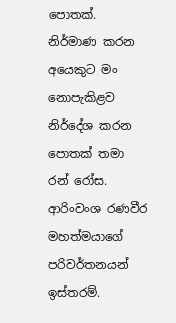පොතක්. නිර්මාණ කරන අයෙකුට මං නොපැකිළව නිර්දේශ කරන පොතක් තමා රන් රෝස. ආරිංවංශ රණවීර මහත්මයාගේ පරිවර්තනයන් ඉස්තරම්.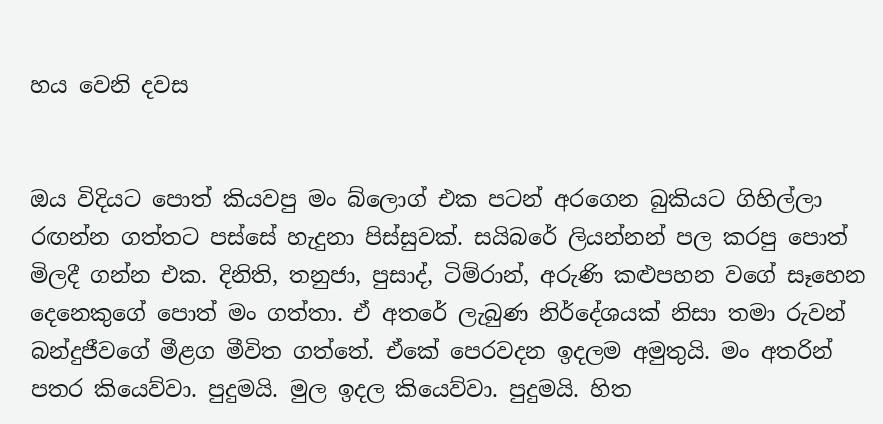හය වෙනි දවස


ඔය විදියට පොත් කියවපු මං බ්ලොග් එක පටන් අරගෙන බුකියට ගිහිල්ලා රඟන්න ගත්තට පස්සේ හැදුනා පිස්සුවක්. සයිබරේ ලියන්නන් පල කරපු පොත් මිලදී ගන්න එක. දිනිති, තනුජා, පුසාද්, ටිම්රාන්, අරුණි කළුපහන වගේ සෑහෙන දෙනෙකුගේ පොත් මං ගත්තා. ඒ අතරේ ලැබුණ නිර්දේශයක් නිසා තමා රුවන් බන්දුජීවගේ මීළග මීවිත ගත්තේ. ඒකේ පෙරවදන ඉදලම අමුතුයි. මං අතරින් පතර කියෙව්වා. පුදුමයි. මුල ඉදල කියෙව්වා. පුදුමයි. හිත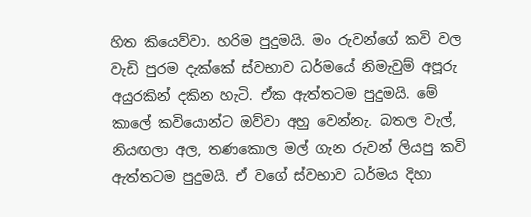හිත කියෙව්වා. හරිම පුදුමයි. මං රුවන්ගේ කවි වල වැඩි පුරම දැක්කේ ස්වභාව ධර්මයේ නිමැවුම් අපූරු අයුරකින් දකින හැටි. ඒක ඇත්තටම පුදුමයි. මේ කාලේ කවියොන්ට ඔව්වා අහු වෙන්නැ. බතල වැල්, නියඟලා අල, තණකොල මල් ගැන රුවන් ලියපු කවි ඇත්තටම පුදුමයි. ඒ වගේ ස්වභාව ධර්මය දිහා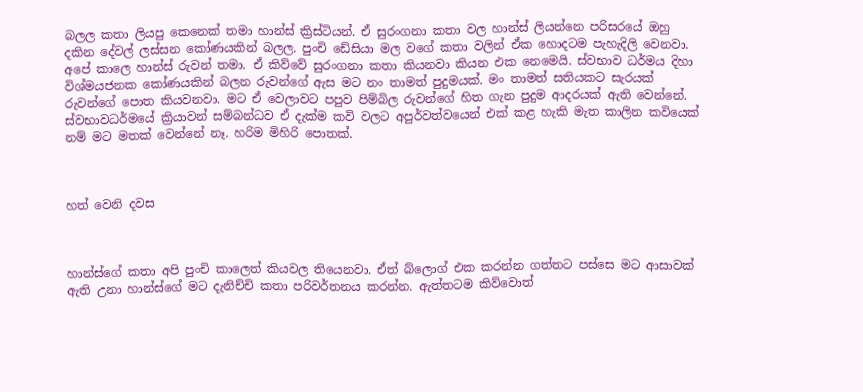බලල කතා ලියපු කෙනෙක් තමා හාන්ස් ක්‍රිස්ටියන්. ඒ සුරංගනා කතා වල හාන්ස් ලියන්නෙ පරිසරයේ ඔහු දකින දේවල් ලස්සන කෝණයකින් බලල. පුංචි ඩේසියා මල වගේ කතා වලින් ඒක හොදටම පැහැදිලි වෙනවා. අපේ කාලෙ හාන්ස් රුවන් තමා. ඒ කිව්වේ සුරංගනා කතා කියනවා කියන එක නෙමෙයි. ස්වභාව ධර්මය දිහා විශ්මයජනක කෝණයකින් බලන රුවන්ගේ ඇස මට නං තාමත් පුදුමයක්. මං තාමත් සතියකට සැරයක් රුවන්ගේ පොත කියවනවා. මට ඒ වෙලාවට පපුව පිම්බිල රුවන්ගේ හිත ගැන පුදුම ආදරයක් ඇති වෙන්නේ. ස්වභාවධර්මයේ ක්‍රියාවන් සම්බන්ධව ඒ දැක්ම කවි වලට අපුර්වත්වයෙන් එක් කළ හැකි මැත කාලින කවියෙක් නම් මට මතක් වෙන්නේ නෑ. හරිම මිහිරි පොතක්.



හත් වෙනි දවස



හාන්ස්ගේ කතා අපි පුංචි කාලෙත් කියවල තියෙනවා. ඒත් බ්ලොග් එක කරන්න ගත්තට පස්සෙ මට ආසාවක් ඇති උනා හාන්ස්ගේ මට දැනිච්චි කතා පරිවර්තනය කරන්න. ඇත්තටම කිව්වොත්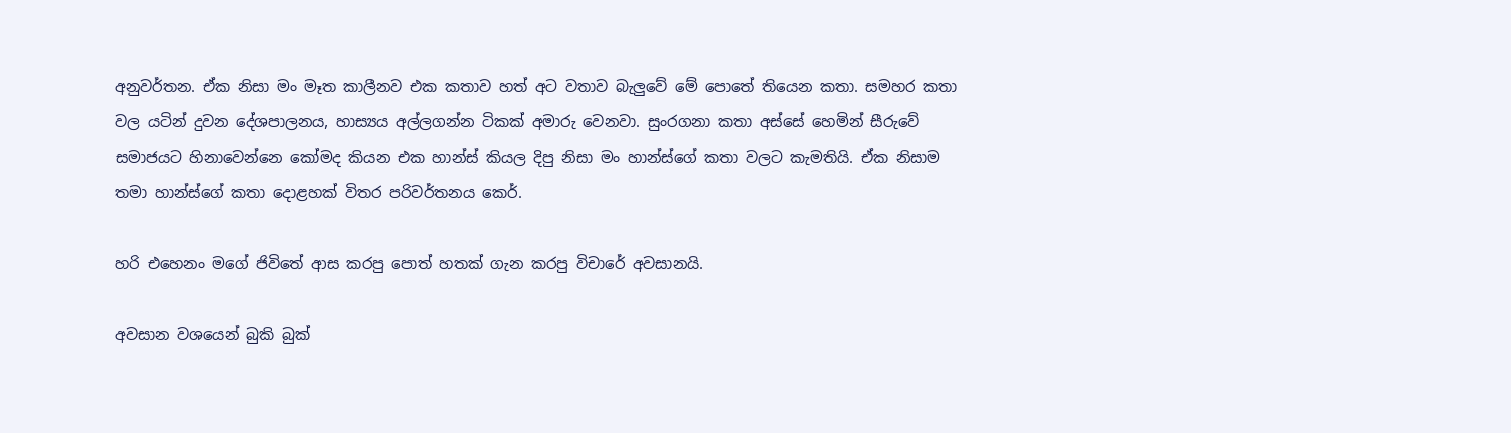අනුවර්තන. ඒක නිසා මං මෑත කාලීනව එක කතාව හත් අට වතාව බැලුවේ මේ පොතේ තියෙන කතා. සමහර කතා වල යටින් දුවන දේශපාලනය, හාස්‍යය අල්ලගන්න ටිකක් අමාරු වෙනවා. සුංරගනා කතා අස්සේ හෙමින් සීරුවේ සමාජයට හිනාවෙන්නෙ කෝමද කියන එක හාන්ස් කියල දිපු නිසා මං හාන්ස්ගේ කතා වලට කැමතියි. ඒක නිසාම තමා හාන්ස්ගේ කතා දොළහක් විතර පරිවර්තනය කෙර්.

හරි එහෙනං මගේ ජිවිතේ ආස කරපු පොත් හතක් ගැන කරපු විචාරේ අවසානයි.

අවසාන වශයෙන් බුකි බුක්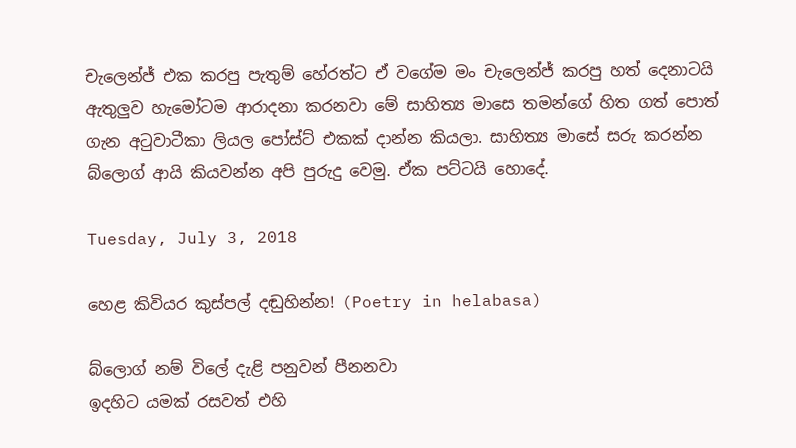චැලෙන්ජ් එක කරපු පැතුම් හේරත්ට ඒ වගේම මං චැලෙන්ජ් කරපු හත් දෙනාටයි ඇතුලුව හැමෝටම ආරාදනා කරනවා මේ සාහිත්‍ය මාසෙ තමන්ගේ හිත ගත් පොත් ගැන අටුවාටීකා ලියල පෝස්ට් එකක් දාන්න කියලා. සාහිත්‍ය මාසේ සරු කරන්න බ්ලොග් ආයි කියවන්න අපි පුරුදු වෙමු. ඒක පට්ටයි හොදේ.

Tuesday, July 3, 2018

හෙළ කිවියර කුස්පල් දඬුහින්න! (Poetry in helabasa)

බ්ලොග් නම් විලේ දැළි පනුවන් පීනනවා
ඉදහිට යමක් රසවත් එහි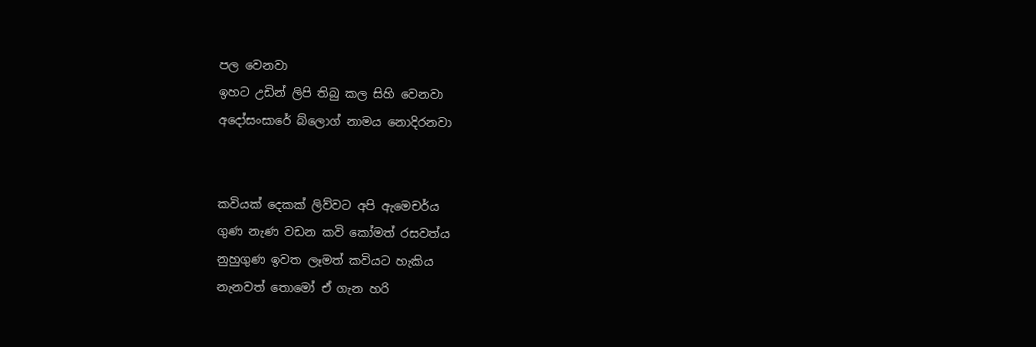පල වෙනවා
ඉහට උඩින් ලිපි තිබු කල සිහි වෙනවා
අදෝසංසාරේ බ්ලොග් නාමය නොදිරනවා


කවියක් දෙකක් ලිව්වට අපි ඇමෙචර්ය
ගුණ නැණ වඩන කවි කෝමත් රසවත්ය
නුහුගුණ ඉවත ලෑමත් කවියට හැකිය
නැනවත් තොමෝ ඒ ගැන හරි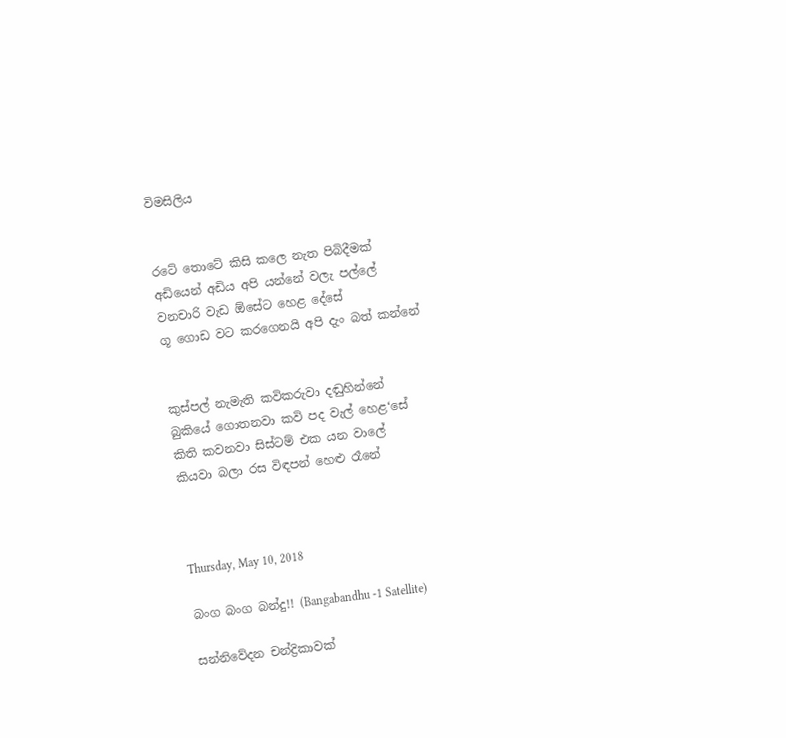විමසිලිය


රටේ තොටේ කිසි කලෙ නැත පිබිදීමක්
අඩියෙන් අඩිය අපි යන්නේ වලැ පල්ලේ
වනචාරි වැඩ ඕසේට හෙළ දේසේ
ගූ ගොඩ වට කරගෙනයි අපි දැං බත් කන්නේ


කුස්පල් නැමැති කවිකරුවා දඬුහින්නේ
බුකියේ ගොතනවා කවි පද වැල් හෙළ‘සේ
කිති කවනවා සිස්ටම් එක යන වාලේ
කියවා බලා රස විඳපන් හෙළු රෑනේ



Thursday, May 10, 2018

බංග බංග බන්දු!! (Bangabandhu -1 Satellite)

සන්නිවේදන චන්ද්‍රිකාවක්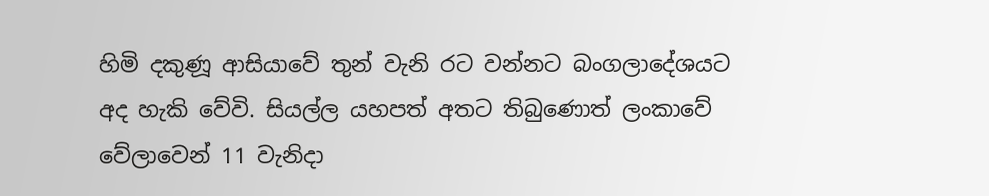හිමි දකුණූ ආසියාවේ තුන් වැනි රට වන්නට බංගලාදේශයට අද හැකි වේවි. සියල්ල යහපත් අතට තිබුණොත් ලංකාවේ වේලාවෙන් 11 වැනිදා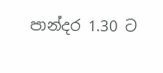පාන්දර 1.30 ට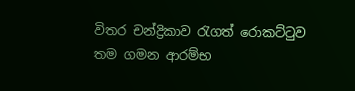විතර චන්ද්‍රිකාව රැගත් රොකට්ටුව තම ගමන ආරම්භ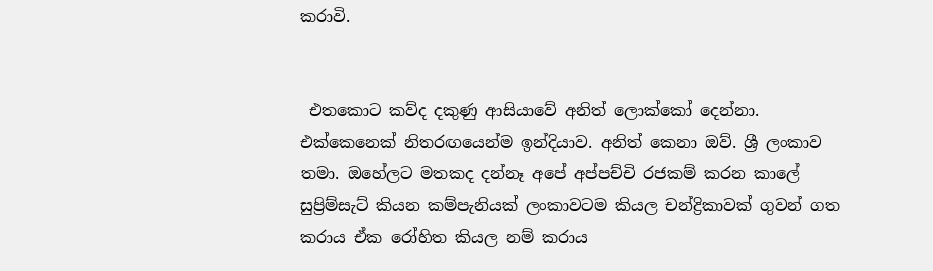කරාවි.


 එතකොට කව්ද දකුණු ආසියාවේ අනිත් ලොක්කෝ දෙන්නා. එක්කෙනෙක් නිතරඟයෙන්ම ඉන්දියාව. අනිත් කෙනා ඔව්. ශ්‍රී ලංකාව තමා. ඔහේලට මතකද දන්නෑ අපේ අප්පච්චි රජකම් කරන කාලේ සුප්‍රිම්සැට් කියන කම්පැනියක් ලංකාවටම කියල චන්ද්‍රිකාවක් ගුවන් ගත කරාය ඒක රෝහිත කියල නම් කරාය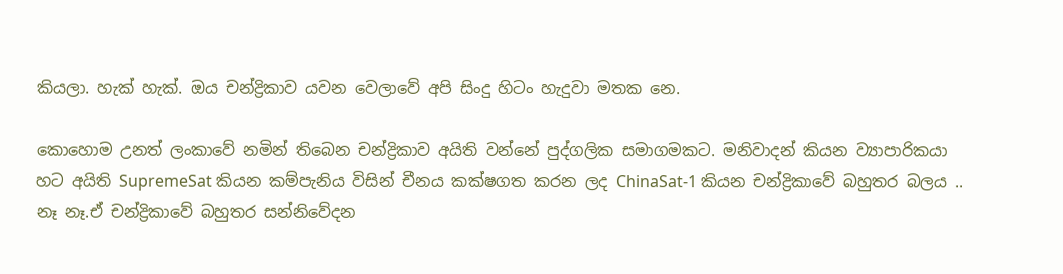කියලා. හැක් හැක්. ඔය චන්ද්‍රිකාව යවන වෙලාවේ අපි සිංදු හිටං හැදුවා මතක නෙ.

කොහොම උනත් ලංකාවේ නමින් තිබෙන චන්ද්‍රිකාව අයිති වන්නේ පුද්ගලික සමාගමකට. මනිවාදන් කියන ව්‍යාපාරිකයා හට අයිති SupremeSat කියන කම්පැනිය විසින් චීනය කක්ෂගත කරන ලද ChinaSat-1 කියන චන්ද්‍රිකාවේ බහුතර බලය .. නෑ නෑ.ඒ චන්ද්‍රිකාවේ බහුතර සන්නිවේදන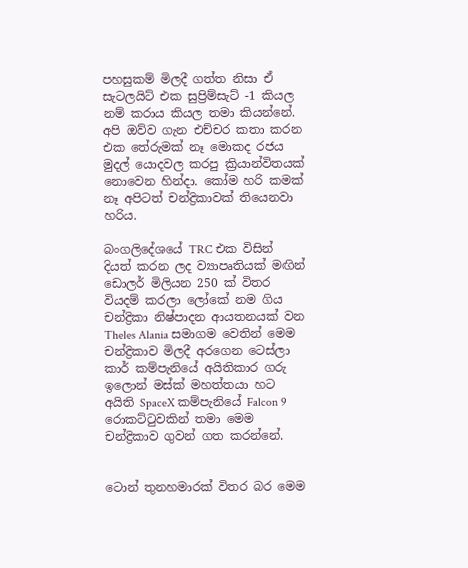පහසුකම් මිලදී ගත්ත නිසා ඒ සැටලයිට් එක සුප්‍රිම්සැට් -1 කියල නම් කරාය කියල තමා කියන්නේ. අපි ඔව්ව ගැන එච්චර කතා කරන එක තේරුමක් නෑ මොකද රජය මුදල් යොදවල කරපු ක්‍රියාන්විතයක් නොවෙන හින්දා. කෝම හරි කමක් නෑ අපිටත් චන්ද්‍රිකාවක් තියෙනවා හරිය.

බංගලිදේශයේ TRC එක විසින් දියත් කරන ලද ව්‍යාපෘතියක් මඟින් ඩොලර් මිලියන 250 ක් විතර වියදම් කරලා ලෝකේ නම ගිය චන්ද්‍රිකා නිෂ්පාදන ආයතනයක් වන Theles Alania සමාගම වෙතින් මෙම චන්ද්‍රිකාව මිලදී අරගෙන ටෙස්ලා කාර් කම්පැනියේ අයිතිකාර ගරු ඉලොන් මස්ක් මහත්තයා හට අයිති SpaceX කම්පැනියේ Falcon 9 රොකට්ටුවකින් තමා මෙම චන්ද්‍රිකාව ගුවන් ගත කරන්නේ.


ටොන් තුනහමාරක් විතර බර මෙම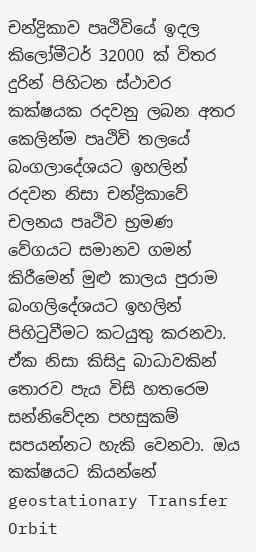චන්ද්‍රිකාව පෘථිවියේ ඉදල කිලෝමීටර් 32000 ක් විතර දුරින් පිහිටන ස්ථාවර කක්ෂයක රදවනු ලබන අතර කෙලින්ම පෘථිවි තලයේ බංගලාදේශයට ඉහලින් රදවන නිසා චන්ද්‍රිකාවේ චලනය පෘථිව භ්‍රමණ වේගයට සමානව ගමන් කිරීමෙන් මුළු කාලය පුරාම බංගලිදේශයට ඉහලින් පිහිටුවීමට කටයුතු කරනවා. ඒක නිසා කිසිදු බාධාවකින් තොරව පැය විසි හතරෙම සන්නිවේදන පහසුකම් සපයන්නට හැකි වෙනවා. ඔය කක්ෂයට කියන්නේ geostationary Transfer Orbit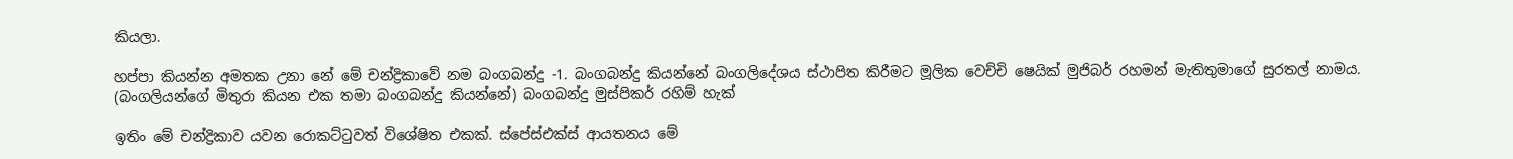කියලා.

හප්පා කියන්න අමතක උනා නේ මේ චන්ද්‍රිකාවේ නම බංගබන්දු -1. බංගබන්දු කියන්නේ බංගලිදේශය ස්ථාපිත කිරීමට මූලික වෙච්චි ෂෙයික් මුජිබර් රහමන් මැතිතුමාගේ සුරතල් නාමය. (බංගලියන්ගේ මිතුරා කියන එක තමා බංගබන්දු කියන්නේ) බංගබන්දු මුස්පිකර් රහිම් හැක්

ඉතිං මේ චන්ද්‍රිකාව යවන රොකට්ටුවත් විශේෂිත එකක්. ස්පේස්එක්ස් ආයතනය මේ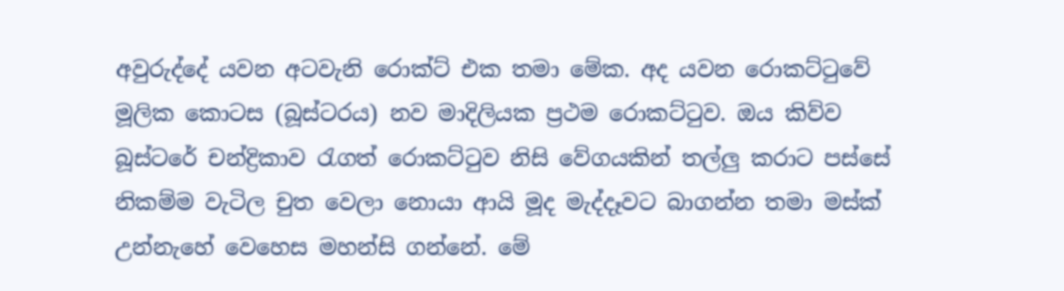අවුරුද්දේ යවන අටවැනි රොක්ට් එක තමා මේක. අද යවන රොකට්ටුවේ මූලික කොටස (බූස්ටරය) නව මාදිලියක ප්‍රථම රොකට්ටුව. ඔය කිව්ව බූස්ටරේ චන්ද්‍රිකාව රැගත් රොකට්ටුව නිසි වේගයකින් තල්ලු කරාට පස්සේ නිකම්ම වැටිල චුත වෙලා නොයා ආයි මූද මැද්දෑවට බාගන්න තමා මස්ක් උන්නැහේ වෙහෙස මහන්සි ගන්නේ. මේ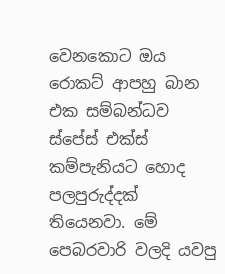වෙනකොට ඔය රොකට් ආපහු බාන එක සම්බන්ධව ස්පේස් එක්ස් කම්පැනියට හොද පලපුරුද්දක් තියෙනවා. මේ පෙබරවාරි වලදි යවපු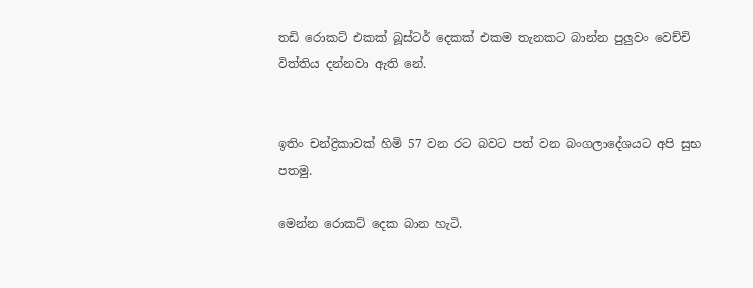තඩි රොකට් එකක් බූස්ටර් දෙකක් එකම තැනකට බාන්න පුලුවං වෙච්චි විත්තිය දන්නවා ඇති නේ.


ඉතිං චන්ද්‍රිකාවක් හිමි 57 වන රට බවට පත් වන බංගලාදේශයට අපි සුභ පතමු.

මෙන්න රොකට් දෙක බාන හැටි.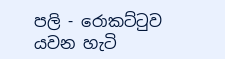පලි - රොකට්ටුව යවන හැටි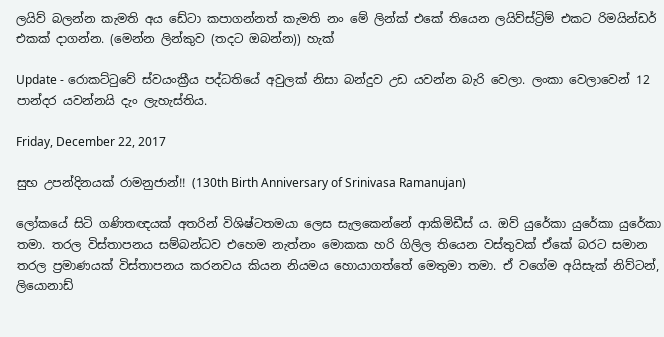ලයිව් බලන්න කැමති අය ඩේටා කපාගන්නත් කැමති නං මේ ලින්ක් එකේ තියෙන ලයිව්ස්ට්‍රිම් එකට රිමයින්ඩර් එකක් දාගන්න. (මෙන්න ලින්කුව (තදට ඔබන්න)) හැක්

Update - රොකට්ටුවේ ස්වයංක්‍රීය පද්ධතියේ අවුලක් නිසා බන්දුව උඩ යවන්න බැරි වෙලා. ලංකා වෙලාවෙන් 12 පාන්දර යවන්නයි දැං ලැහැස්තිය.

Friday, December 22, 2017

සුභ උපන්දිනයක් රාමනුජාන්!! (130th Birth Anniversary of Srinivasa Ramanujan)

ලෝකයේ සිටි ගණිතඥයක් අතරින් විශිෂ්ටතමයා ලෙස සැලකෙන්නේ ආකිමිඩීස් ය. ඔව් යුරේකා යුරේකා යුරේකා තමා. තරල විස්තාපනය සම්බන්ධව එහෙම නැත්නං මොකක හරි ගිලිල තියෙන වස්තුවක් ඒකේ බරට සමාන තරල ප්‍රමාණයක් විස්තාපනය කරනවය කියන නියමය හොයාගත්තේ මෙතුමා තමා. ඒ වගේම අයිසැක් නිව්ටන්, ලියොනාඩ්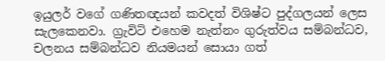ඉයුලර් වගේ ගණිතඥයන් කවදත් විශිෂ්ට පුද්ගලයන් ලෙස සැලකෙනවා. ග්‍රැවිටි එහෙම නැත්නං ගුරුත්වය සම්බන්ධව, චලනය සම්බන්ධව නියමයන් සොයා ගත්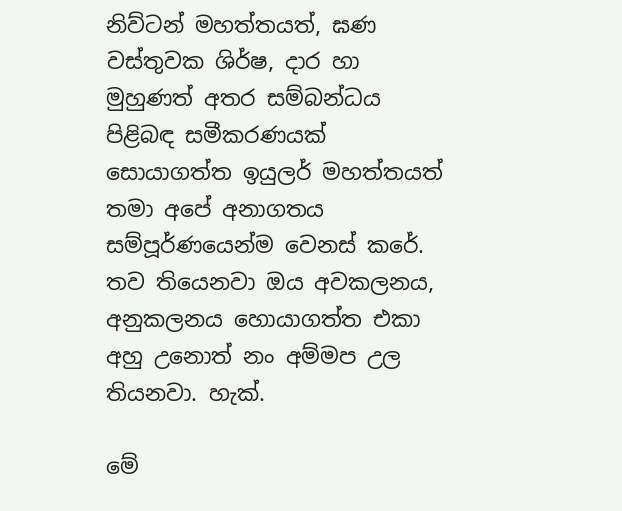නිව්ටන් මහත්තයත්, ඝණ වස්තුවක ශිර්ෂ, දාර හා මුහුණත් අතර සම්බන්ධය පිළිබඳ සමීකරණයක් සොයාගත්ත ඉයුලර් මහත්තයත් තමා අපේ අනාගතය සම්පූර්ණයෙන්ම වෙනස් කරේ. තව තියෙනවා ඔය අවකලනය, අනුකලනය හොයාගත්ත එකා අහු උනොත් නං අම්මප උල තියනවා. හැක්.

මේ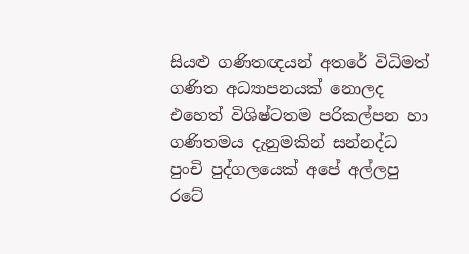සියළු ගණිතඥයන් අතරේ විධිමත් ගණිත අධ්‍යාපනයක් නොලද එහෙත් විශිෂ්ටතම පරිකල්පන හා ගණිතමය දැනුමකින් සන්නද්ධ පුංචි පුද්ගලයෙක් අපේ අල්ලපු රටේ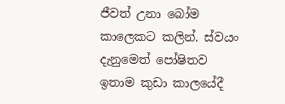ජීවත් උනා බෝම කාලෙකට කලින්. ස්වයං දැනුමෙත් පෝෂිතව ඉතාම කුඩා කාලයේදී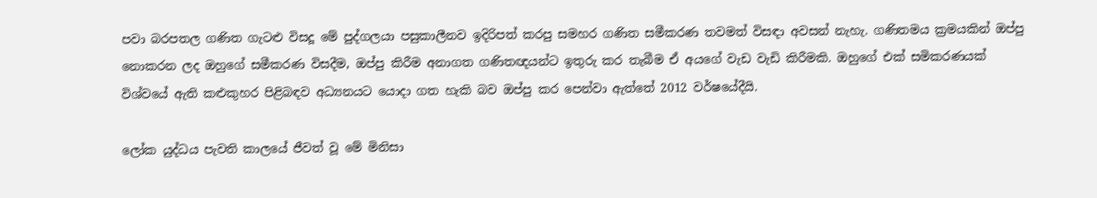පවා බරපතල ගණිත ගැටළු විසදූ මේ පුද්ගලයා පසුකාලීනව ඉදිරිපත් කරපු සමහර ගණිත සමීකරණ තවමත් විසඳා අවසන් නැහැ. ගණිතමය ක්‍රමයකින් ඔප්පු නොකරන ලද ඔහුගේ සමීකරණ විසදීම, ඔප්පු කිරීම අනාගත ගණිතඥයන්ට ඉතුරු කර තැබීම ඒ අයගේ වැඩ වැඩි කිරීමකි. ඔහුගේ එක් සමිකරණයක් විශ්වයේ ඇති කළුකුහර පිළිබඳව අධ්‍යනයට යොදා ගත හැකි බව ඔප්පු කර පෙන්වා ඇත්තේ 2012 වර්ෂයේදීයි.

ලෝක යුද්ධය පැවති කාලයේ ජීවත් වූ මේ මිනිසා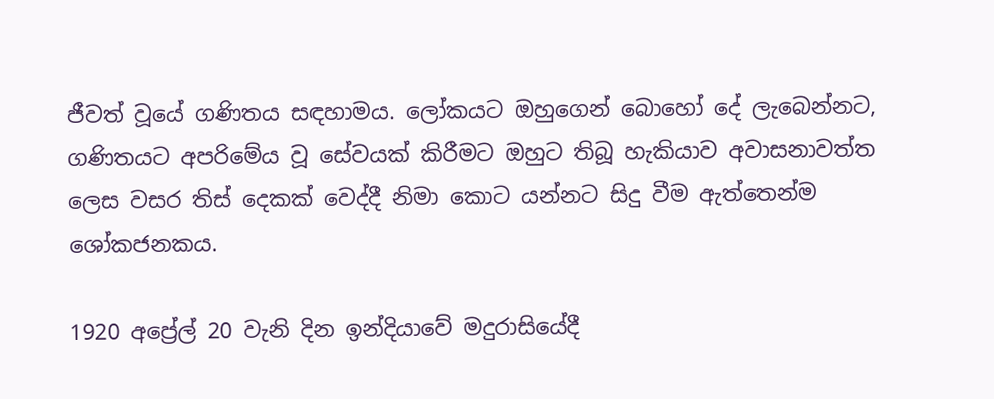ජීවත් වූයේ ගණිතය සඳහාමය. ලෝකයට ඔහුගෙන් බොහෝ දේ ලැබෙන්නට, ගණිතයට අපරිමේය වූ සේවයක් කිරීමට ඔහුට තිබූ හැකියාව අවාසනාවත්ත ලෙස වසර තිස් දෙකක් වෙද්දී නිමා කොට යන්නට සිදු වීම ඇත්තෙන්ම ශෝකජනකය.

1920 අප්‍රේල් 20 වැනි දින ඉන්දියාවේ මදුරාසියේදී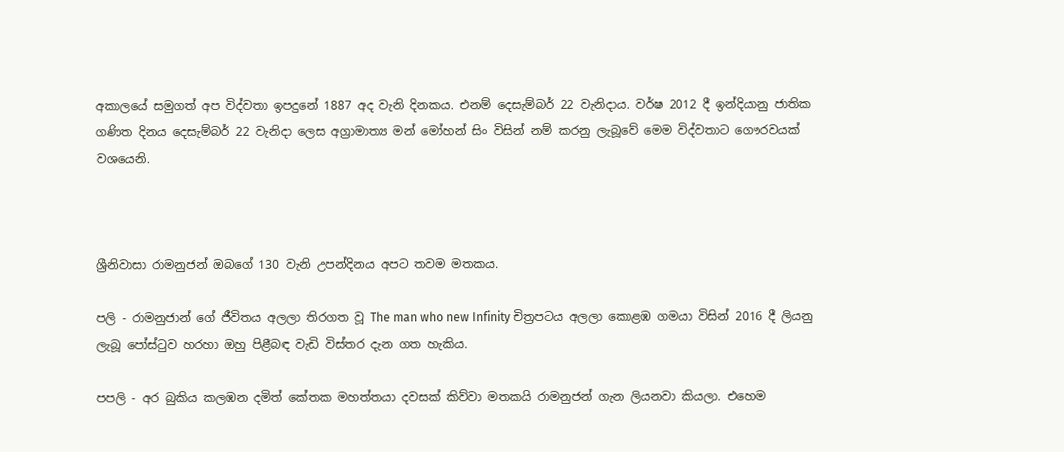අකාලයේ සමුගත් අප විද්වතා ඉපදුනේ 1887 අද වැනි දිනකය. එනම් දෙසැම්බර් 22 වැනිදාය. වර්ෂ 2012 දී ඉන්දියානු ජාතික ගණිත දිනය දෙසැම්බර් 22 වැනිදා ලෙස අග්‍රාමාත්‍ය මන් මෝහන් සිං විසින් නම් කරනු ලැබූවේ මෙම විද්වතාට ගෞරවයක් වශයෙනි.



ශ්‍රීනිවාසා රාමනුජන් ඔබගේ 130 වැනි උපන්දිනය අපට තවම මතකය.

පලි - රාමනුජාන් ගේ ජීවිතය අලලා තිරගත වූ The man who new Infinity චිත්‍රපටය අලලා කොළඹ ගමයා විසින් 2016 දී ලියනු ලැබූ පෝස්ටුව හරහා ඔහු පිළීබඳ වැඩි විස්තර දැන ගත හැකිය.

පපලි - අර බුකිය කලඹන දමිත් කේතක මහත්තයා දවසක් කිව්වා මතකයි රාමනුජන් ගැන ලියනවා කියලා. එහෙම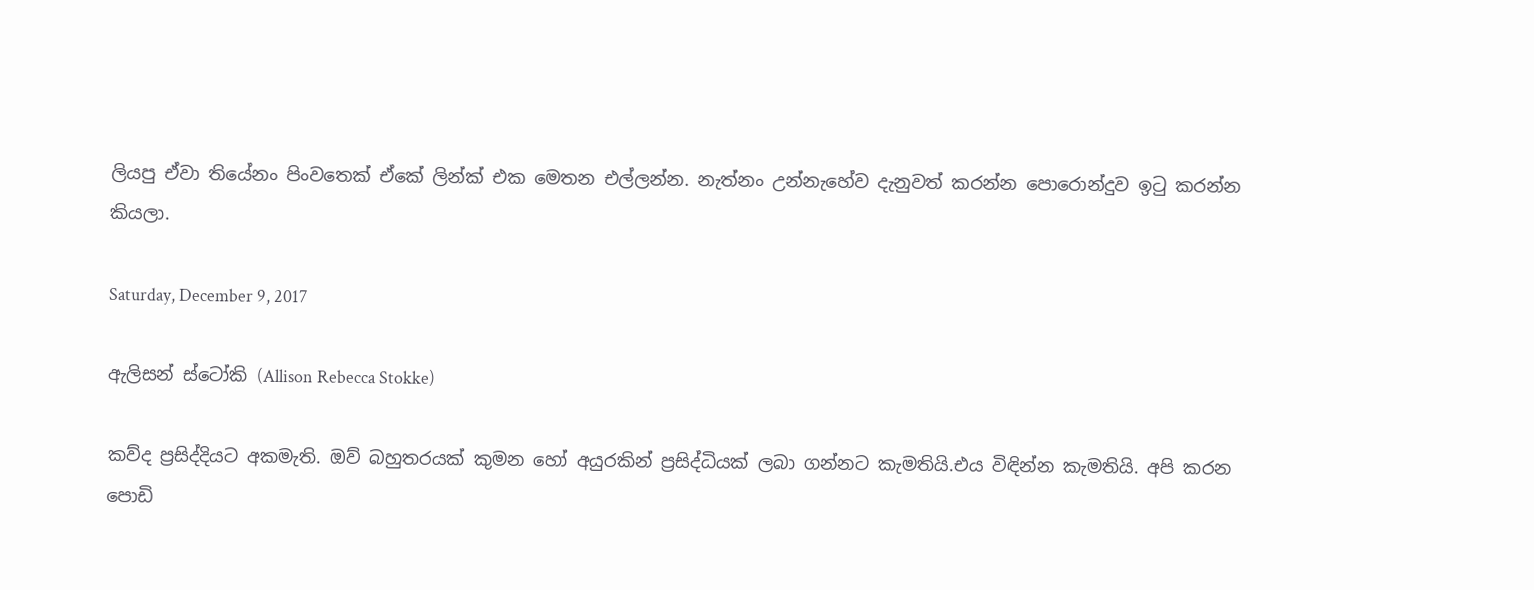ලියපු ඒවා තියේනං පිංවතෙක් ඒකේ ලින්ක් එක මෙතන එල්ලන්න. නැත්නං උන්නැහේව දැනුවත් කරන්න පොරොන්දුව ඉටු කරන්න කියලා.

Saturday, December 9, 2017

ඇලිසන් ස්ටෝකි (Allison Rebecca Stokke)

කව්ද ප්‍රසිද්දියට අකමැති. ඔව් බහුතරයක් කුමන හෝ අයුරකින් ප්‍රසිද්ධියක් ලබා ගන්නට කැමතියි.එය විඳින්න කැමතියි. අපි කරන පොඩි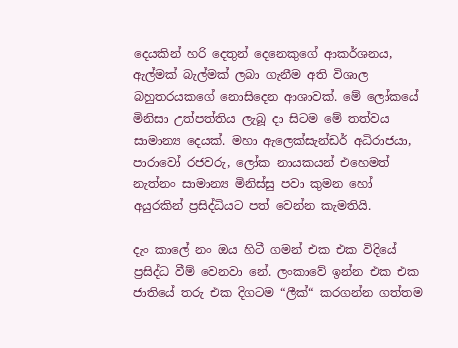දෙයකින් හරි දෙතුන් දෙනෙකුගේ ආකර්ශනය, ඇල්මක් බැල්මක් ලබා ගැනීම අති විශාල බහුතරයකගේ නොසිදෙන ආශාවක්. මේ ලෝකයේ මිනිසා උත්පත්තිය ලැබූ දා සිටම මේ තත්වය සාමාන්‍ය දෙයක්. මහා ඇලෙක්සැන්ඩර් අධිරාජයා, පාරාවෝ රජවරු, ලෝක නායකයන් එහෙමත් නැත්නං සාමාන්‍ය මිනිස්සු පවා කුමන හෝ අයුරකින් ප්‍රසිද්ධියට පත් වෙන්න කැමතියි.

දැං කාලේ නං ඔය හිටී ගමන් එක එක විදියේ ප්‍රසිද්ධ වීම් වෙනවා නේ. ලංකාවේ ඉන්න එක එක ජාතියේ තරු එක දිගටම “ලීක්“ කරගන්න ගත්තම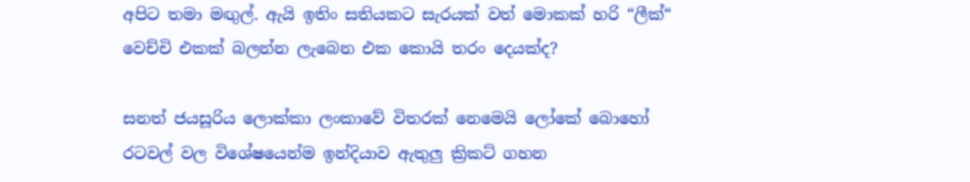අපිට තමා මඟුල්. ඇයි ඉතිං සතියකට සැරයක් වත් මොකක් හරි “ලීක්“ වෙච්චි එකක් බලන්න ලැබෙන එක කොයි තරං දෙයක්ද?

සනත් ජයසූරිය ලොක්කා ලංකාවේ විතරක් නෙමෙයි ලෝකේ බොහෝ රටවල් වල විශේෂයෙන්ම ඉන්දියාව ඇතුලු ක්‍රිකට් ගහන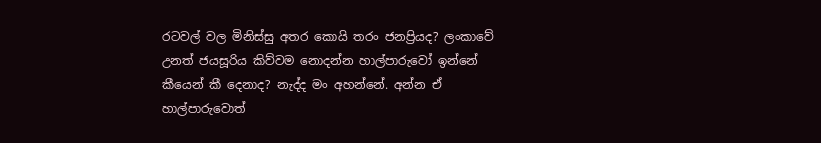රටවල් වල මිනිස්සු අතර කොයි තරං ජනප්‍රියද? ලංකාවේ උනත් ජයසූරිය කිව්වම නොදන්න හාල්පාරුවෝ ඉන්නේ කීයෙන් කී දෙනාද? නැද්ද මං අහන්නේ. අන්න ඒ හාල්පාරුවොත්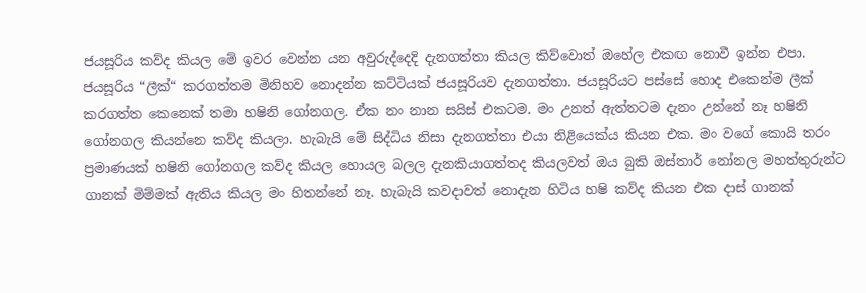ජයසූරිය කව්ද කියල මේ ඉවර වෙන්න යන අවුරුද්දෙදි දැනගත්තා කියල කිව්වොත් ඔහේල එකඟ නොවී ඉන්න එපා. ජයසූරිය “ලීක්“ කරගත්තම මිනිහව නොදන්න කට්ටියක් ජයසූරියව දැනගත්තා. ජයසූරියට පස්සේ හොද එකෙන්ම ලීක් කරගත්ත කෙනෙක් තමා හෂිනි ගෝනගල. ඒක නං නාන සයිස් එකටම. මං උනත් ඇත්තටම දැනං උන්නේ නෑ හෂිනි ගෝනගල කියන්නෙ කව්ද කියලා. හැබැයි මේ සිද්ධිය නිසා දැනගත්තා එයා නිළියෙක්ය කියන එක. මං වගේ කොයි තරං ප්‍රමාණයක් හෂිනි ගෝනගල කව්ද කියල හොයල බලල දැනකියාගත්තද කියලවත් ඔය බුකි ඔස්තාර් නෝනල මහත්තුරුන්ට ගානක් මිම්මක් ඇතිය කියල මං හිතන්නේ නෑ. හැබැයි කවදාවත් නොදැන හිටිය හෂි කව්ද කියන එක දාස් ගානක්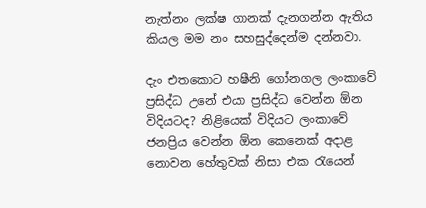නැත්නං ලක්ෂ ගානක් දැනගන්න ඇතිය කියල මම නං සහසුද්දෙන්ම දන්නවා.

දැං එතකොට හෂීනි ගෝනගල ලංකාවේ ප්‍රසිද්ධ උනේ එයා ප්‍රසිද්ධ වෙන්න ඕන විදියටද? නිළියෙක් විදියට ලංකාවේ ජනප්‍රිය වෙන්න ඕන කෙනෙක් අදාළ නොවන හේතුවක් නිසා එක රැයෙන්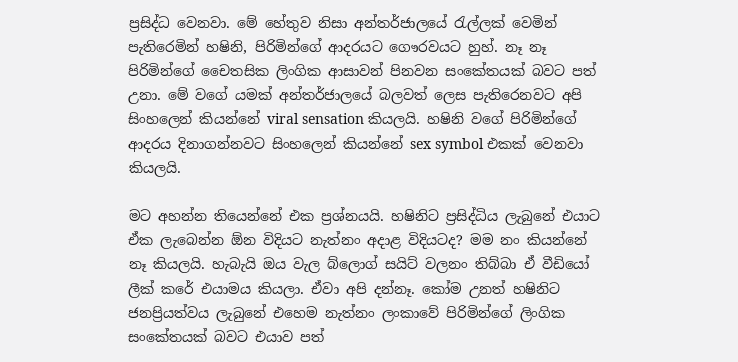ප්‍රසිද්ධ වෙනවා. මේ හේතුව නිසා අන්තර්ජාලයේ රැල්ලක් වෙමින් පැතිරෙමින් හෂිනි, පිරිමින්ගේ ආදරයට ගෞරවයට හුහ්. නෑ නෑ පිරිමින්ගේ චෛතසික ලිංගික ආසාවන් පිනවන සංකේතයක් බවට පත් උනා. මේ වගේ යමක් අන්තර්ජාලයේ බලවත් ලෙස පැතිරෙනවට අපි සිංහලෙන් කියන්නේ viral sensation කියලයි. හෂිනි වගේ පිරිමින්ගේ ආදරය දිනාගන්නවට සිංහලෙන් කියන්නේ sex symbol එකක් වෙනවා කියලයි.

මට අහන්න තියෙන්නේ එක ප්‍රශ්නයයි. හෂිනිට ප්‍රසිද්ධිය ලැබුනේ එයාට ඒක ලැබෙන්න ඕන විදියට නැත්නං අදාළ විදියටද? මම නං කියන්නේ නෑ කියලයි. හැබැයි ඔය වැල බ්ලොග් සයිට් වලනං තිබ්බා ඒ වීඩියෝ ලීක් කරේ එයාමය කියලා. ඒවා අපි දන්නෑ. කෝම උනත් හෂිනිට ජනප්‍රියත්වය ලැබුනේ එහෙම නැත්නං ලංකාවේ පිරිමින්ගේ ලිංගික සංකේතයක් බවට එයාව පත්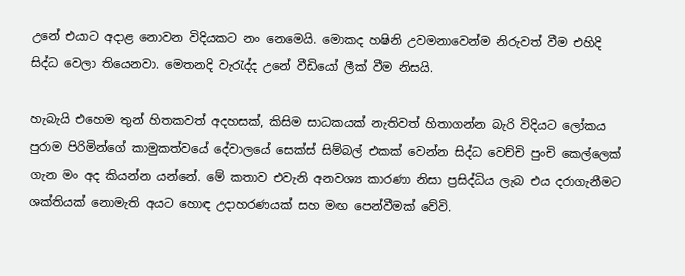උනේ එයාට අදාළ නොවන විදියකට නං නෙමෙයි. මොකද හෂිනි උවමනාවෙන්ම නිරුවත් වීම එහිදි සිද්ධ වෙලා තියෙනවා. මෙතනදි වැරැද්ද උනේ වීඩියෝ ලීක් වීම නිසයි.

හැබැයි එහෙම තුන් හිතකවත් අදහසක්, කිසිම සාධකයක් නැතිවත් හිතාගන්න බැරි විදියට ලෝකය පුරාම පිරිමින්ගේ කාමුකත්වයේ දේවාලයේ සෙක්ස් සිම්බල් එකක් වෙන්න සිද්ධ වෙච්චි පුංචි කෙල්ලෙක් ගැන මං අද කියන්න යන්නේ. මේ කතාව එවැනි අනවශ්‍ය කාරණා නිසා ප්‍රසිද්ධිය ලැබ එය දරාගැනීමට ශක්තියක් නොමැති අයට හොඳ උදාහරණයක් සහ මඟ පෙන්වීමක් වේවි.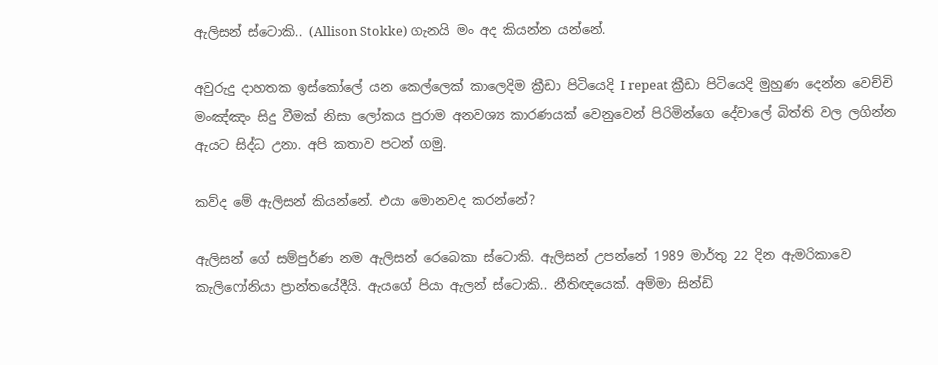ඇලිසන් ස්ටොකි.. (Allison Stokke) ගැනයි මං අද කියන්න යන්නේ.

අවුරුදු දාහතක ඉස්කෝලේ යන කෙල්ලෙක් කාලෙදිම ක්‍රීඩා පිටියෙදි I repeat ක්‍රීඩා පිටියෙදි මුහුණ දෙන්න වෙච්චි මංඤ්ඤං සිදු වීමක් නිසා ලෝකය පුරාම අනවශ්‍ය කාරණයක් වෙනුවෙන් පිරිමින්ගෙ දේවාලේ බිත්ති වල ලගින්න ඇයට සිද්ධ උනා. අපි කතාව පටන් ගමු.

කව්ද මේ ඇලිසන් කියන්නේ. එයා මොනවද කරන්නේ?

ඇලිසන් ගේ සම්පුර්ණ නම ඇලිසන් රෙබෙකා ස්ටොකි. ඇලිසන් උපන්නේ 1989 මාර්තු 22 දින ඇමරිකාවෙ කැලිෆෝනියා ප්‍රාන්තයේදීයි. ඇයගේ පියා ඇලන් ස්ටොකි.. නීතිඥයෙක්. අම්මා සින්ඩි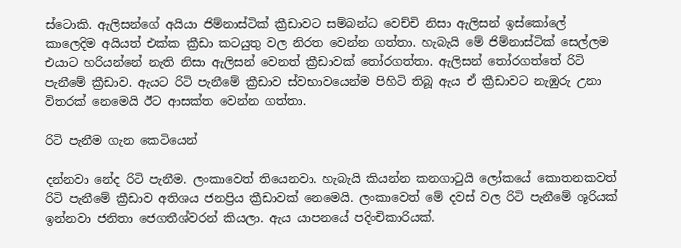ස්ටොකි. ඇලිසන්ගේ අයියා ජිම්නාස්ටික් ක්‍රීඩාවට සම්බන්ධ වෙච්චි නිසා ඇලිසන් ඉස්කෝලේ කාලෙදිම අයියත් එක්ක ක්‍රීඩා කටයුතු වල නිරත වෙන්න ගත්තා. හැබැයි මේ ජිම්නාස්ටික් සෙල්ලම එයාට හරියන්නේ නැති නිසා ඇලිසන් වෙනත් ක්‍රීඩාවක් තෝරගත්තා. ඇලිසන් තෝරගත්තේ රිටි පැනීමේ ක්‍රීඩාව. ඇයට රිටි පැනීමේ ක්‍රීඩාව ස්වභාවයෙන්ම පිහිටි තිබූ ඇය ඒ ක්‍රීඩාවට නැඹුරු උනා විතරක් නෙමෙයි ඊට ආසක්ත වෙන්න ගත්තා.

රිටි පැනීම ගැන කෙටියෙන්

දන්නවා නේද රිටි පැනීම. ලංකාවෙත් තියෙනවා. හැබැයි කියන්න කනගාටුයි ලෝකයේ කොතනකවත් රිටි පැනීමේ ක්‍රීඩාව අතිශය ජනප්‍රිය ක්‍රීඩාවක් නෙමෙයි. ලංකාවෙත් මේ දවස් වල රිටි පැනීමේ ශූරියක් ඉන්නවා ජනිතා ජෙගතීශ්වරන් කියලා. ඇය යාපනයේ පදිංචිකාරියක්.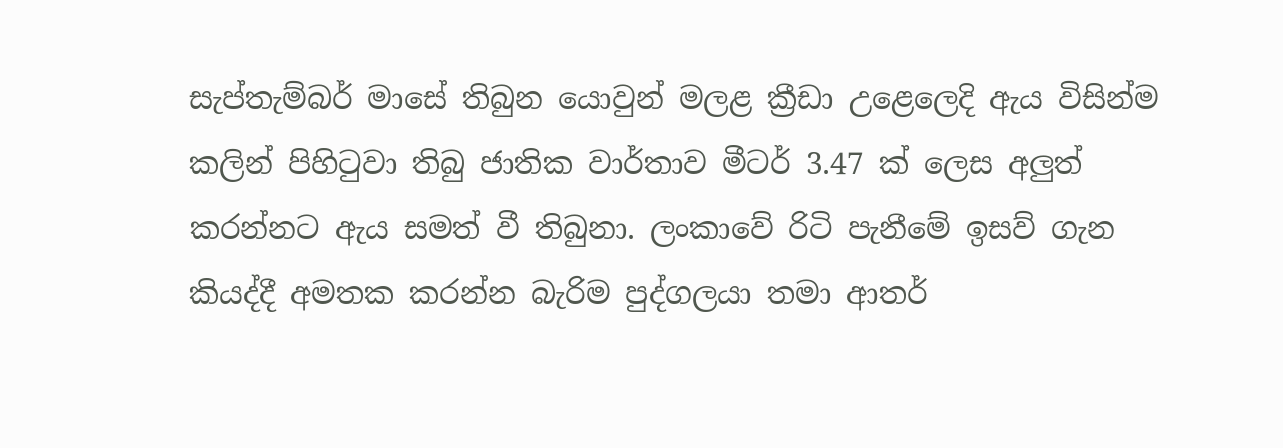සැප්තැම්බර් මාසේ තිබුන යොවුන් මලළ ක්‍රීඩා උළෙලෙදි ඇය විසින්ම කලින් පිහිටුවා තිබු ජාතික වාර්තාව මීටර් 3.47 ක් ලෙස අලුත් කරන්නට ඇය සමත් වී තිබුනා. ලංකාවේ රිටි පැනීමේ ඉසව් ගැන කියද්දී අමතක කරන්න බැරිම පුද්ගලයා තමා ආතර්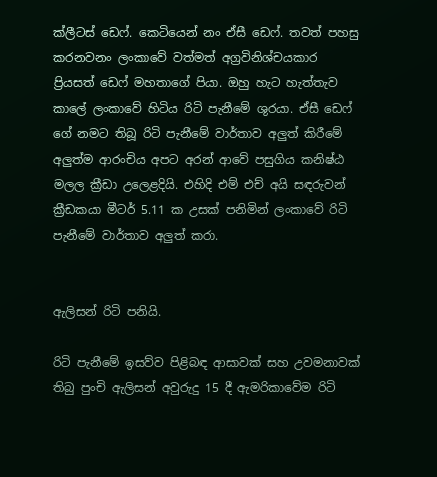ක්ලීටස් ඩෙෆ්. කෙටියෙන් නං ඒසී ඩෙෆ්. තවත් පහසු කරනවනං ලංකාවේ වත්මත් අග්‍රවිනිශ්චයකාර ප්‍රියසත් ඩෙෆ් මහතාගේ පියා. ඔහු හැට හැත්තැව කාලේ ලංකාවේ හිටිය රිටි පැනීමේ ශුරයා. ඒසී ඩෙෆ් ගේ නමට තිබූ රිටි පැනීමේ වාර්තාව අලුත් කිරීමේ අලුත්ම ආරංචිය අපට අරන් ආවේ පසුගිය කනිෂ්ඨ මලල ක්‍රීඩා උලෙළදියි. එහිදි එම් එච් අයි සඳරුවන් ක්‍රීඩකයා මීටර් 5.11 ක උසක් පනිමින් ලංකාවේ රිටි පැනීමේ වාර්තාව අලුත් කරා.


ඇලිසන් රිටි පනියි.

රිටි පැනීමේ ඉසව්ව පිළිබඳ ආසාවක් සහ උවමනාවක් තිබු පුංචි ඇලිසන් අවුරුදු 15 දී ඇමරිකාවේම රිටි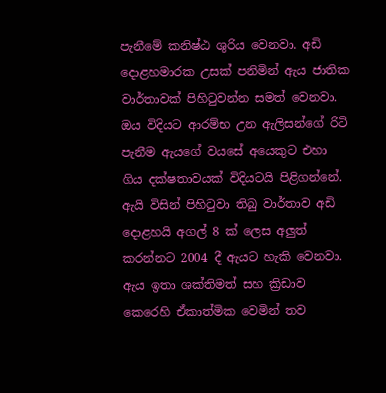පැනීමේ කනිෂ්ඨ ශුරිය වෙනවා. අඩි දොළහමාරක උසක් පනිමින් ඇය ජාතික වාර්තාවක් පිහිටුවන්න සමත් වෙනවා. ඔය විදියට ආරම්භ උන ඇලිසන්ගේ රිටි පැනීම ඇයගේ වයසේ අයෙකුට එහා ගිය දක්ෂතාවයක් විදියටයි පිළිගන්නේ. ඇයි විසින් පිහිටුවා තිබු වාර්තාව අඩි දොළහයි අගල් 8 ක් ලෙස අලුත් කරන්නට 2004 දී ඇයට හැකි වෙනවා. ඇය ඉතා ශක්තිමත් සහ ක්‍රිඩාව කෙරෙහි ඒකාත්මික වෙමින් තව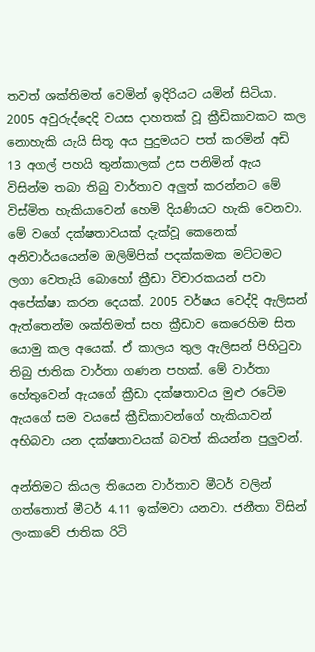තවත් ශක්තිමත් වෙමින් ඉදිරියට යමින් සිටියා. 2005 අවුරුද්දෙදි වයස දාහතක් වූ ක්‍රීඩිකාවකට කල නොහැකි යැයි සිතූ අය පුදුමයට පත් කරමින් අඩි 13 අගල් පහයි තුන්කාලක් උස පනිමින් ඇය විසින්ම තබා තිබු වාර්තාව අලුත් කරන්නට මේ විස්මිත හැකියාවෙන් හෙමි දියණියට හැකි වෙනවා. මේ වගේ දක්ෂතාවයක් දැක්වූ කෙනෙක් අනිවාර්යයෙන්ම ඔලිම්පික් පදක්කමක මට්ටමට ලගා වෙතැයි බොහෝ ක්‍රීඩා විචාරකයන් පවා අපේක්ෂා කරන දෙයක්. 2005 වර්ෂය වෙද්දි ඇලිසන් ඇත්තෙන්ම ශක්තිමත් සහ ක්‍රීඩාව කෙරෙහිම සිත යොමු කල අයෙක්. ඒ කාලය තුල ඇලිසන් පිහිටුවා තිබු ජාතික වාර්තා ගණන පහක්. මේ වාර්තා හේතුවෙන් ඇයගේ ක්‍රීඩා දක්ෂතාවය මුළු රටේම ඇයගේ සම වයසේ ක්‍රීඩිකාවන්ගේ හැකියාවන් අභිබවා යන දක්ෂතාවයක් බවත් කියන්න පුලුවන්.

අන්තිමට කියල තියෙන වාර්තාව මීටර් වලින් ගත්තොත් මීටර් 4.11 ඉක්මවා යනවා. ජනීතා විසින් ලංකාවේ ජාතික රිටි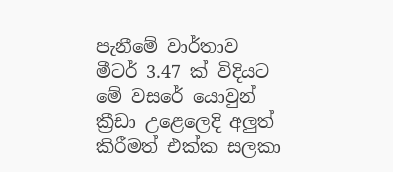පැනීමේ වාර්තාව මීටර් 3.47 ක් විදියට මේ වසරේ යොවුන් ක්‍රීඩා උළෙලෙදි අලුත් කිරීමත් එක්ක සලකා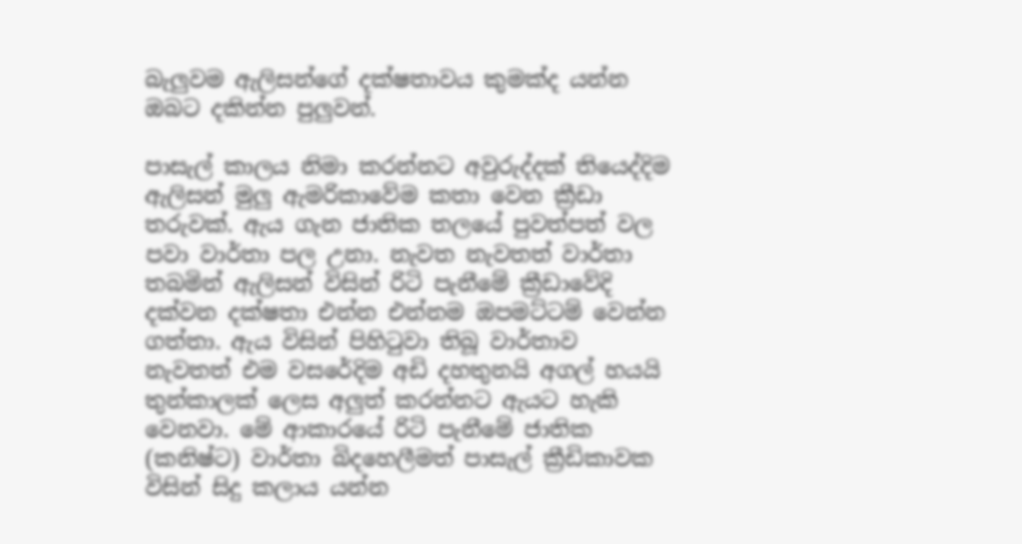බැලුවම ඇලිසන්ගේ දක්ෂතාවය කුමක්ද යන්න ඔබට දකින්න පුලුවන්.

පාසැල් කාලය නිමා කරන්නට අවුරුද්දක් තියෙද්දිම ඇලිසන් මුලු ඇමරිකාවේම කතා වෙන ක්‍රීඩා තරුවක්. ඇය ගැන ජාතික තලයේ පුවත්පත් වල පවා වාර්තා පල උනා. නැවත නැවතත් වාර්තා තබමින් ඇලිසන් විසින් රිටි පැනීමේ ක්‍රීඩාවේදි දක්වන දක්ෂතා එන්න එන්නම ඔපමට්ටම් වෙන්න ගත්තා. ඇය විසින් පිහිටුවා තිබූ වාර්තාව නැවතත් එම වසරේදිම අඩි දහතුනයි අගල් හයයි තුන්කාලක් ලෙස අලුත් කරන්නට ඇයට හැකි වෙනවා. මේ ආකාරයේ රිටි පැනීමේ ජාතික (කනිෂ්ට) වාර්තා බිදහෙලීමත් පාසැල් ක්‍රීඩිකාවක විසින් සිදු කලාය යන්න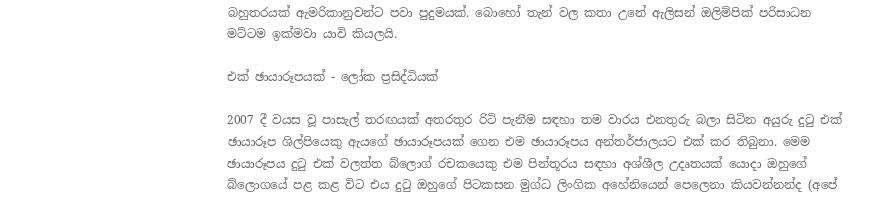බහුතරයක් ඇමරිකානුවන්ට පවා පුදුමයක්. බොහෝ තැන් වල කතා උනේ ඇලිසන් ඔලිම්පික් පරිසාධන මට්ටම ඉක්මවා යාවි කියලයි.

එක් ඡායාරූපයක් - ලෝක ප්‍රසිද්ධියක්

2007 දී වයස වූ පාසැල් තරඟයක් අතරතුර රිටි පැනීම සඳහා තම වාරය එනතුරු බලා සිටින අයුරු දුටු එක් ඡායාරූප ශිල්පියෙකු ඇයගේ ඡායාරූපයක් ගෙන එම ඡායාරූපය අන්තර්ජාලයට එක් කර තිබුනා. මෙම ඡායාරූපය දුටු එක් වලත්ත බ්ලොග් රචකයෙකු එම පින්තූරය සඳහා අශ්ශීල උදෘතයක් යොදා ඔහුගේ බ්ලොගයේ පළ කළ විට එය දුටු ඔහුගේ පිටකසන මුග්ධ ලිංගික අහේනියෙන් පෙලෙනා කියවන්නන්ද (අපේ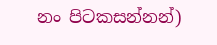නං පිටකසන්නන්)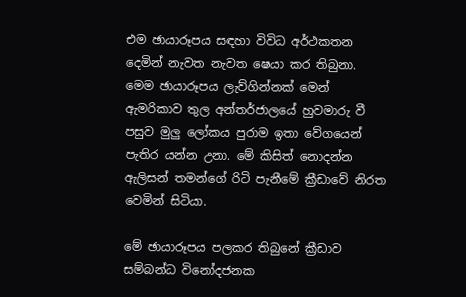එම ඡායාරූපය සඳහා විවිධ අර්ථකතන දෙමින් නැවත නැවත ෂෙයා කර තිබුනා. මෙම ඡායාරූපය ලැව්ගින්නක් මෙන් ඇමරිකාව තුල අන්තර්ජාලයේ හුවමාරු වී පසුව මුලු ලෝකය පුරාම ඉතා වේගයෙන් පැතිර යන්න උනා. මේ කිසිත් නොදන්න ඇලිසන් තමන්ගේ රිටි පැනීමේ ක්‍රීඩාවේ නිරත වෙමින් සිටියා.

මේ ඡායාරූපය පලකර තිබුනේ ක්‍රීඩාව සම්බන්ධ විනෝදජනක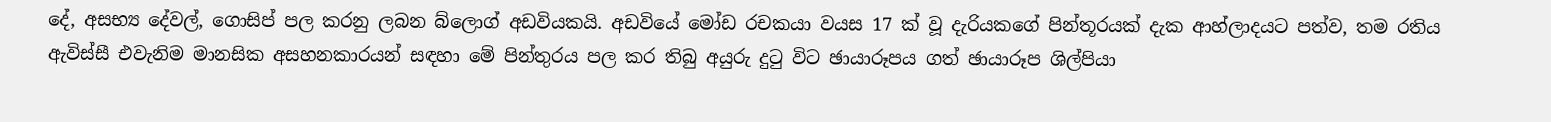දේ, අසභ්‍ය දේවල්, ගොසිප් පල කරනු ලබන බ්ලොග් අඩවියකයි. අඩවියේ මෝඩ රචකයා වයස 17 ක් වූ දැරියකගේ පින්තූරයක් දැක ආහ්ලාදයට පත්ව, තම රතිය ඇවිස්සී එවැනිම මානසික අසහනකාරයන් සඳහා මේ පින්තුරය පල කර තිබු අයුරු දුටු විට ඡායාරූපය ගත් ඡායාරූප ශිල්පියා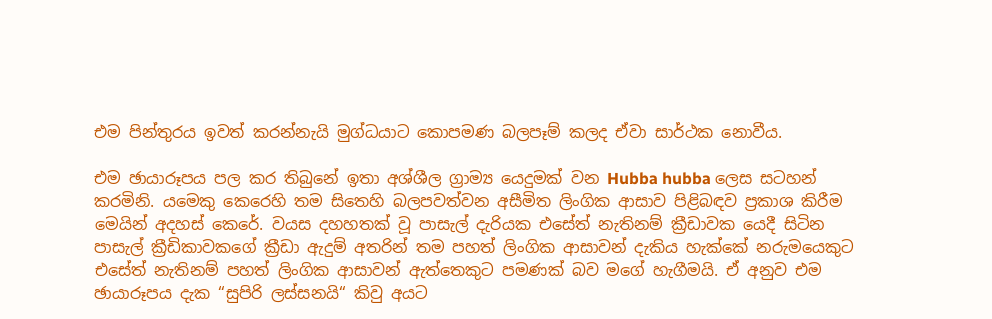එම පින්තුරය ඉවත් කරන්නැයි මුග්ධයාට කොපමණ බලපෑම් කලද ඒවා සාර්ථක නොවීය.

එම ඡායාරූපය පල කර තිබුනේ ඉතා අශ්ශීල ග්‍රාම්‍ය යෙදුමක් වන Hubba hubba ලෙස සටහන් කරමිනි. යමෙකු කෙරෙහි තම සිතෙහි බලපවත්වන අසීමිත ලිංගික ආසාව පිළිබඳව ප්‍රකාශ කිරීම මෙයින් අදහස් කෙරේ. වයස දහහතක් වූ පාසැල් දැරියක එසේත් නැතිනම් ක්‍රීඩාවක යෙදී සිටින පාසැල් ක්‍රීඩිකාවකගේ ක්‍රීඩා ඇදුම් අතරින් තම පහත් ලිංගික ආසාවන් දැකිය හැක්කේ නරුමයෙකුට එසේත් නැතිනම් පහත් ලිංගික ආසාවන් ඇත්තෙකුට පමණක් බව මගේ හැගීමයි. ඒ අනුව එම ඡායාරූපය දැක “සුපිරි ලස්සනයි“ කිවු අයට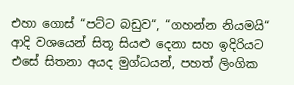එහා ගොස් “පට්ට බඩුව“, “ගහන්න නියමයි“ ආදි වශයෙන් සිතූ සියළු දෙනා සහ ඉදිරියට එසේ සිතනා අයද මුග්ධයන්, පහත් ලිංගික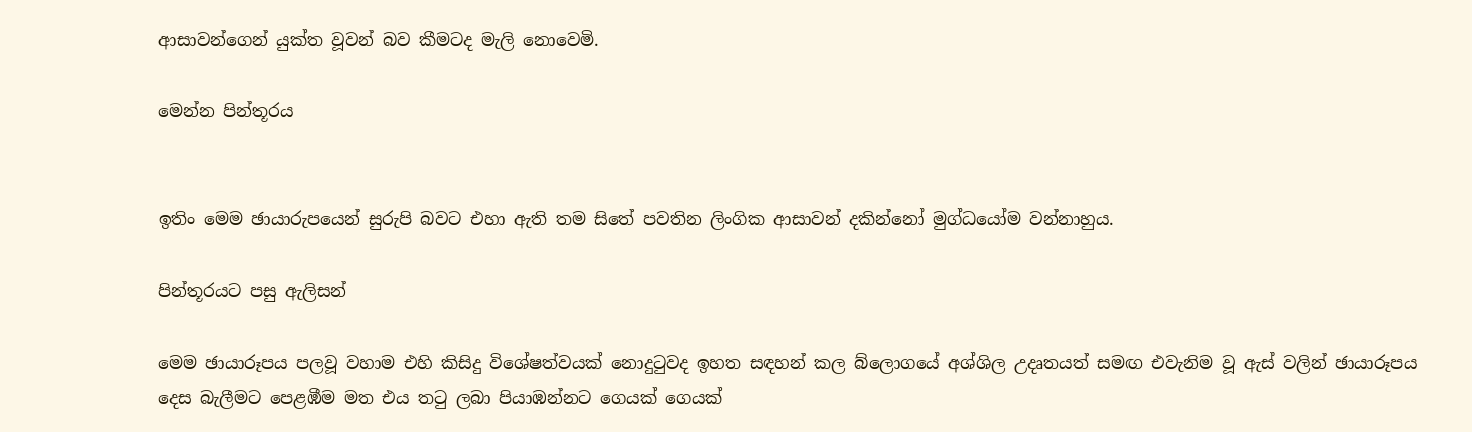ආසාවන්ගෙන් යුක්ත වූවන් බව කීමටද මැලි නොවෙමි.

මෙන්න පින්තූරය


ඉතිං මෙම ඡායාරුපයෙන් සුරුපි බවට එහා ඇති තම සිතේ පවතින ලිංගික ආසාවන් දකින්නෝ මුග්ධයෝම වන්නාහුය.

පින්තූරයට පසු ඇලිසන්

මෙම ඡායාරූපය පලවූ වහාම එහි කිසිදු විශේෂත්වයක් නොදුටුවද ඉහත සඳහන් කල බ්ලොගයේ අශ්ශිල උදෘතයත් සමඟ එවැනිම වූ ඇස් වලින් ඡායාරූපය දෙස බැලීමට පෙළඹීම මත එය තටු ලබා පියාඹන්නට ගෙයක් ගෙයක්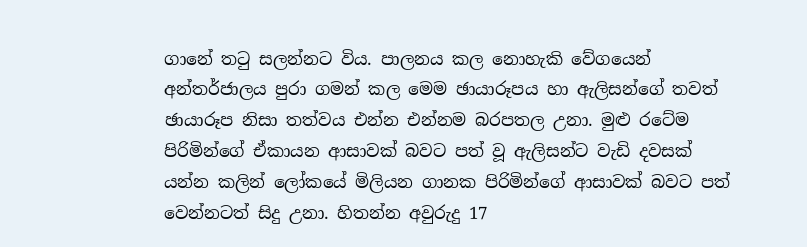ගානේ තටු සලන්නට විය. පාලනය කල නොහැකි වේගයෙන් අන්තර්ජාලය පුරා ගමන් කල මෙම ඡායාරූපය හා ඇලිසන්ගේ තවත් ඡායාරූප නිසා තත්වය එන්න එන්නම බරපතල උනා. මුළු රටේම පිරිමින්ගේ ඒකායන ආසාවක් බවට පත් වූ ඇලිසන්ට වැඩි දවසක් යන්න කලින් ලෝකයේ මිලියන ගානක පිරිමින්ගේ ආසාවක් බවට පත් වෙන්නටත් සිදු උනා. හිතන්න අවුරුදු 17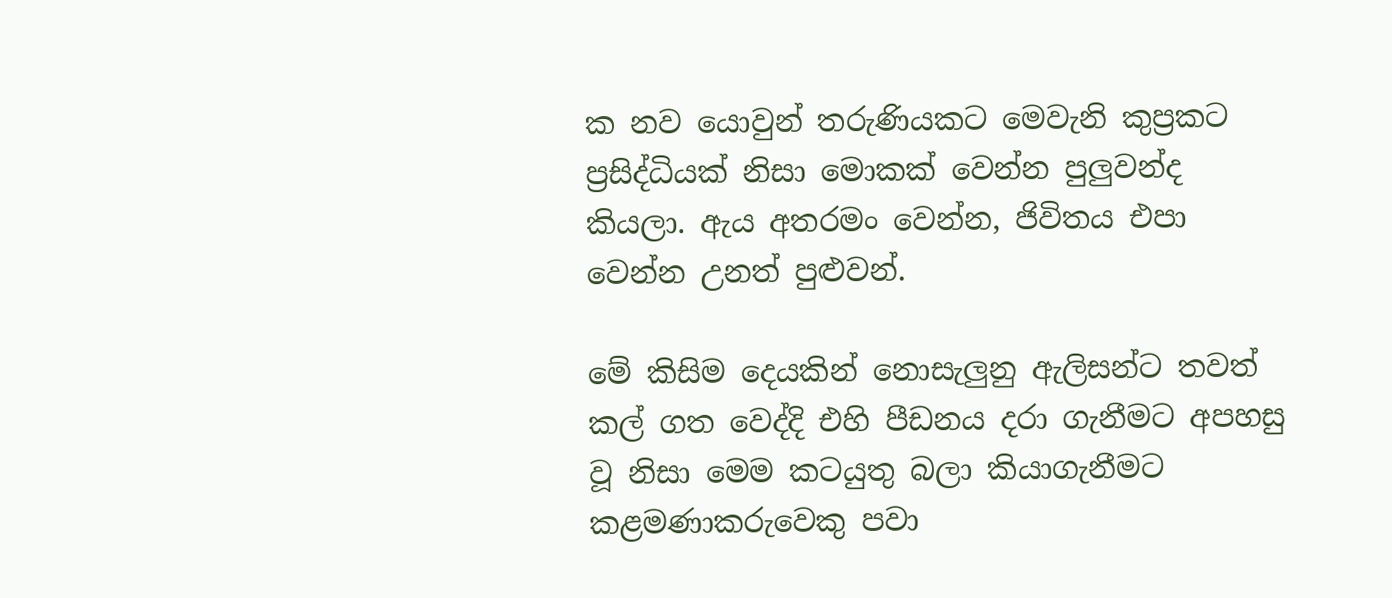ක නව යොවුන් තරුණියකට මෙවැනි කුප්‍රකට ප්‍රසිද්ධියක් නිසා මොකක් වෙන්න පුලුවන්ද කියලා. ඇය අතරමං වෙන්න, ජිවිතය එපා වෙන්න උනත් පුළුවන්.

මේ කිසිම දෙයකින් නොසැලුනු ඇලිසන්ට තවත් කල් ගත වෙද්දි එහි පීඩනය දරා ගැනීමට අපහසු වූ නිසා මෙම කටයුතු බලා කියාගැනීමට කළමණාකරුවෙකු පවා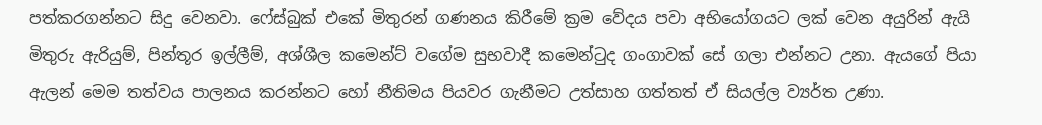පත්කරගන්නට සිදු වෙනවා. ෆේස්බුක් එකේ මිතුරන් ගණනය කිරීමේ ක්‍රම වේදය පවා අභියෝගයට ලක් වෙන අයුරින් ඇයි මිතුරු ඇරියුම්, පින්තූර ඉල්ලීම්, අශ්ශීල කමෙන්ට් වගේම සුභවාදී කමෙන්ටුද ගංගාවක් සේ ගලා එන්නට උනා. ඇයගේ පියා ඇලන් මෙම තත්වය පාලනය කරන්නට හෝ නීතිමය පියවර ගැනීමට උත්සාහ ගත්තත් ඒ සියල්ල ව්‍යර්ත උණා.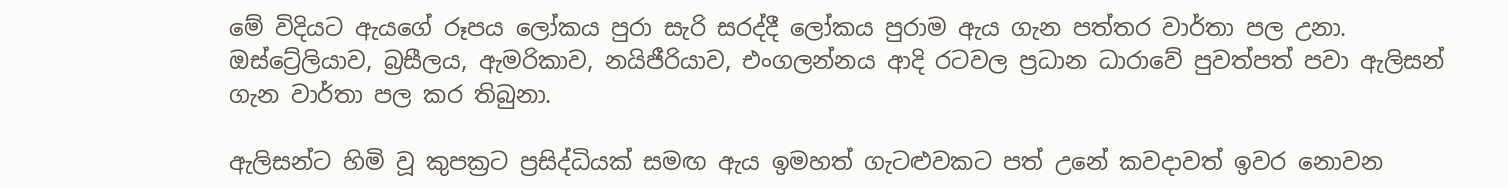මේ විදියට ඇයගේ රූපය ලෝකය පුරා සැරි සරද්දී ලෝකය පුරාම ඇය ගැන පත්තර වාර්තා පල උනා. ඔස්ට්‍රේලියාව, බ්‍රසීලය, ඇමරිකාව, නයිජීරියාව, එංගලන්නය ආදි රටවල ප්‍රධාන ධාරාවේ පුවත්පත් පවා ඇලිසන් ගැන වාර්තා පල කර තිබුනා.

ඇලිසන්ට හිමි වූ කුපක්‍රට ප්‍රසිද්ධියක් සමඟ ඇය ඉමහත් ගැටළුවකට පත් උනේ කවදාවත් ඉවර නොවන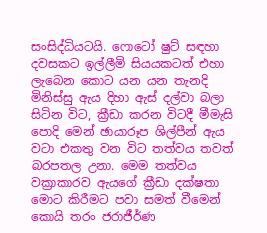සංසිද්ධියටයි. ෆොටෝ ෂුට් සඳහා දවසකට ඉල්ලීමි සියයකටත් එහා ලැබෙන කොට යන යන තැනදි මිනිස්සු ඇය දිහා ඇස් දල්වා බලා සිටින විට, ක්‍රීඩා කරන විටදී මීමැසි පොදි මෙන් ඡායාරූප ශිල්පීන් ඇය වටා එකතු වන විට තත්වය තවත් බරපතල උනා. මෙම තත්වය වක්‍රාකාරව ඇයගේ ක්‍රීඩා දක්ෂතා මොට කිරීමට පවා සමත් වීමෙන් කොයි තරං ජරාජීර්ණ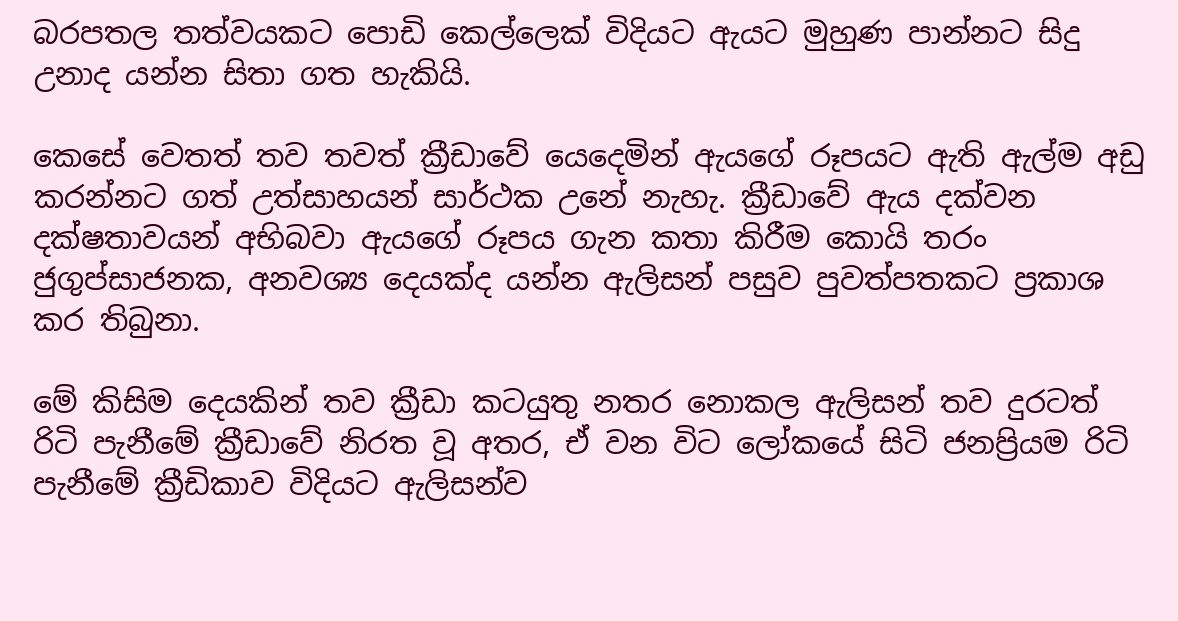බරපතල තත්වයකට පොඩි කෙල්ලෙක් විදියට ඇයට මුහුණ පාන්නට සිදු උනාද යන්න සිතා ගත හැකියි.

කෙසේ වෙතත් තව තවත් ක්‍රීඩාවේ යෙදෙමින් ඇයගේ රූපයට ඇති ඇල්ම අඩු කරන්නට ගත් උත්සාහයන් සාර්ථක උනේ නැහැ. ක්‍රීඩාවේ ඇය දක්වන දක්ෂතාවයන් අභිබවා ඇයගේ රූපය ගැන කතා කිරීම කොයි තරං ජුගුප්සාජනක, අනවශ්‍ය දෙයක්ද යන්න ඇලිසන් පසුව පුවත්පතකට ප්‍රකාශ කර තිබුනා.

මේ කිසිම දෙයකින් තව ක්‍රීඩා කටයුතු නතර නොකල ඇලිසන් තව දුරටත් රිටි පැනීමේ ක්‍රීඩාවේ නිරත වූ අතර, ඒ වන විට ලෝකයේ සිටි ජනප්‍රියම රිටි පැනීමේ ක්‍රීඩිකාව විදියට ඇලිසන්ව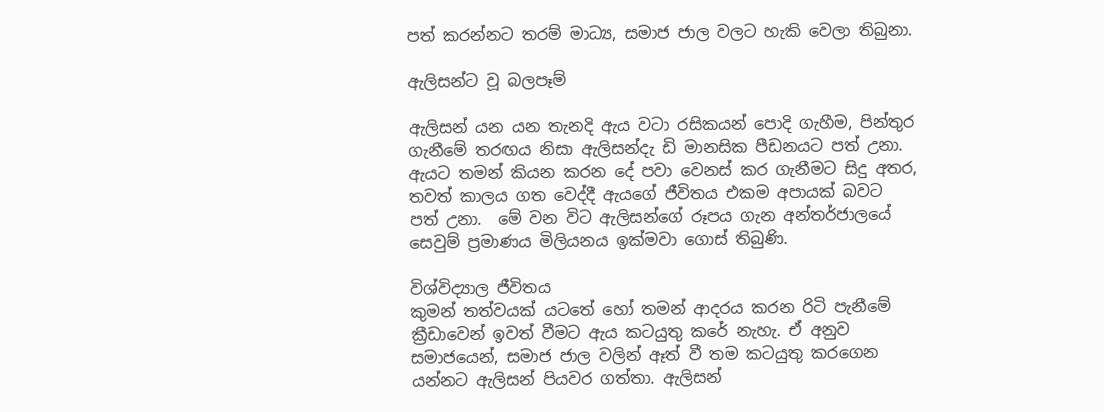පත් කරන්නට තරම් මාධ්‍ය, සමාජ ජාල වලට හැකි වෙලා තිබුනා.

ඇලිසන්ට වූ බලපෑම්

ඇලිසන් යන යන තැනදි ඇය වටා රසිකයන් පොදි ගැහීම, පින්තුර ගැනීමේ තරඟය නිසා ඇලිසන්දැ ඩි මානසික පීඩනයට පත් උනා. ඇයට තමන් කියන කරන දේ පවා වෙනස් කර ගැනීමට සිදු අතර, තවත් කාලය ගත වෙද්දී ඇයගේ ජීවිතය එකම අපායක් බවට පත් උනා.  මේ වන විට ඇලිසන්ගේ රූපය ගැන අන්තර්ජාලයේ සෙවුම් ප්‍රමාණය මිලියනය ඉක්මවා ගොස් තිබුණි.

විශ්විද්‍යාල ජීවිතය
කුමන් තත්වයක් යටතේ හෝ තමන් ආදරය කරන රිටි පැනීමේ ක්‍රීඩාවෙන් ඉවත් වීමට ඇය කටයුතු කරේ නැහැ. ඒ අනුව සමාජයෙන්, සමාජ ජාල වලින් ඈත් වී තම කටයුතු කරගෙන යන්නට ඇලිසන් පියවර ගත්තා. ඇලිසන්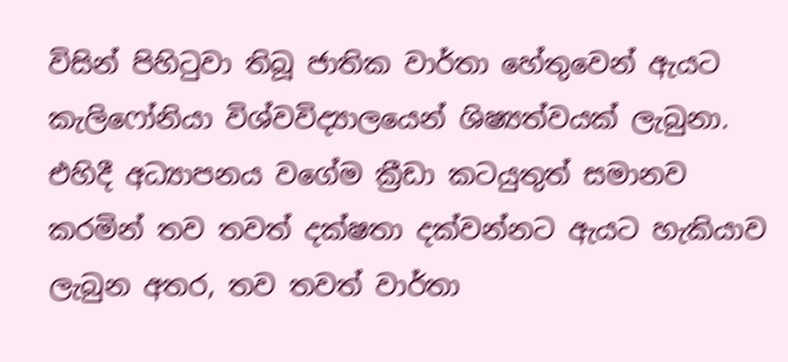විසින් පිහිටුවා තිබූ ජාතික වාර්තා හේතුවෙන් ඇයට කැලිෆෝනියා විශ්වවිද්‍යාලයෙන් ශිෂ්‍යත්වයක් ලැබුනා. එහිදී අධ්‍යාපනය වගේම ක්‍රීඩා කටයුතුත් සමානව කරමින් තව තවත් දක්ෂතා දක්වන්නට ඇයට හැකියාව ලැබුන අතර, තව තවත් වාර්තා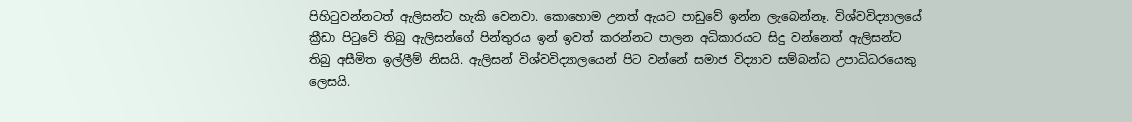පිහිටුවන්නටත් ඇලිසන්ට හැකි වෙනවා. කොහොම උනත් ඇයට පාඩුවේ ඉන්න ලැබෙන්නෑ. විශ්වවිද්‍යාලයේ ක්‍රීඩා පිටුවේ තිබු ඇලිසන්ගේ පින්තුරය ඉන් ඉවත් කරන්නට පාලන අධිකාරයට සිදු වන්නෙත් ඇලිසන්ට තිබු අසීමිත ඉල්ලීම් නිසයි. ඇලිසන් විශ්‍වවිද්‍යාලයෙන් පිට වන්නේ සමාජ විද්‍යාව සම්බන්ධ උපාධිධරයෙකු ලෙසයි.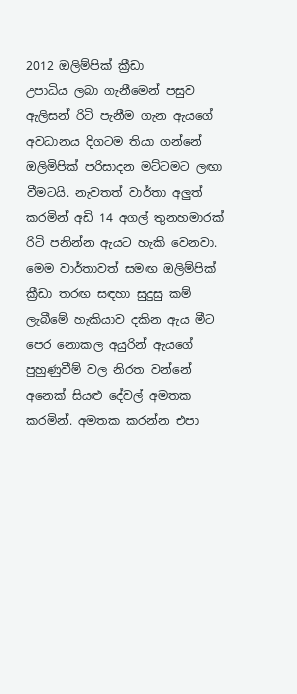2012 ඔලිම්පික් ක්‍රීඩා
උපාධිය ලබා ගැනීමෙන් පසුව ඇලිසන් රිටි පැනීම ගැන ඇයගේ අවධානය දිගටම තියා ගන්නේ ඔලිමිපික් පරිසාදන මට්ටමට ලඟා වීමටයි. නැවතත් වාර්තා අලුත් කරමින් අඩි 14 අගල් තුනහමාරක් රිටි පනින්න ඇයට හැකි වෙනවා. මෙම වාර්තාවත් සමඟ ඔලිම්පික් ක්‍රීඩා තරඟ සඳහා සුදුසු කම් ලැබීමේ හැකියාව දකින ඇය මීට පෙර නොකල අයුරින් ඇයගේ පුහුණුවීම් වල නිරත වන්නේ අනෙක් සියළු දේවල් අමතක කරමින්. අමතක කරන්න එපා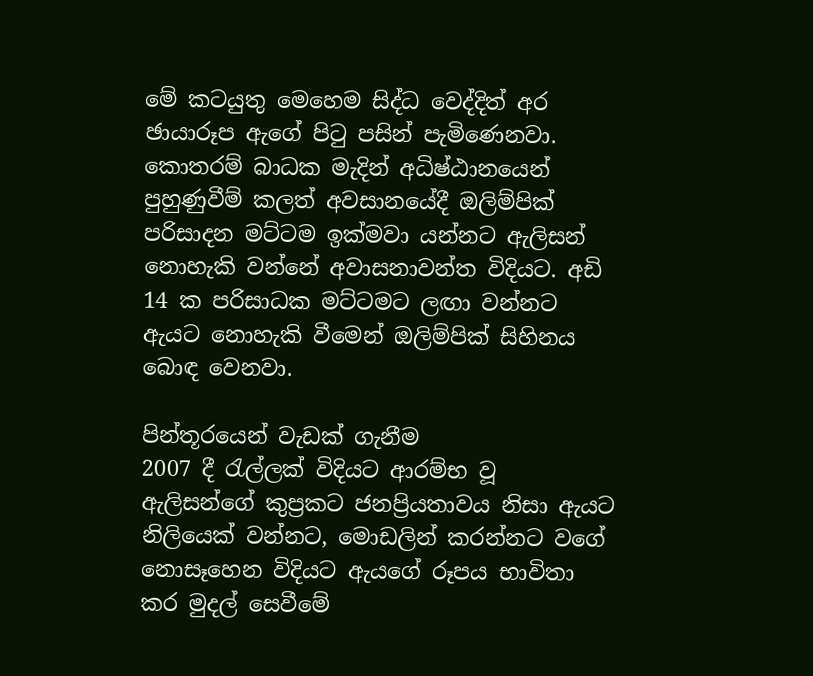මේ කටයුතු මෙහෙම සිද්ධ වෙද්දිත් අර ඡායාරූප ඇගේ පිටු පසින් පැමිණෙනවා. කොතරම් බාධක මැදින් අධිෂ්ඨානයෙන් පුහුණුවීම් කලත් අවසානයේදී ඔලිම්පික් පරිසාදන මට්ටම ඉක්මවා යන්නට ඇලිසන් නොහැකි වන්නේ අවාසනාවන්ත විදියට. අඩි 14 ක පරිසාධක මට්ටමට ලඟා වන්නට ඇයට නොහැකි වීමෙන් ඔලිම්පික් සිහිනය බොඳ වෙනවා.

පින්තූරයෙන් වැඩක් ගැනීම
2007 දී රැල්ලක් විදියට ආරම්භ වූ ඇලිසන්ගේ කුප්‍රකට ජනප්‍රියතාවය නිසා ඇයට නිලියෙක් වන්නට, මොඩලින් කරන්නට වගේ නොසෑහෙන විදියට ඇයගේ රූපය භාවිතා කර මුදල් සෙවීමේ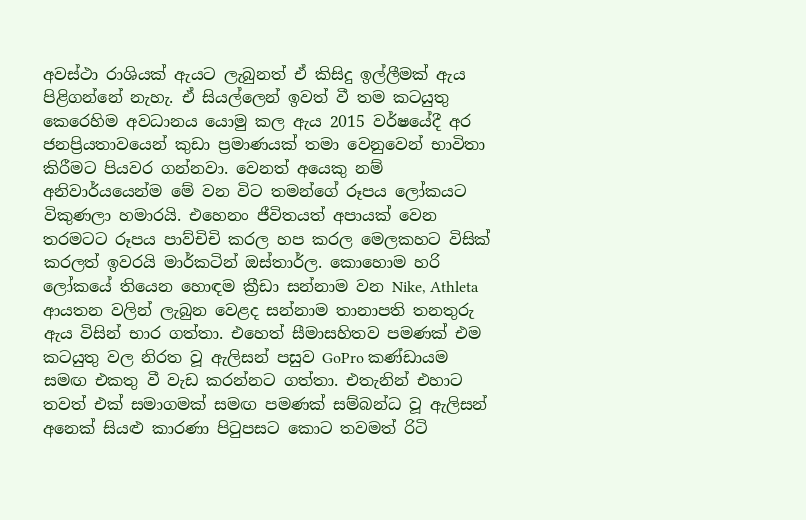අවස්ථා රාශියක් ඇයට ලැබුනත් ඒ කිසිදු ඉල්ලීමක් ඇය පිළිගන්නේ නැහැ. ඒ සියල්ලෙන් ඉවත් වී තම කටයුතු කෙරෙහිම අවධානය යොමු කල ඇය 2015 වර්ෂයේදී අර ජනප්‍රියතාවයෙන් කුඩා ප්‍රමාණයක් තමා වෙනුවෙන් භාවිතා කිරීමට පියවර ගන්නවා. වෙනත් අයෙකු නම් අනිවාර්යයෙන්ම මේ වන විට තමන්ගේ රූපය ලෝකයට විකුණලා හමාරයි. එහෙනං ජීවිතයත් අපායක් වෙන තරමටට රූපය පාව්චිචි කරල හප කරල මෙලකහට විසික් කරලත් ඉවරයි මාර්කටින් ඔස්තාර්ල. කොහොම හරි ලෝකයේ තියෙන හොඳම ක්‍රීඩා සන්නාම වන Nike, Athleta  ආයතන වලින් ලැබුන වෙළද සන්නාම තානාපති තනතුරු ඇය විසින් භාර ගත්තා. එහෙත් සීමාසහිතව පමණක් එම කටයුතු වල නිරත වූ ඇලිසන් පසුව GoPro කණ්ඩායම සමඟ එකතු වී වැඩ කරන්නට ගත්තා. එතැනින් එහාට තවත් එක් සමාගමක් සමඟ පමණක් සම්බන්ධ වූ ඇලිසන් අනෙක් සියළු කාරණා පිටුපසට කොට තවමත් රිටි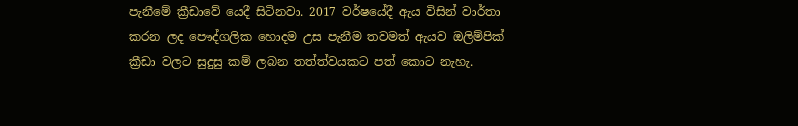පැනීමේ ක්‍රීඩාවේ යෙදී සිටිනවා. 2017 වර්ෂයේදී ඇය විසින් වාර්තා කරන ලද පෞද්ගලික හොදම උස පැනීම තවමත් ඇයව ඔලිම්පික් ක්‍රීඩා වලට සුදුසු කම් ලබන තත්ත්වයකට පත් කොට නැහැ.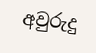අවුරුදු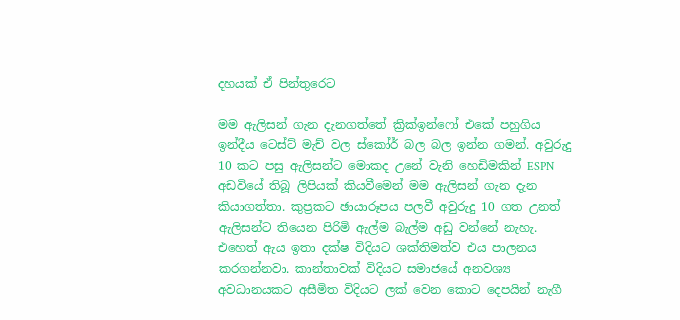දහයක් ඒ පින්තුරෙට

මම ඇලිසන් ගැන දැනගත්තේ ක්‍රික්ඉන්ෆෝ එකේ පහුගිය ඉන්දීය ටෙස්ට් මැච් වල ස්කෝර් බල බල ඉන්න ගමන්. අවුරුදු 10 කට පසු ඇලිසන්ට මොකද උනේ වැනි හෙඩිමකින් ESPN අඩවියේ තිබූ ලිපියක් කියවීමෙන් මම ඇලිසන් ගැන දැන කියාගත්තා. කුප්‍රකට ඡායාරූපය පලවී අවුරුදු 10 ගත උනත් ඇලිසන්ට තියෙන පිරිමි ඇල්ම බැල්ම අඩු වන්නේ නැහැ. එහෙත් ඇය ඉතා දක්ෂ විදියට ශක්තිමත්ව එය පාලනය කරගන්නවා. කාන්තාවක් විදියට සමාජයේ අනවශ්‍ය අවධානයකට අසීමිත විදියට ලක් වෙන කොට දෙපයින් නැගී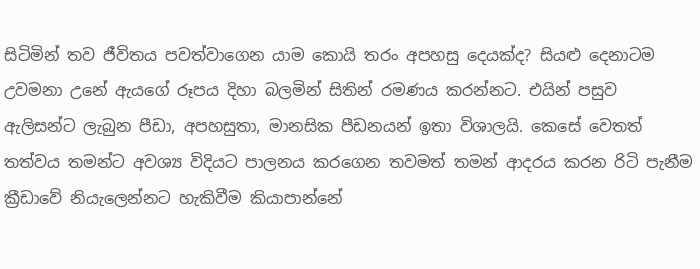සිටිමින් තව ජීවිතය පවත්වාගෙන යාම කොයි තරං අපහසු දෙයක්ද? සියළු දෙනාටම උවමනා උනේ ඇයගේ රූපය දිහා බලමින් සිතින් රමණය කරන්නට. එයින් පසුව ඇලිසන්ට ලැබුන පීඩා, අපහසුතා, මානසික පීඩනයන් ඉතා විශාලයි. කෙසේ වෙතත් තත්වය තමන්ට අවශ්‍ය විදියට පාලනය කරගෙන තවමත් තමන් ආදරය කරන රිටි පැනීම ක්‍රීඩාවේ නියැලෙන්නට හැකිවීම කියාපාන්නේ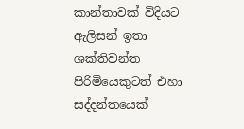කාන්තාවක් විදියට ඇලිසන් ඉතා ශක්තිවන්ත පිරිමියෙකුටත් එහා සද්දන්තයෙක්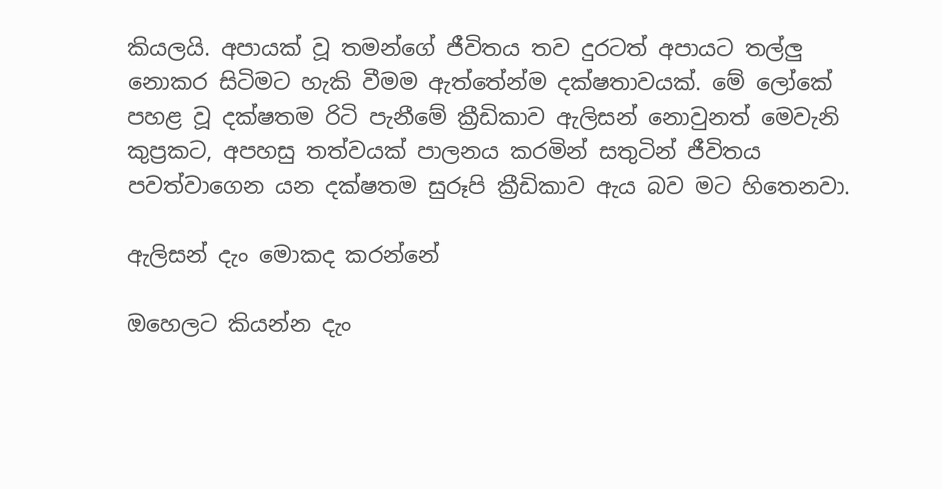කියලයි. අපායක් වූ තමන්ගේ ජීවිතය තව දුරටත් අපායට තල්ලු නොකර සිටිමට හැකි වීමම ඇත්තේන්ම දක්ෂතාවයක්. මේ ලෝකේ පහළ වූ දක්ෂතම රිටි පැනීමේ ක්‍රීඩිකාව ඇලිසන් නොවුනත් මෙවැනි කුප්‍රකට, අපහසු තත්වයක් පාලනය කරමින් සතුටින් ජීවිතය පවත්වාගෙන යන දක්ෂතම සුරූපි ක්‍රීඩිකාව ඇය බව මට හිතෙනවා.

ඇලිසන් දැං මොකද කරන්නේ

ඔහෙලට කියන්න දැං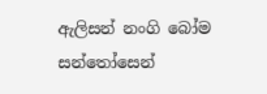ඇලිසන් නංගි බෝම සන්තෝසෙන්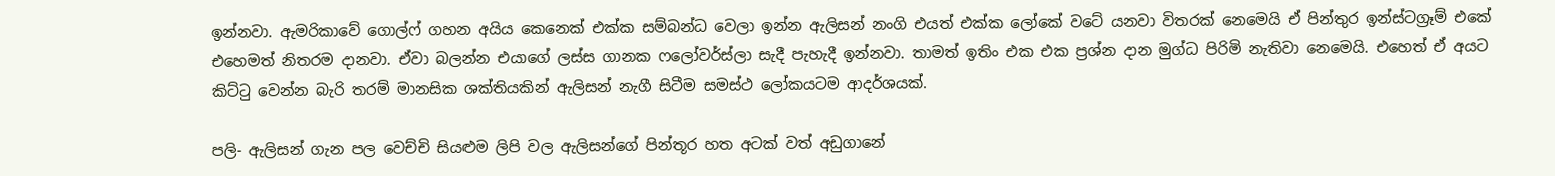ඉන්නවා. ඇමරිකාවේ ගොල්ෆ් ගහන අයිය කෙනෙක් එක්ක සම්බන්ධ වෙලා ඉන්න ඇලිසන් නංගි එයත් එක්ක ලෝකේ වටේ යනවා විතරක් නෙමෙයි ඒ පින්තුර ඉන්ස්ටග්‍රෑම් එකේ එහෙමත් නිතරම දානවා. ඒවා බලන්න එයාගේ ලස්ස ගානක ෆලෝවර්ස්ලා සැදී පැහැදී ඉන්නවා. තාමත් ඉතිං එක එක ප්‍රශ්න දාන මුග්ධ පිරිමි නැතිවා නෙමෙයි. එහෙත් ඒ අයට කිට්ටු වෙන්න බැරි තරම් මානසික ශක්තියකින් ඇලිසන් නැගී සිටීම සමස්ථ ලෝකයටම ආදර්ශයක්.

පලි- ඇලිසන් ගැන පල වෙච්චි සියළුම ලිපි වල ඇලිසන්ගේ පින්තූර හත අටක් වත් අඩුගානේ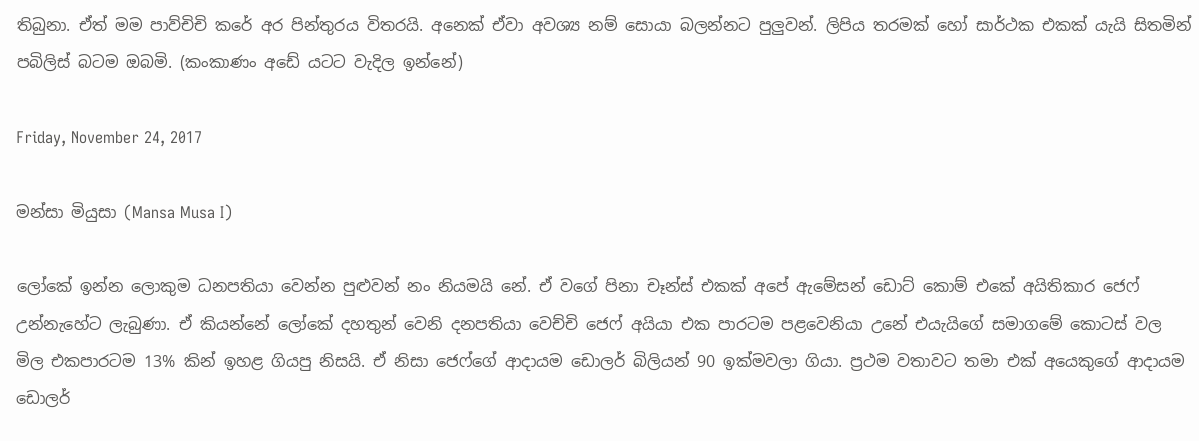තිබුනා. ඒත් මම පාව්චිචි කරේ අර පින්තුරය විතරයි. අනෙක් ඒවා අවශ්‍ය නම් සොයා බලන්නට පුලුවන්. ලිපිය තරමක් හෝ සාර්ථක එකක් යැයි සිතමින් පබිලිස් බටම ඔබමි. (කංකාණං අඩේ යටට වැදිල ඉන්නේ)

Friday, November 24, 2017

මන්සා මියුසා (Mansa Musa I)

ලෝකේ ඉන්න ලොකුම ධනපතියා වෙන්න පුළුවන් නං නියමයි නේ. ඒ වගේ පිනා චෑන්ස් එකක් අපේ ඇමේසන් ඩොට් කොම් එකේ අයිතිකාර ජෙෆ් උන්නැහේට ලැබුණා. ඒ කියන්නේ ලෝකේ දහතුන් වෙනි දනපතියා වෙච්චි ජෙෆ් අයියා එක පාරටම පළවෙනියා උනේ එයැයිගේ සමාගමේ කොටස් වල මිල එකපාරටම 13% කින් ඉහළ ගියපු නිසයි. ඒ නිසා ජෙෆ්ගේ ආදායම ඩොලර් බිලියන් 90 ඉක්මවලා ගියා. ප්‍රථම වතාවට තමා එක් අයෙකුගේ ආදායම ඩොලර්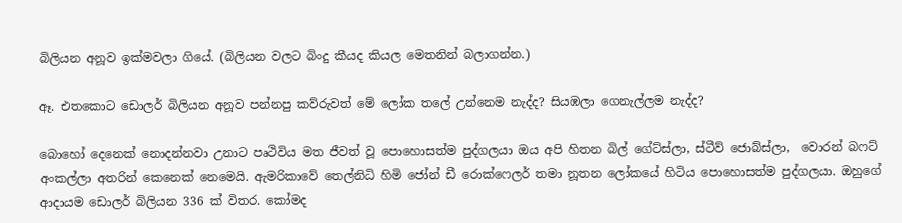බිලියන අනූව ඉක්මවලා ගියේ. (බිලියන වලට බිංදු කීයද කියල මෙතනින් බලාගන්න.)

ඈ. එතකොට ඩොලර් බිලියන අනූව පන්නපු කව්රුවත් මේ ලෝක තලේ උන්නෙම නැද්ද? සියඹලා ගෙනැල්ලම නැද්ද?

බොහෝ දෙනෙක් නොදන්නවා උනාට පෘථිවිය මත ජීවත් වූ පොහොසත්ම පුද්ගලයා ඔය අපි හිතන බිල් ගේට්ස්ලා, ස්ටීව් ජොබ්ස්ලා,  වොරන් බෆට් අංකල්ලා අතරින් කෙනෙක් නෙමෙයි. ඇමරිකාවේ තෙල්නිධි හිමි ජෝන් ඩී රොක්ෆෙලර් තමා නූතන ලෝකයේ හිටිය පොහොසත්ම පුද්ගලයා. ඔහුගේ ආදායම ඩොලර් බිලියන 336 ක් විතර. කෝමද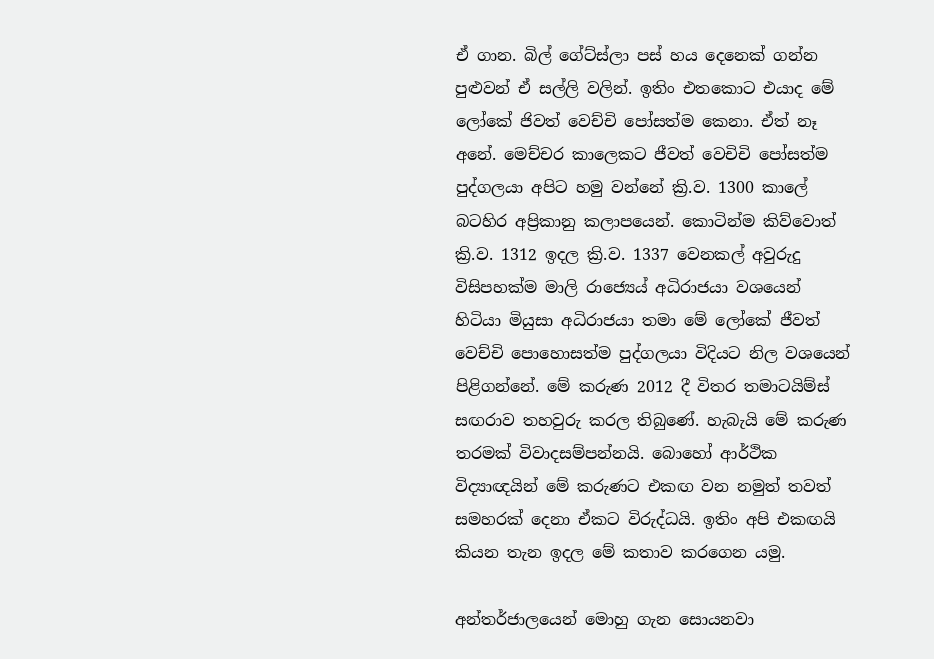ඒ ගාන. බිල් ගේට්ස්ලා පස් හය දෙනෙක් ගන්න පුළුවන් ඒ සල්ලි වලින්. ඉතිං එතකොට එයාද මේ ලෝකේ ජිවත් වෙච්චි පෝසත්ම කෙනා. ඒත් නෑ අනේ. මෙච්චර කාලෙකට ජීවත් වෙචිචි පෝසත්ම පුද්ගලයා අපිට හමු වන්නේ ක්‍රි.ව. 1300 කාලේ බටහිර අප්‍රිකානු කලාපයෙන්. කොටින්ම කිව්වොත් ක්‍රි.ව. 1312 ඉදල ක්‍රි.ව. 1337 වෙනකල් අවුරුදු විසිපහක්ම මාලි රාජ්‍යෙය් අධිරාජයා වශයෙන් හිටියා මියුසා අධිරාජයා තමා මේ ලෝකේ ජීවත් වෙච්චි පොහොසත්ම පුද්ගලයා විදියට නිල වශයෙන් පිළිගන්නේ. මේ කරුණ 2012 දී විතර තමාටයිම්ස් සඟරාව තහවුරු කරල තිබුණේ. හැබැයි මේ කරුණ තරමක් විවාදසම්පන්නයි. බොහෝ ආර්ථික විද්‍යාඥයින් මේ කරුණට එකඟ වන නමුත් තවත් සමහරක් දෙනා ඒකට විරුද්ධයි. ඉතිං අපි එකඟයි කියන තැන ඉදල මේ කතාව කරගෙන යමු.

අන්තර්ජාලයෙන් මොහු ගැන සොයනවා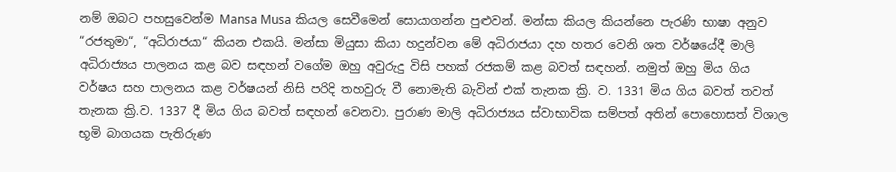නම් ඔබට පහසුවෙන්ම Mansa Musa කියල සෙවීමෙන් සොයාගන්න පුළුවන්. මන්සා කියල කියන්නෙ පැරණි භාෂා අනුව “රජතුමා“, “අධිරාජයා“ කියන එකයි. මන්සා මියුසා කියා හදුන්වන මේ අධිරාජයා දහ හතර වෙනි ශත වර්ෂයේදී මාලි අධිරාජ්‍යය පාලනය කළ බව සඳහන් වගේම ඔහු අවුරුදු විසි පහක් රජකම් කළ බවත් සඳහන්. නමුත් ඔහු මිය ගිය වර්ෂය සහ පාලනය කළ වර්ෂයන් නිසි පරිදි තහවුරු වී නොමැති බැවින් එක් තැනක ක්‍රි. ව. 1331 මිය ගිය බවත් තවත් තැනක ක්‍රි.ව. 1337 දී මිය ගිය බවත් සඳහන් වෙනවා. පුරාණ මාලි අධිරාජ්‍යය ස්වාභාවික සම්පත් අතින් පොහොසත් විශාල භූමි බාගයක පැතිරුණ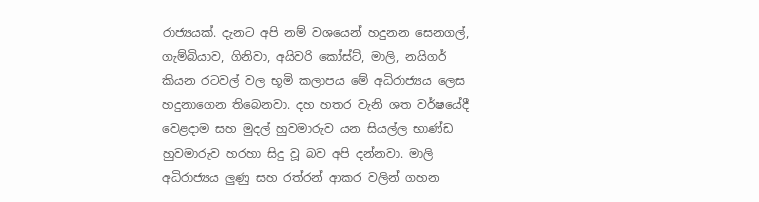රාජ්‍යයක්. දැනට අපි නම් වශයෙන් හදුනන සෙනගල්, ගැම්බියාව, ගිනිවා, අයිවරි කෝස්ට්, මාලි, නයිගර් කියන රටවල් වල භූමි කලාපය මේ අධිරාජ්‍යය ලෙස හදුනාගෙන තිබෙනවා. දහ හතර වැනි ශත වර්ෂයේදී වෙළදාම සහ මුදල් හුවමාරුව යන සියල්ල භාණ්ඩ හුවමාරුව හරහා සිදු වූ බව අපි දන්නවා. මාලි අධිරාජ්‍යය ලුණු සහ රත්රන් ආකර වලින් ගහන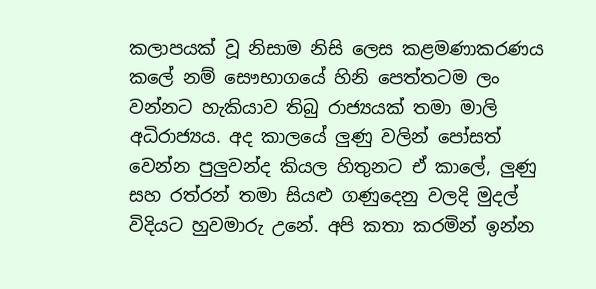කලාපයක් වූ නිසාම නිසි ලෙස කළමණාකරණය කලේ නම් සෞභාගයේ හිනි පෙත්තටම ලං වන්නට හැකියාව තිබු රාජ්‍යයක් තමා මාලි අධිරාජ්‍යය. අද කාලයේ ලුණු වලින් පෝසත් වෙන්න පුලුවන්ද කියල හිතුනට ඒ කාලේ, ලුණු සහ රත්රන් තමා සියළු ගණුදෙනු වලදි මුදල් විදියට හුවමාරු උනේ. අපි කතා කරමින් ඉන්න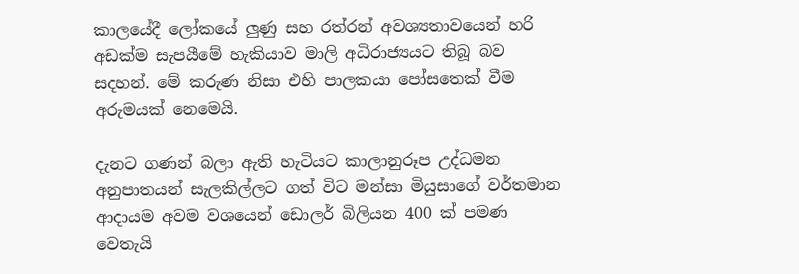කාලයේදී ලෝකයේ ලුණු සහ රත්රන් අවශ්‍යතාවයෙන් හරි අඩක්ම සැපයීමේ හැකියාව මාලි අධිරාජ්‍යයට තිබූ බව සදහන්. මේ කරුණ නිසා එහි පාලකයා පෝසතෙක් වීම අරුමයක් නෙමෙයි.

දැනට ගණන් බලා ඇති හැටියට කාලානුරූප උද්ධමන අනුපාතයන් සැලකිල්ලට ගත් විට මන්සා මියුසාගේ වර්තමාන ආදායම අවම වශයෙන් ඩොලර් බිලියන 400 ක් පමණ වෙතැයි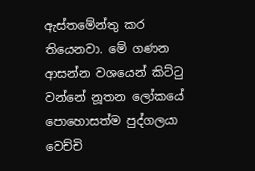ඇස්තමේන්තු කර තියෙනවා. මේ ගණන ආසන්න වශයෙන් කිට්ටු වන්නේ නූතන ලෝකයේ පොහොසත්ම පුද්ගලයා වෙච්චි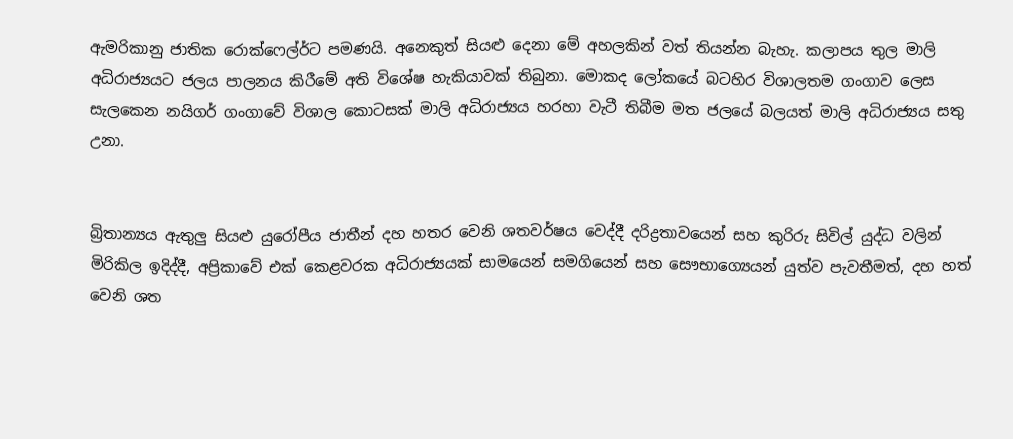ඇමරිකානු ජාතික රොක්ෆෙල්ර්ට පමණයි. අනෙකුත් සියළු දෙනා මේ අහලකින් වත් තියන්න බැහැ. කලාපය තුල මාලි අධිරාජ්‍යයට ජලය පාලනය කිරීමේ අති විශේෂ හැකියාවක් තිබුනා. මොකද ලෝකයේ බටහිර විශාලතම ගංගාව ලෙස සැලකෙන නයිගර් ගංගාවේ විශාල කොටසක් මාලි අධිරාජ්‍යය හරහා වැටී තිබීම මත ජලයේ බලයත් මාලි අධිරාජ්‍යය සතු උනා.


බ්‍රිතාන්‍යය ඇතුලු සියළු යුරෝපීය ජාතීන් දහ හතර වෙනි ශතවර්ෂය වෙද්දී දරිද්‍රතාවයෙන් සහ කුරිරු සිවිල් යුද්ධ වලින් මිරිකිල ඉදිද්දී, අප්‍රිකාවේ එක් කෙළවරක අධිරාජ්‍යයක් සාමයෙන් සමගියෙන් සහ සෞභාග්‍යෙයන් යුත්ව පැවතීමත්, දහ හත් වෙනි ශත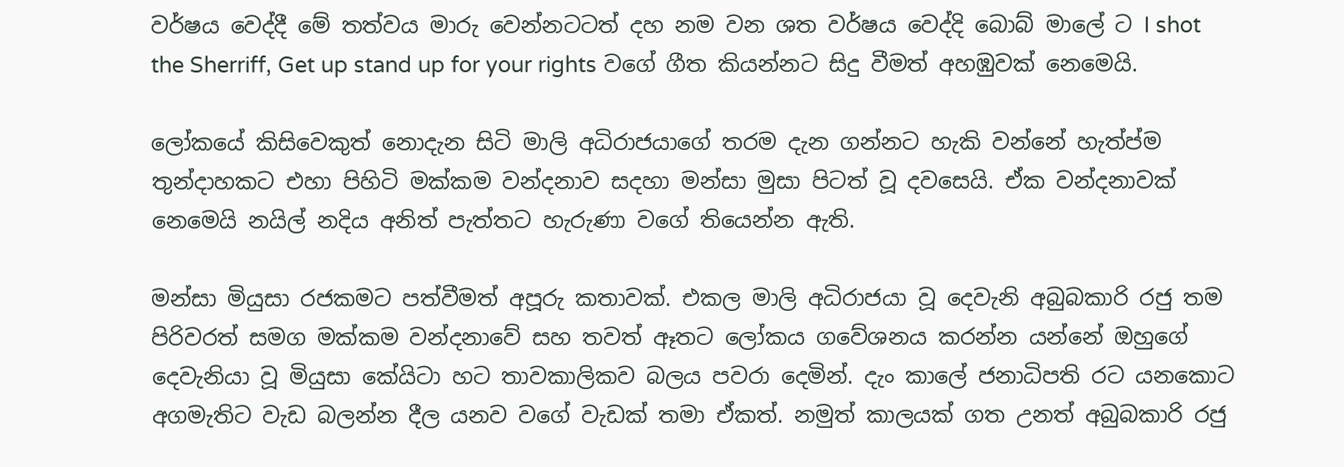වර්ෂය වෙද්දී මේ තත්වය මාරු වෙන්නටටත් දහ නම වන ශත වර්ෂය වෙද්දි බොබ් මාලේ ට I shot the Sherriff, Get up stand up for your rights වගේ ගීත කියන්නට සිදු වීමත් අහඹුවක් නෙමෙයි.

ලෝකයේ කිසිවෙකුත් නොදැන සිටි මාලි අධිරාජයාගේ තරම දැන ගන්නට හැකි වන්නේ හැත්ප්ම තුන්දාහකට එහා පිහිටි මක්කම වන්දනාව සදහා මන්සා මුසා පිටත් වූ දවසෙයි. ඒක වන්දනාවක් නෙමෙයි නයිල් නදිය අනිත් පැත්තට හැරුණා වගේ තියෙන්න ඇති.

මන්සා මියුසා රජකමට පත්වීමත් අපූරු කතාවක්. එකල මාලි අධිරාජයා වූ දෙවැනි අබුබකාරි රජු තම පිරිවරත් සමග මක්කම වන්දනාවේ සහ තවත් ඈතට ලෝකය ගවේශනය කරන්න යන්නේ ඔහුගේ දෙවැනියා වූ මියුසා කේයිටා හට තාවකාලිකව බලය පවරා දෙමින්. දැං කාලේ ජනාධිපති රට යනකොට අගමැතිට වැඩ බලන්න දීල යනව වගේ වැඩක් තමා ඒකත්. නමුත් කාලයක් ගත උනත් අබුබකාරි රජු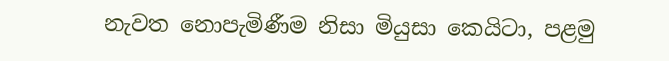නැවත නොපැමිණීම නිසා මියුසා කෙයිටා, පළමු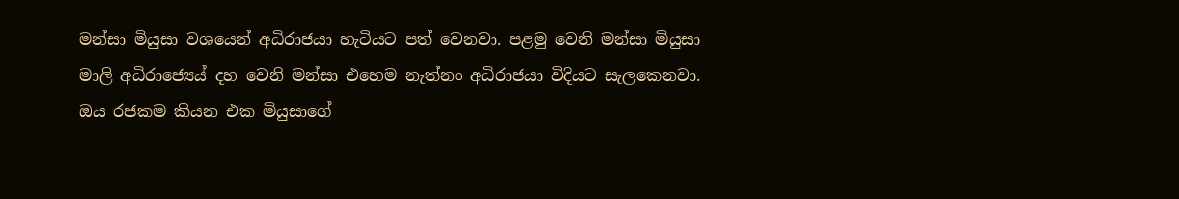මන්සා මියුසා වශයෙන් අධිරාජයා හැටියට පත් වෙනවා. පළමු වෙනි මන්සා මියුසා මාලි අධිරාජ්‍යෙය් දහ වෙනි මන්සා එහෙම නැත්නං අධිරාජයා විදියට සැලකෙනවා. ඔය රජකම කියන එක මියුසාගේ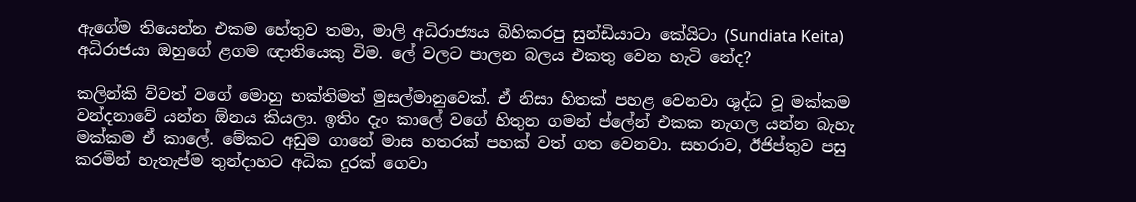ඇගේම තියෙන්න එකම හේතුව තමා, මාලි අධිරාජ්‍යය බිහිකරපු සුන්ඩියාටා කේයිටා (Sundiata Keita) අධිරාජයා ඔහුගේ ළගම ඥාතියෙකු විම. ලේ වලට පාලන බලය එකතු වෙන හැටි නේද?

කලින්කි ව්වත් වගේ මොහු භක්තිමත් මුසල්මානුවෙක්. ඒ නිසා හිතක් පහළ වෙනවා ශුද්ධ වූ මක්කම වන්දනාවේ යන්න ඕනය කියලා. ඉතිං දැං කාලේ වගේ හිතුන ගමන් ප්ලේන් එකක නැගල යන්න බැහැ මක්කම ඒ කාලේ. මේකට අඩුම ගානේ මාස හතරක් පහක් වත් ගත වෙනවා. සහරාව, ඊජිප්තුව පසු කරමින් හැතැප්ම තුන්දාහට අධික දුරක් ගෙවා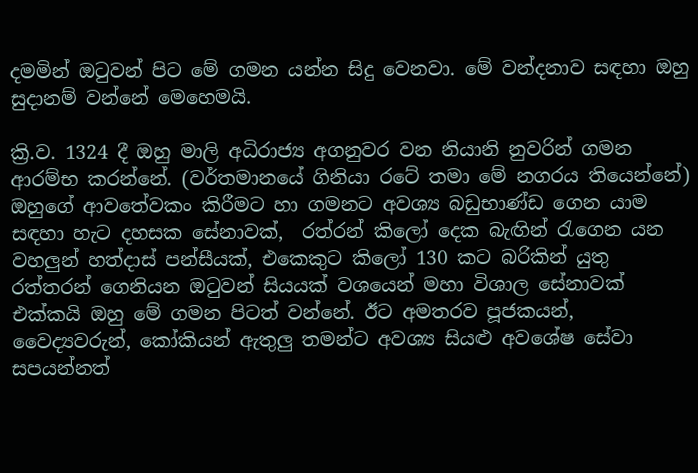දමමින් ඔටුවන් පිට මේ ගමන යන්න සිදු වෙනවා. මේ වන්දනාව සඳහා ඔහු සුදානම් වන්නේ මෙහෙමයි.

ක්‍රි.ව. 1324 දී ඔහු මාලි අධිරාජ්‍ය අගනුවර වන නියානි නුවරින් ගමන ආරම්භ කරන්නේ. (වර්තමානයේ ගිනියා රටේ තමා මේ නගරය තියෙන්නේ) ඔහුගේ ආවතේවකං කිරීමට හා ගමනට අවශ්‍ය බඩුභාණ්ඩ ගෙන යාම සඳහා හැට දහසක සේනාවක්,  රත්රන් කිලෝ දෙක බැඟින් රැගෙන යන වහලුන් හත්දාස් පන්සීයක්, එකෙකුට කිලෝ 130 කට බරිකින් යුතු රත්තරන් ගෙනියන ඔටුවන් සියයක් වශයෙන් මහා විශාල සේනාවක් එක්කයි ඔහු මේ ගමන පිටත් වන්නේ. ඊට අමතරව පූජකයන්, වෛද්‍යවරුන්, කෝකියන් ඇතුලු තමන්ට අවශ්‍ය සියළු අවශේෂ සේවා සපයන්නත්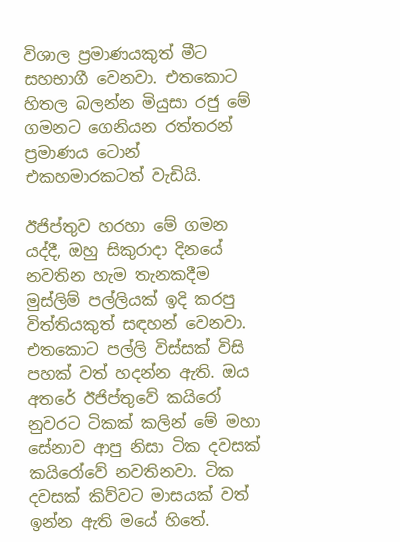විශාල ප්‍රමාණයකුත් මීට සහභාගී වෙනවා. එතකොට හිතල බලන්න මියුසා රජු මේ ගමනට ගෙනියන රත්තරන් ප්‍රමාණය ටොන් එකහමාරකටත් වැඩියි.

ඊජිප්තුව හරහා මේ ගමන යද්දී, ඔහු සිකුරාදා දිනයේ නවතින හැම තැනකදීම මුස්ලිම් පල්ලියක් ඉදි කරපු විත්තියකුත් සඳහන් වෙනවා. එතකොට පල්ලි විස්සක් විසි පහක් වත් හදන්න ඇති. ඔය අතරේ ඊජිප්තුවේ කයිරෝ නුවරට ටිකක් කලින් මේ මහා සේනාව ආපු නිසා ටික දවසක් කයිරෝවේ නවතිනවා. ටික දවසක් කිව්වට මාසයක් වත් ඉන්න ඇති මයේ හිතේ.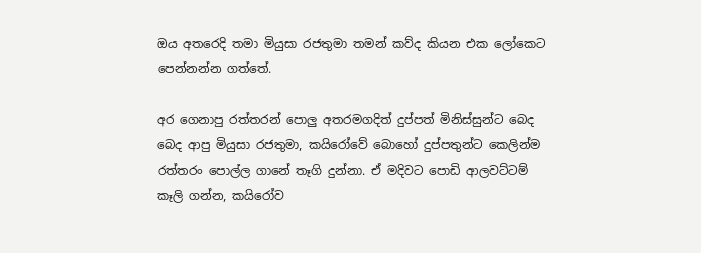ඔය අතරෙදි තමා මියුසා රජතුමා තමන් කව්ද කියන එක ලෝකෙට පෙන්නන්න ගත්තේ.

අර ගෙනාපු රත්තරන් පොලු අතරමගදිත් දුප්පත් මිනිස්සුන්ට බෙද බෙද ආපු මියුසා රජතුමා, කයිරෝවේ බොහෝ දුප්පතුන්ට කෙලින්ම රත්තරං පොල්ල ගානේ තෑගි දුන්නා. ඒ මදිවට පොඩි ආලවට්ටම් කෑලි ගන්න, කයිරෝව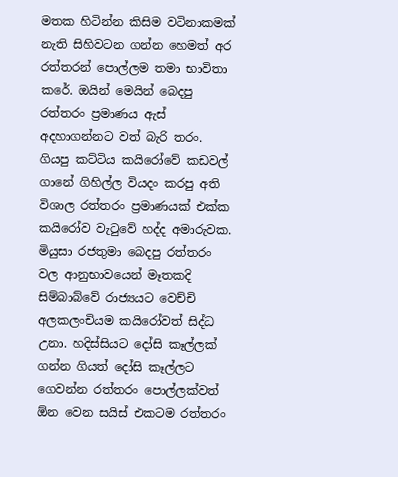මතක හිටින්න කිසිම වටිනාකමක් නැති සිහිවටන ගන්න හෙමත් අර රත්තරන් පොල්ලම තමා භාවිතා කරේ. ඔයින් මෙයින් බෙදපු රත්තරං ප්‍රමාණය ඇස් අදහාගන්නට වත් බැරි තරං. ගියපු කට්ටිය කයිරෝවේ කඩවල් ගානේ ගිහිල්ල වියදං කරපු අති විශාල රත්තරං ප්‍රමාණයක් එක්ක කයිරෝව වැටුවේ හද්ද අමාරුවක. මියුසා රජතුමා බෙදපු රත්තරං වල ආනුභාවයෙන් මෑතකදි සිම්බාබ්වේ රාජ්‍යයට වෙච්චි අලකලංචියම කයිරෝවත් සිද්ධ උනා. හදිස්සියට දෝසි කෑල්ලක් ගන්න ගියත් දෝසි කෑල්ලට ගෙවන්න රත්තරං පොල්ලක්වත් ඕන වෙන සයිස් එකටම රත්තරං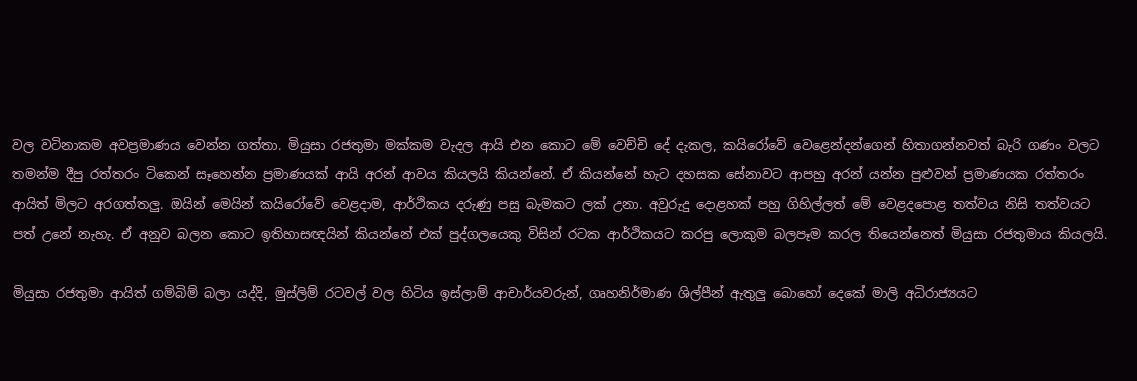වල වටිනාකම අවප්‍රමාණය වෙන්න ගත්තා. මියුසා රජතුමා මක්කම වැදල ආයි එන කොට මේ වෙච්චි දේ දැකල, කයිරෝවේ වෙළෙන්දන්ගෙන් හිතාගන්නවත් බැරි ගණං වලට තමන්ම දීපු රත්තරං ටිකෙන් සෑහෙන්න ප්‍රමාණයක් ආයි අරන් ආවය කියලයි කියන්නේ. ඒ කියන්නේ හැට දහසක සේනාවට ආපහු අරන් යන්න පුළුවන් ප්‍රමාණයක රත්තරං ආයිත් මිලට අරගත්තලු. ඔයින් මෙයින් කයිරෝවේ වෙළදාම, ආර්ථිකය දරුණු පසු බැමකට ලක් උනා. අවුරුදු දොළහක් පහු ගිහිල්ලත් මේ වෙළදපොළ තත්වය නිසි තත්වයට පත් උනේ නැහැ. ඒ අනුව බලන කොට ඉතිහාසඥයින් කියන්නේ එක් පුද්ගලයෙකු විසින් රටක ආර්ථිකයට කරපු ලොකුම බලපෑම කරල තියෙන්නෙත් මියුසා රජතුමාය කියලයි.

මියුසා රජතුමා ආයිත් ගම්බිම් බලා යද්දි, මුස්ලිම් රටවල් වල හිටිය ඉස්ලාම් ආචාර්යවරුන්, ගෘහනිර්මාණ ශිල්පීන් ඇතුලු බොහෝ දෙකේ මාලි අධිරාජ්‍යයට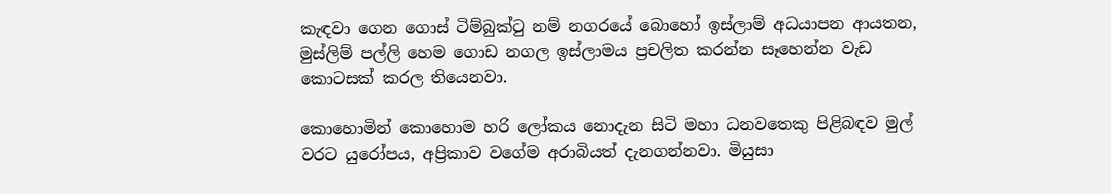කැඳවා ගෙන ගොස් ටිම්බුක්ටු නම් නගරයේ බොහෝ ඉස්ලාම් අධයාපන ආයතන, මුස්ලිම් පල්ලි හෙම ගොඩ නගල ඉස්ලාමය ප්‍රචලිත කරන්න සෑහෙන්න වැඩ කොටසක් කරල තියෙනවා.

කොහොමින් කොහොම හරි ලෝකය නොදැන සිටි මහා ධනවතෙකු පිළිබඳව මුල් වරට යුරෝපය, අප්‍රිකාව වගේම අරාබියත් දැනගන්නවා. මියුසා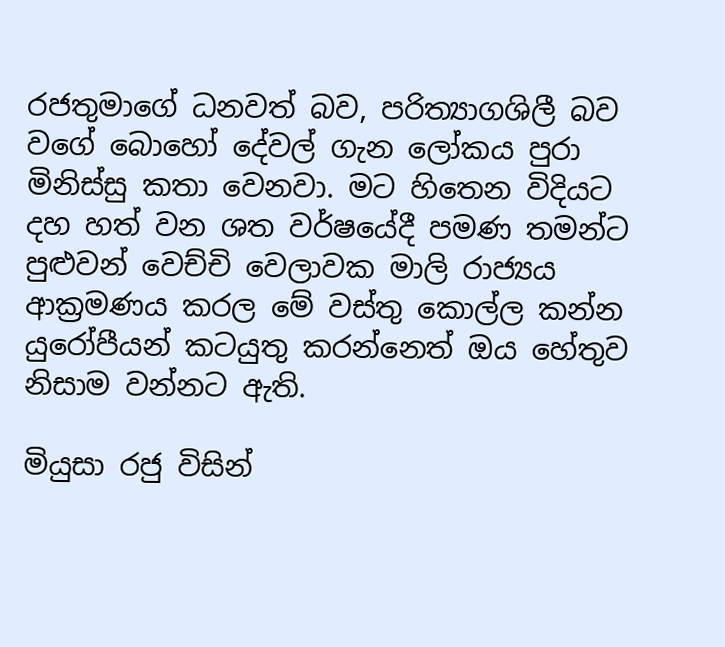රජතුමාගේ ධනවත් බව, පරිත්‍යාගශිලී බව වගේ බොහෝ දේවල් ගැන ලෝකය පුරා මිනිස්සු කතා වෙනවා. මට හිතෙන විදියට දහ හත් වන ශත වර්ෂයේදී පමණ තමන්ට පුළුවන් වෙච්චි වෙලාවක මාලි රාජ්‍යය ආක්‍රමණය කරල මේ වස්තු කොල්ල කන්න යුරෝපීයන් කටයුතු කරන්නෙත් ඔය හේතුව නිසාම වන්නට ඇති.

මියුසා රජු විසින්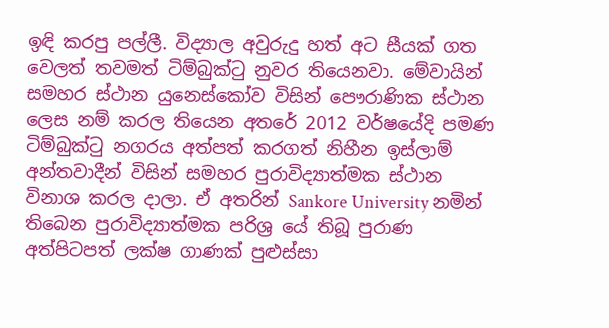ඉඳි කරපු පල්ලී. විද්‍යාල අවුරුදු හත් අට සීයක් ගත වෙලත් තවමත් ටිම්බුක්ටු නුවර තියෙනවා. මේවායින් සමහර ස්ථාන යුනෙස්කෝව විසින් පෞරාණික ස්ථාන ලෙස නම් කරල තියෙන අතරේ 2012 වර්ෂයේදි පමණ ටිම්බුක්ටු නගරය අත්පත් කරගත් නිහීන ඉස්ලාම් අන්තවාදීන් විසින් සමහර පුරාවිද්‍යාත්මක ස්ථාන විනාශ කරල දාලා. ඒ අතරින් Sankore University නමින් තිබෙන පුරාවිද්‍යාත්මක පරිශ්‍ර යේ තිබූ පුරාණ අත්පිටපත් ලක්ෂ ගාණක් පුළුස්සා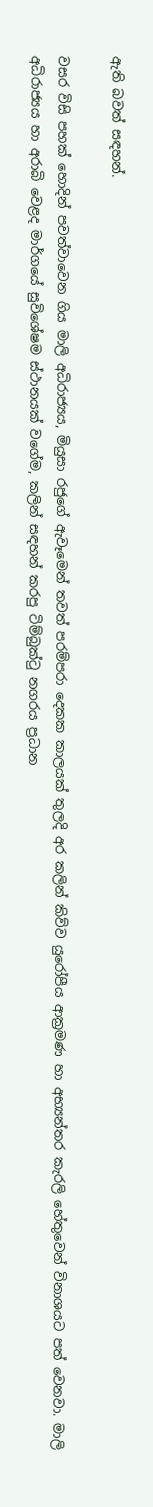ඇති බවත් සඳහන්.

වසර විසි පහක් හොදින් පවත්වාවෙන ගිය මාලි අධිරාජ්‍යය, මියුසා රජුගේ ඇවෑමෙන් තවත් පරම්පරා දෙකක කාලයක් තුලදි අර කලින් කිව්ව යුරෝපීය ආක්‍රමණ හා අභ්‍යන්තර කැරලි හේතුවෙන් විනාශයට පත් වෙනවා. මාලි අධිරාජ්‍යය හා අරාබි වෙළද මාර්ගයේ සුවිශේෂම ස්ථානයක් වගේම, කලින් සඳහන් කරපු ටිම්බුක්ටු නගරය ප්‍රධාන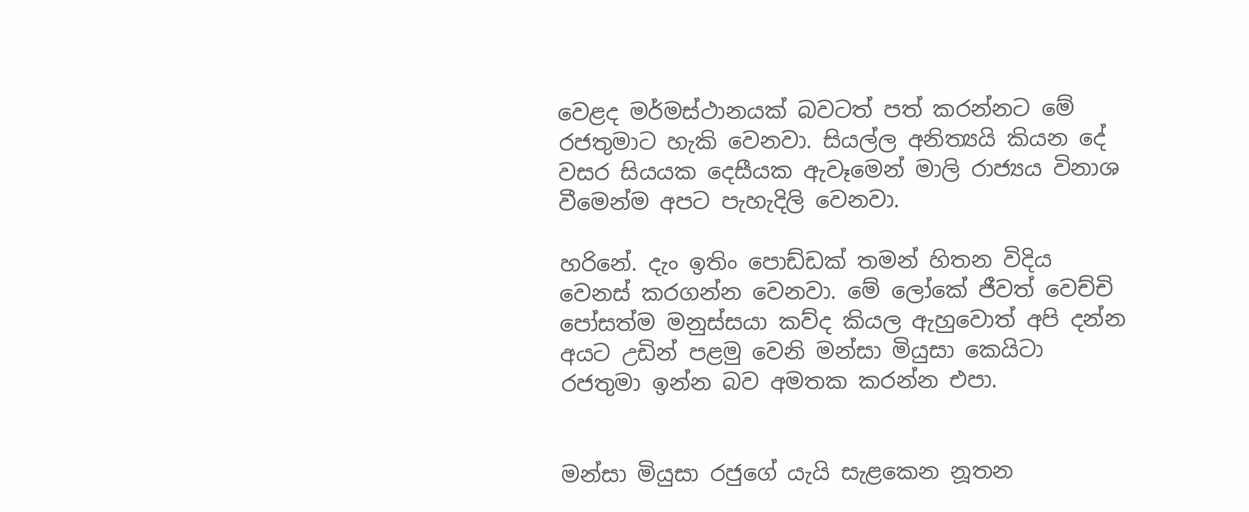වෙළද මර්මස්ථානයක් බවටත් පත් කරන්නට මේ රජතුමාට හැකි වෙනවා. සියල්ල අනිත්‍යයි කියන දේ වසර සියයක දෙසීයක ඇවෑමෙන් මාලි රාජ්‍යය විනාශ වීමෙන්ම අපට පැහැදිලි වෙනවා.

හරිනේ. දැං ඉතිං පොඩ්ඩක් තමන් හිතන විදිය වෙනස් කරගන්න වෙනවා. මේ ලෝකේ ජීවත් වෙච්චි පෝසත්ම මනුස්සයා කව්ද කියල ඇහුවොත් අපි දන්න අයට උඩින් පළමු වෙනි මන්සා මියුසා කෙයිටා රජතුමා ඉන්න බව අමතක කරන්න එපා.


මන්සා මියුසා රජුගේ යැයි සැළකෙන නූතන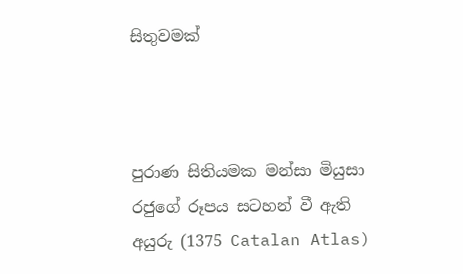සිතුවමක්



පුරාණ සිතියමක මන්සා මියුසා රජුගේ රූපය සටහන් වී ඇති අයුරු (1375 Catalan Atlas)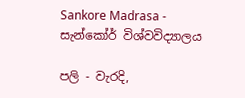Sankore Madrasa - සැන්කෝර් විශ්වවිද්‍යාලය

පලි - වැරදි,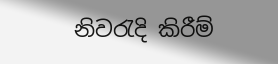නිවරැදි කිරීම්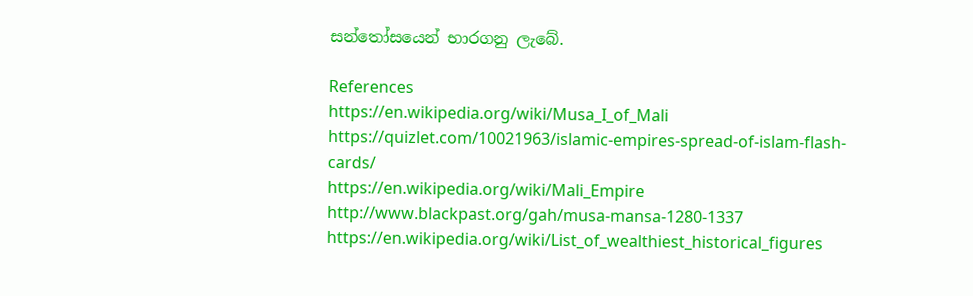සන්තෝසයෙන් භාරගනු ලැබේ.

References
https://en.wikipedia.org/wiki/Musa_I_of_Mali
https://quizlet.com/10021963/islamic-empires-spread-of-islam-flash-cards/
https://en.wikipedia.org/wiki/Mali_Empire
http://www.blackpast.org/gah/musa-mansa-1280-1337
https://en.wikipedia.org/wiki/List_of_wealthiest_historical_figures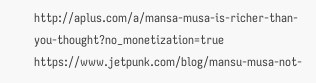http://aplus.com/a/mansa-musa-is-richer-than-you-thought?no_monetization=true
https://www.jetpunk.com/blog/mansu-musa-not-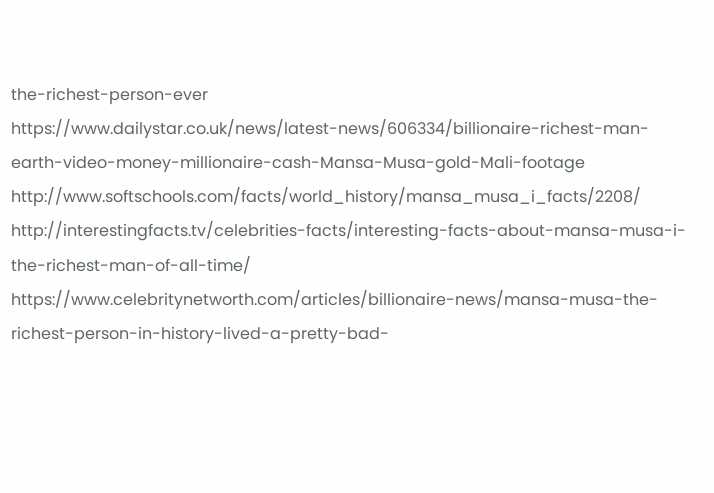the-richest-person-ever
https://www.dailystar.co.uk/news/latest-news/606334/billionaire-richest-man-earth-video-money-millionaire-cash-Mansa-Musa-gold-Mali-footage
http://www.softschools.com/facts/world_history/mansa_musa_i_facts/2208/
http://interestingfacts.tv/celebrities-facts/interesting-facts-about-mansa-musa-i-the-richest-man-of-all-time/
https://www.celebritynetworth.com/articles/billionaire-news/mansa-musa-the-richest-person-in-history-lived-a-pretty-bad-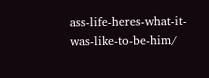ass-life-heres-what-it-was-like-to-be-him/